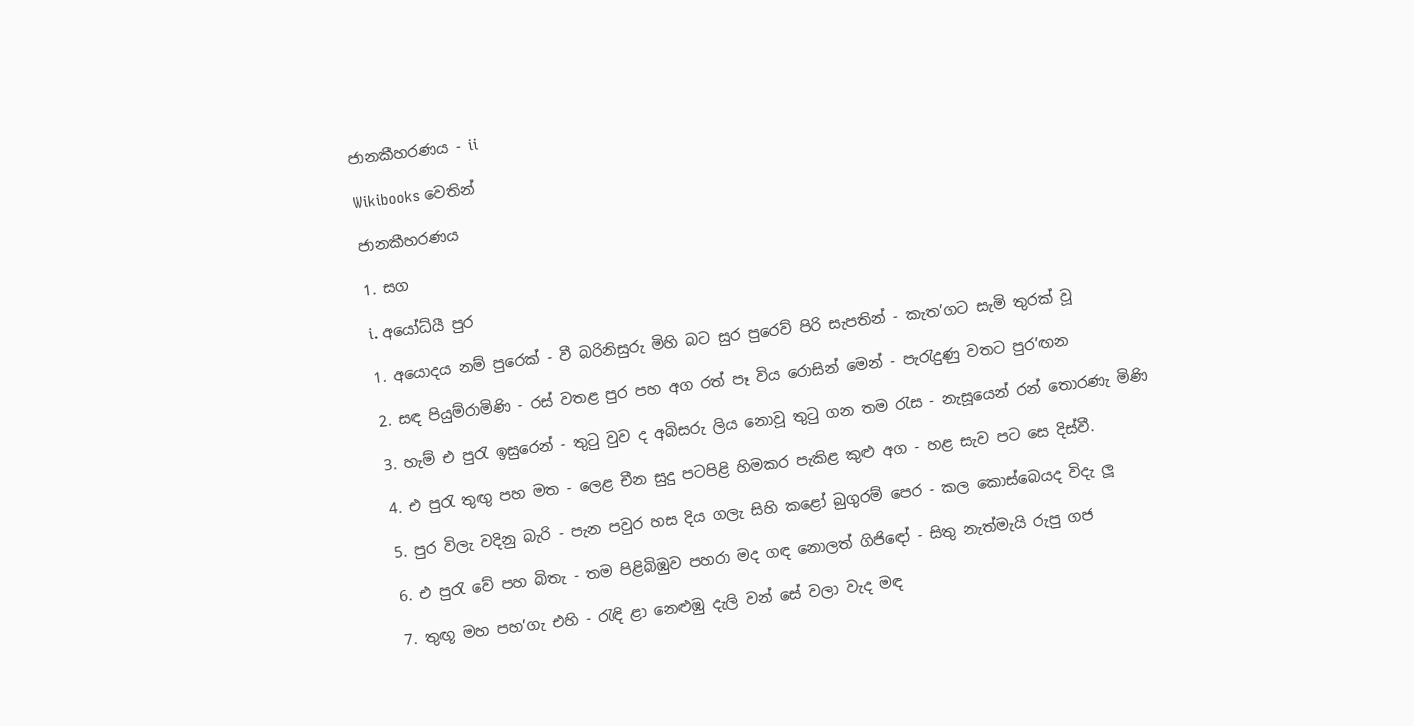ජානකීහරණය - ii

Wikibooks වෙතින්

ජානකීහරණය

1. සග

i. අයෝධ්යී පුර

1. අයොදය නම් පුරෙක් - වී බරිනිසුරු මිහි බට සුර පුරෙව් පිරි සැපතින් - කැත’ගට සැමි තුරක් වූ

2. සඳ පියුම්රාමිණි - රස් වතළ පුර පහ අග රත් පෑ විය රොසින් මෙන් - පැරැදුණු වතට පුර’ඟන

3. හැම් එ පුරැ ඉසුරෙන් - තුටු වුව ද අබිසරු ලිය නොවූ තුටු ගන තම රැස - නැසූයෙන් රන් තොරණැ මිණි

4. එ පුරැ තුඟු පහ මත - ලෙළ චීන සුදු පටපිළි හිමකර පැකිළ කුළු අග - හළ සැව පට සෙ දිස්වී.

5. පුර විලැ වදිනු බැරි - පැන පවුර හස දිය ගලැ සිහි කළෝ බුගුරම් පෙර - කල කොස්බෙයද විදැ ලූ

6. එ පුරැ වේ පහ බිතැ - තම පිළිබිඹුව පහරා මද ගඳ නොලත් ගිජි‍ඳෝ - සිතු නැත්මැයි රුපු ගජ

7. තුඟූ මහ පහ’ගැ එහි - රැඳි ළා නෙළුඹු දැලි වන් සේ වලා වැද මඳ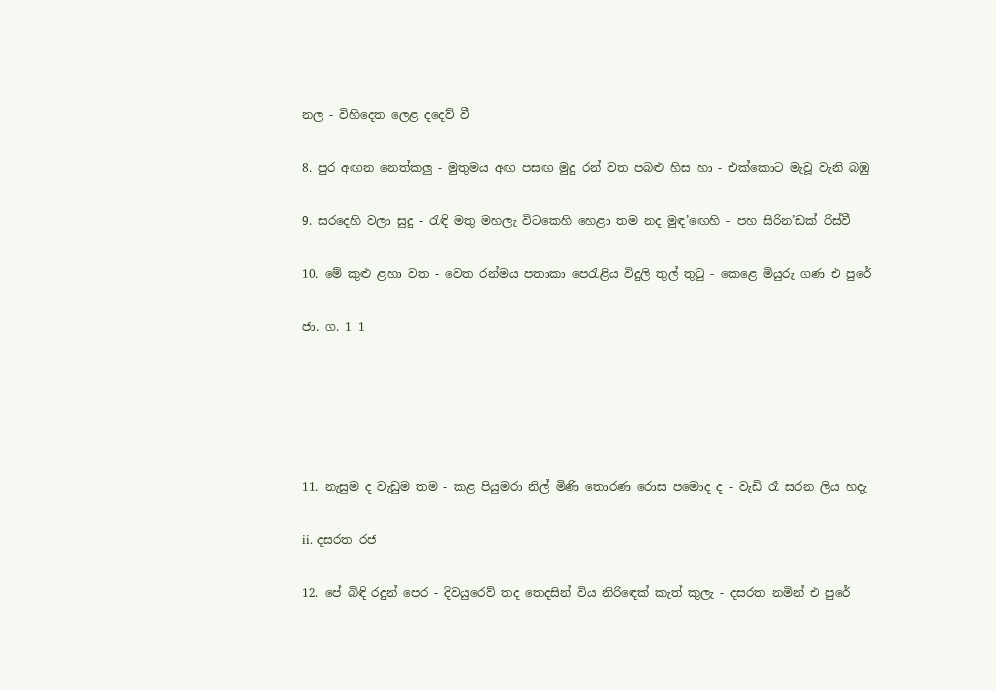නල - විහිදෙත ලෙළ දදෙව් වී

8. පුර අඟන නෙත්කලු - මුතුමය අඟ පසඟ මුදු රන් වත පබළු හිස හා - එක්කොට මැවූ වැනි බඹු

9. සරදෙහි වලා සුදු - රැඳි මතු මහලැ විටකෙහි හෙළා තම නද මුඳ’ඟෙහි - පහ සිරින’ඩක් රිස්වී

10. මේ කුළු ළහා වත - වෙත රන්මය පතාකා පෙරැළිය විදුලි තුල් තුටු - කෙළෙ මියුරු ගණ එ පුරේ

ජා. ග. 1 1





11. නැසුම ද වැඩුම තම - කළ පියුමරා නිල් මිණි තොරණ රොස පමොද ද - වැඩි රෑ සරන ලිය හදැ

ii. දසරත රජ

12. පේ බිඳි රදුන් පෙර - දිවයුරෙව් තද තෙදසින් විය නිරි‍ඳෙක් කැත් කුලැ - දසරත නමින් එ පුරේ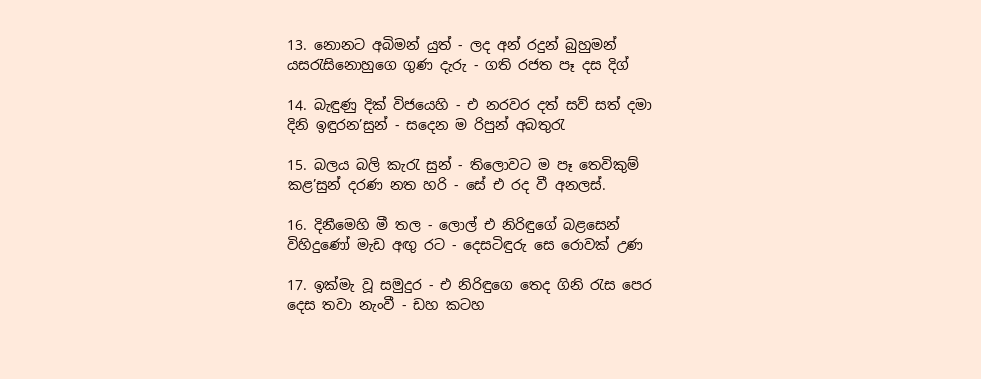13. නොනට අබිමන් යුත් - ලද අන් රදුන් බුහුමන් යසරැසිනොහුගෙ ගුණ දැරු - ගති රජත පෑ දස දිග්

14. බැඳුණු දික් විජයෙහි - එ නරවර දත් සව් සත් දමා දිනි ඉඳුරන’සුන් - සදෙන ම රිපුන් අබතුරැ

15. බලය බලි කැරැ සුන් - තිලොවට ම පෑ තෙවිකුම් කළ’සුන් දරණ නත හරි - සේ එ රද වී අනලස්.

16. දිනීමෙහි මී තල - ලොල් එ නිරිඳුගේ බළසෙන් විහිදුණෝ මැඩ අඟු රට - දෙසටිඳුරු සෙ රොවක් උණ

17. ඉක්මැ වූ සමුදුර - එ නිරිඳු‍ගෙ තෙද ගිනි රැස පෙර දෙස තවා නැංවී - ඩහ කටහ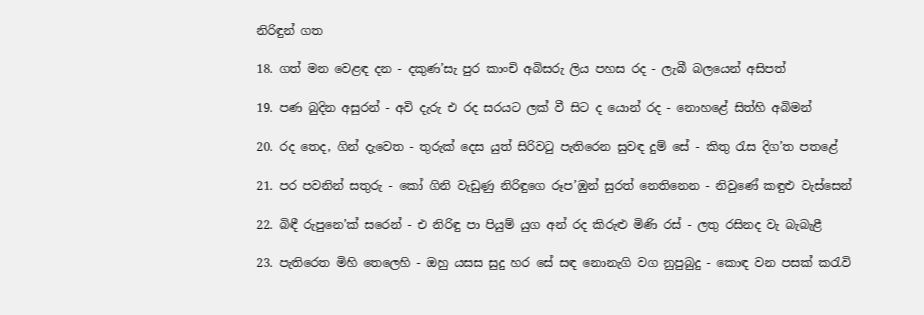නිරිඳුන් ගත

18. ගත් මන වෙළඳ දන - දකුණ’සැ පුර කාංචි අබිසරු ලිය පහස රද - ලැබී බලයෙන් අසිපත්

19. පණ බුදින අසුරන් - අවි දැරු එ රද සරයට ලක් වී සිට ද යොන් රද - නොහළේ සිත්හි අබිමන්

20. රද තෙද, ගින් දැවෙත - තුරුක් දෙස යුත් සිරිවටු පැතිරෙන සුවඳ දුම් සේ - කිතු රැස දිග’ත පතළේ

21. පර පවනින් සතුරු - කෝ ගිනි වැඩුණු නිරිඳුගෙ රූප’ඹුන් සුරත් නෙතිනෙන - නිවුණේ කඳුළු වැස්සෙන්

22. බිඳී රුපුනෙ’ක් සරෙන් - එ නිරිඳු පා පියුම් යුග අන් රද කිරුළු මිණි රස් - ලතු රසිනද වැ බැබැළී

23. පැතිරෙත මිහි තෙලෙහි - ඔහු යසස සුදු හර සේ සඳ නොනැගි වග නුපුබුදු - කොඳ වන පසක් කරැවි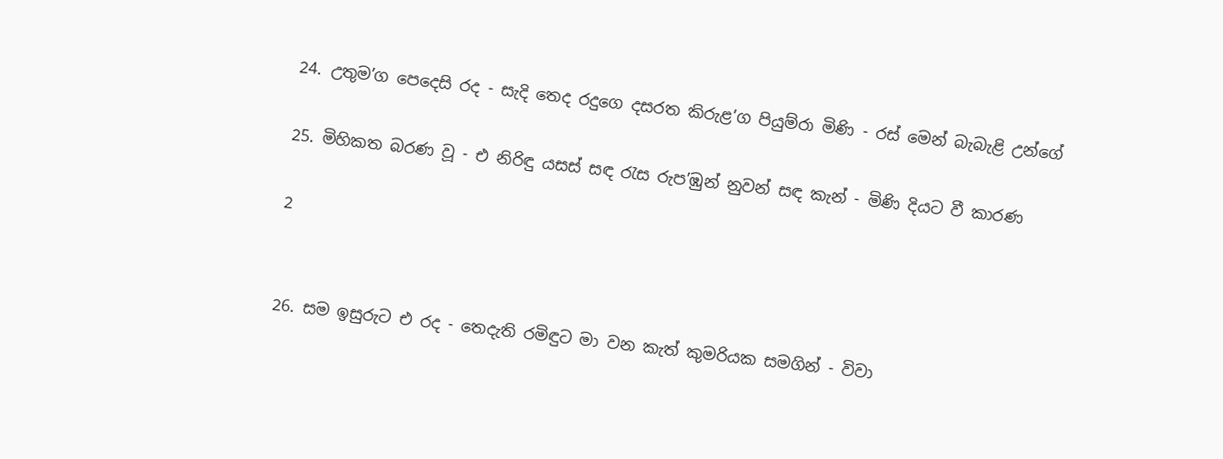24. උතුම’ග පෙදෙසි රද - සැදි තෙද රදුගෙ දසරත කිරුළ’ග පියුම්රා මිණි - රස් මෙන් බැබැළි උන්ගේ

25. මිහිකත බරණ වූ - එ නිරිඳු යසස් සඳ රැස රුප’ඹුන් නුවන් සඳ කැන් - මිණි දියට වී කාරණ

2


26. සම ඉසුරුට එ රද - තෙදැති රමිඳුට මා වන කැත් කුමරියක සමගින් - විවා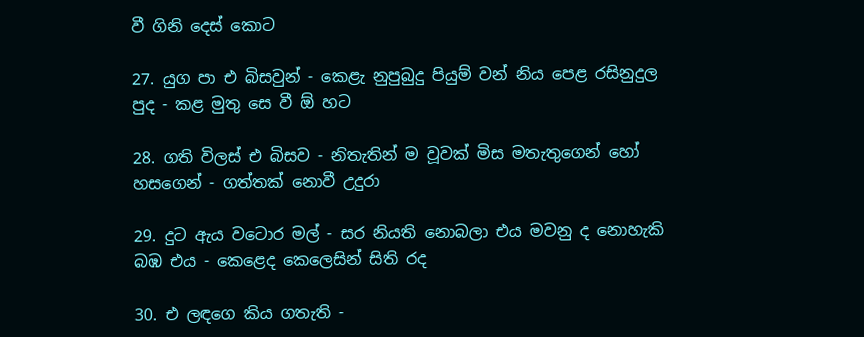වී ගිනි දෙස් කොට

27. යුග පා එ බිසවුන් - කෙළැ නුපුබුදු පියුම් වන් නිය පෙළ රසිනුදුල පුද - කළ මුතු සෙ වී ඕ හට

28. ගති විලස් එ බිසව - න‍ිතැතින් ම වූවක් මිස මතැතුගෙන් හෝ හසගෙන් - ගත්තක් නොවී උදුරා

29. දුට ඇය වටොර මල් - සර නියති නොබලා එය මවනු ද නොහැකි බඹ එය - කෙළෙද කෙලෙසින් සිති රද

30. එ ලඳගෙ කිය ගතැති -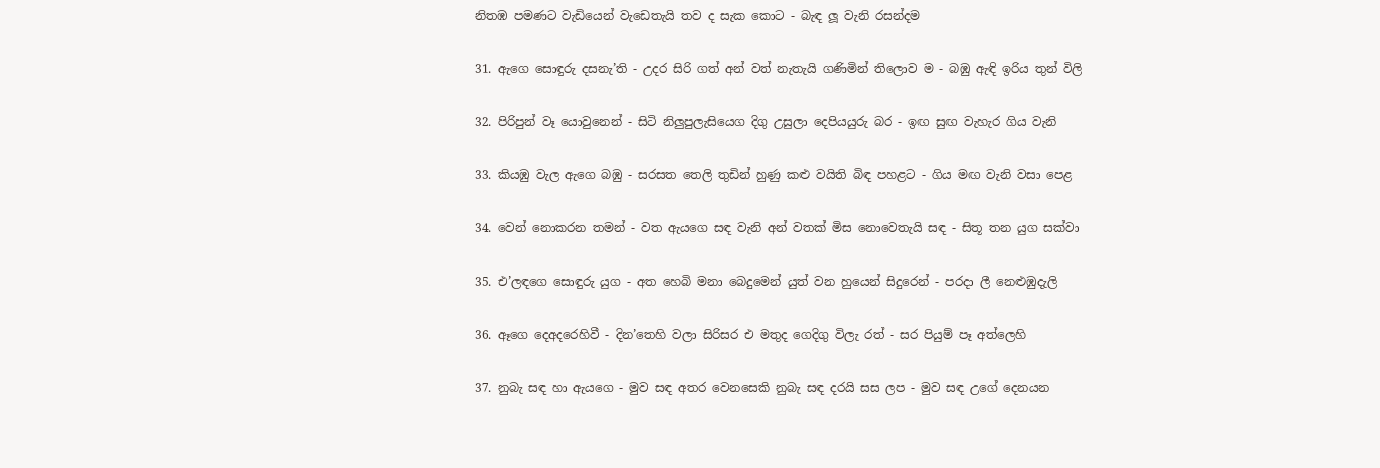නිතඹ පමණට වැඩියෙන් වැඩෙතැයි තව ද සැක කොට - බැඳ ලූ වැනි රසන්දම

31. ඇගෙ සොඳුරු දසනැ’ති - උදර සිරි ගත් අන් වත් නැතැයි ගණිමින් තිලොව ම - බඹු ඇඳි ඉරිය තුන් විලි

32. පිරිපුන් වෑ යෙ‍ාවුනෙන් - සිටි නිලුපුලැසිය‍ෙග දිගු‍‍ උසුලා දෙපියයුරු බර - ඉඟ සුඟ වැහැ‍ර ගිය වැනි

33. කියඹු වැල ‍ඇගෙ බඹු - සරසත තෙලි තුඩින් හුණු කළු වයිති බිඳ පහළට - ගිය මඟ වැනි වසා පෙළ

34. වෙන් නොකරන තමන් - වත ඇයගෙ සඳ වැනි අන් වතක් මිස නොවෙතැයි සඳ - සිතූ තන යුග සක්වා

35. එ’ලඳගෙ සොඳුරු යුග - අත හෙබි මනා බෙදුමෙන් යුත් වන හුයෙන් සිදුරෙන් - පරදා ලී නෙළුඹුදැලි

36. ඈගෙ දෙඅදරෙහිවී - දින’තෙහි වලා සිරිසර එ මතුද ගෙදිගු විලැ රත් - සර පියුම් පෑ අත්ලෙහි

37. නුබැ සඳ හා ඇයගෙ - මුව සඳ අතර වෙනසෙකි නුබැ සඳ දරයි සස ලප - මුව සඳ උගේ දෙනයන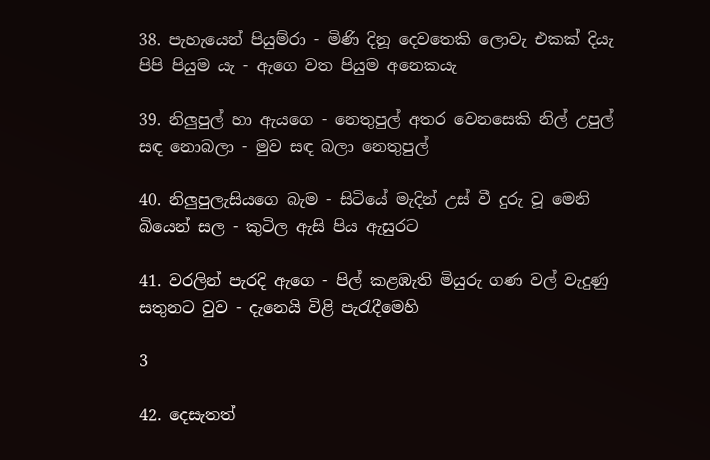38. පැහැයෙන් පියුම්රා - මිණි දිනූ දෙවතෙකි ලොවැ එකක් දියැ පිපි පියුම යැ - ඇගෙ ‍වත පියුම අනෙකයැ

39. නිලුපුල් හා ඇයගෙ - නෙතුපුල් අතර වෙනසෙකි නිල් උපුල් සඳ නොබලා - මුව සඳ බලා නෙතුපුල්

40. නිලුපුලැසියගෙ බැම - සිටියේ මැදින් උස් වී දුරු වූ මෙනි බියෙන් සල - කුටිල ඇසි පිය ඇසුරට

41. වරලින් පැරදි ඇගෙ - පිල් කළඹැති මියුරු ගණ වල් වැදුණු සතුනට වුව - දැනෙයි විළි පැරැදීමෙහි

3

42. දෙසැතත්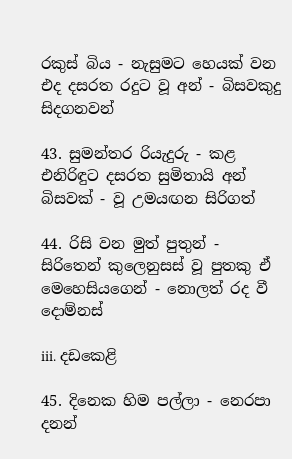රකුස් බිය - නැසුමට හෙයක් වන එද දසරත රදුට වූ අන් - බිසවකුදු සිදගනවන්

43. සුමන්තර රියැදුරු - කළ එනිරිඳුට දසරත සුමිතායි අන් බිසවක් - වූ උමයඟන සිරිගත්

44. රිසි වන මුත් පුතුන් - සිරිතෙන් කුලෙනුසස් වූ පුතකු ඒ මෙහෙසියගෙන් - නොලත් රද වී දොම්නස්

iii. දඩකෙළි

45. දිනෙක හිම පල්ලා - නෙරපා දනන්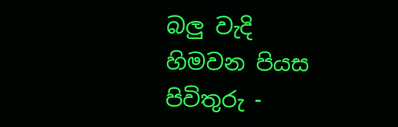බලු වැදි හිමවන පියස පිවිතුරු -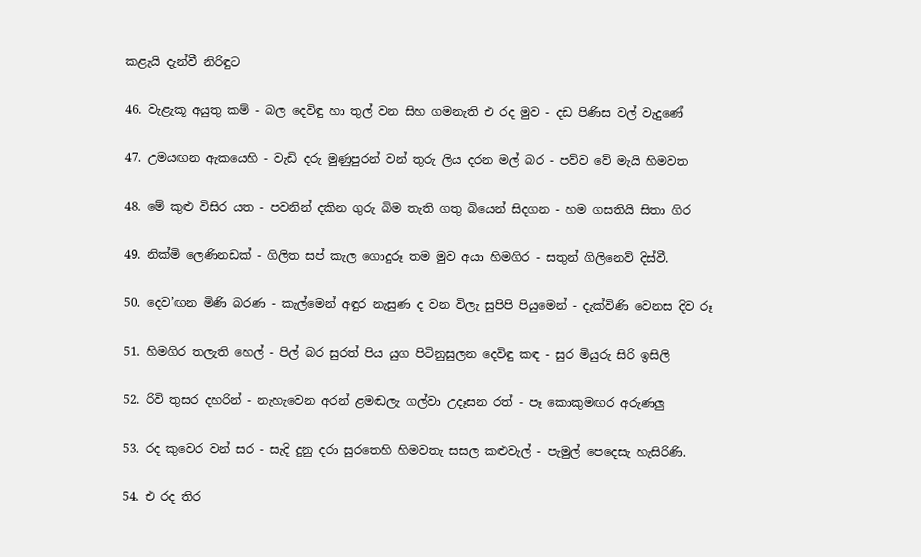කළැයි දැන්වී නිරිඳුට

46. වැළැකූ අයුතු කම් - බල දෙවිඳු හා තුල් වන සිහ ගමනැති එ රද මුව - දඩ පිණිස වල් වැදුණේ

47. උමයඟන ඇකයෙහි - වැඩි දරු මුණුපුරන් වන් තුරු ලිය දරන මල් බර - පව්ව වේ මැයි හිමවත

48. මේ කුළු විසිර යත - පවනින් දකින ගුරු බිම තැති ගතු බියෙන් සිදගන - හම ගසතියි සිතා ගිර

49. නික්මි ලෙණිනඩක් - ගිලිත සප් කැල ගොදුරූ තම මුව අයා හිමගිර - සතුන් ගිලිනෙව් දිස්වී.

50. දෙව’ඟන මිණි බරණ - කැල්මෙන් අඳුර නැසුණ ද වන විලැ සුපිපි පියුමෙන් - දැක්විණි වෙනස දිව රූ

51. හිමගිර තලැති හෙල් - පිල් බර සුරත් පිය යුග පිටිනුසුලන දෙවිඳු කඳ - සුර මියුරු සිරි ඉසිලි

52. රිවි තුසර දහරින් - නැහැවෙන අරන් ළමඬලැ ගල්වා උදෑසන රත් - පෑ කොකුමඟර අරුණලු

53. රද කුවෙර වන් සර - සැදි දුනු දරා සුරතෙහි හිමවතැ සසල කළුවැල් - පැමුල් පෙදෙසැ හැසිරිණි.

54. එ රද තිර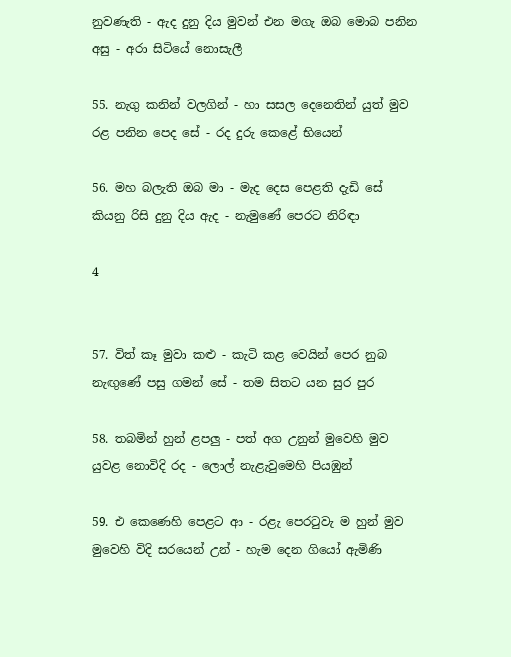නුවණැති - ඇද දුනු දිය මුවන් එන මගැ ඔබ මොබ පනින අසු - අරා සිටියේ නොසැලී

55. නැගු කනින් වලගින් - හා සසල දෙනෙතින් යුත් මුව රළ පනින පෙද සේ - රද දුරු කෙළේ භියෙන්

56. මහ බලැති ඔබ මා - මැද දෙස පෙ‍ළති දැඩි සේ කියනු රිසි දුනු දිය ඇද - නැමුණේ පෙරට නිරිඳා

4


57. විත් කෑ මුවා කළු - කැටි කළ වෙයින් පෙර නුබ නැඟුණේ පසු ගමන් සේ - තම සිතට යන සුර පුර

58. තබමින් හුන් ළපලු - පත් අග උනුන් මුවෙහි මුව යුවළ නොවිදි රද - ලොල් නැළැවුමෙහි පියඹුන්

59. එ කෙණෙහි පෙළට ආ - රළැ පෙරටුවැ ම හුන් මුව මුවෙහි විදි ‍සරයෙන් උන් - හැම දෙන ගියෝ ඇමිණි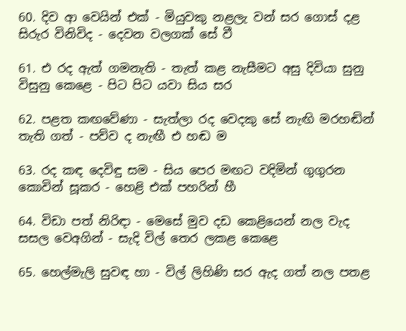60. දිව ආ වෙයින් එක් - මියුවකු නළලැ වන් සර ගොස් දළ සිරුර විනිවිද - දෙවන වලගක් සේ වී

61. එ රද ඇත් ගමනැති - තැත් කළ නැසීමට අසු දිවියා සුනු විසුනු කෙළෙ - පිට පිට යවා සිය සර

62. පළත කඟවේණා - සැත්ලා රද වෙදකු සේ නැඟි මරහඬින් තැති ගත් - පව්ව ද නැඟී එ හඬ ම

63. රද කඳ දෙවිඳු සම - සිය පෙර මඟට වදිමින් ගුගුරන කොවින් සූකර - හෙළි එක් පහරින් හී

64. විඩා පත් නිරිඳා - මෙසේ මුව දඩ කෙළියෙන් නල වැද සසල වෙඅගින් - සැදි විල් තෙර ලකළ කෙළෙ

65. හෙල්මැලි සුවඳ හා - විල් ලිහිණි සර ඇද ගත් නල පතළ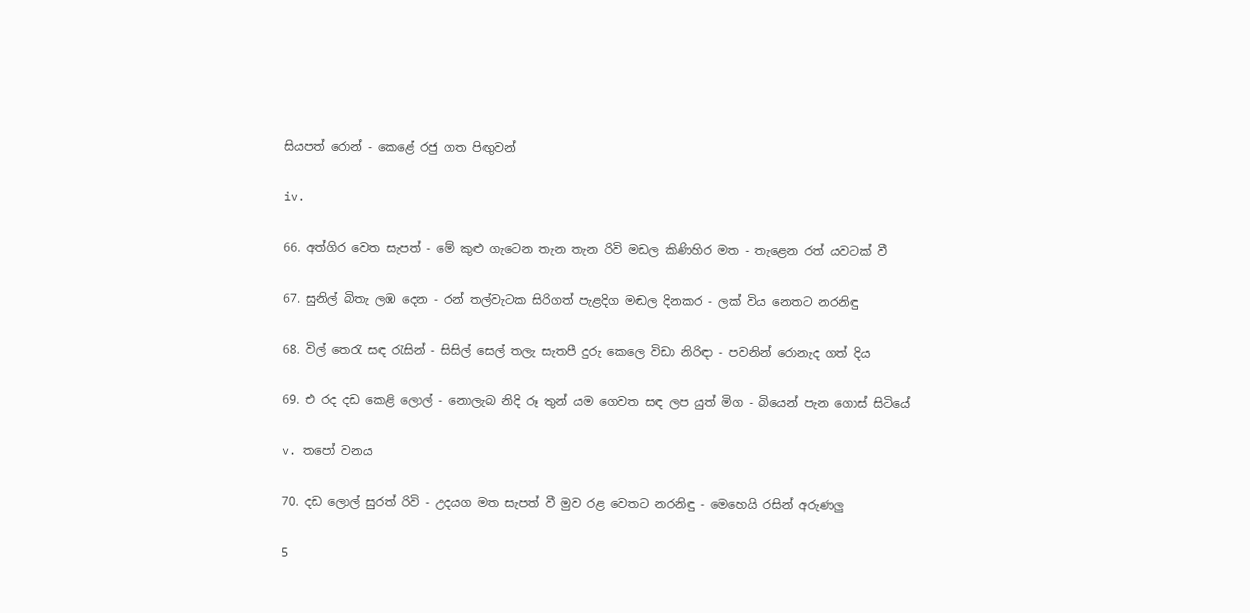සියපත් රොන් - කෙළේ රජු ගත පිඟුවන්

iv.

66. අත්ගිර වෙත සැපත් - මේ කුළු ගැටෙන තැන තැන රිවි මඩල කිණිහිර මත - තැළෙන රත් යවටක් වී

67. සුනිල් බිතැ ලඹ දෙන - රන් තල්වැටක සිරිගත් පැළදිග මඬල දිනකර - ලක් විය නෙතට නරනිඳු

68. විල් තෙරැ සඳ රැසින් - සිසිල් සෙල් තලැ සැතපී දුරු කෙලෙ විඩා නිරිඳා - පවනින් රොනැද ගත් දිය

69. එ රද දඩ කෙළි ලොල් - නොලැබ නිදි රූ තුන් යම ගෙවත සඳ ලප යුත් මිග - බියෙන් පැන ගොස් සිටියේ

v. තපෝ වනය

70. දඩ ලොල් සුරත් රිවි - උදයග මත සැපත් වී මුව රළ වෙතට නරනිඳු - මෙහෙයි රසින් අරුණලු

5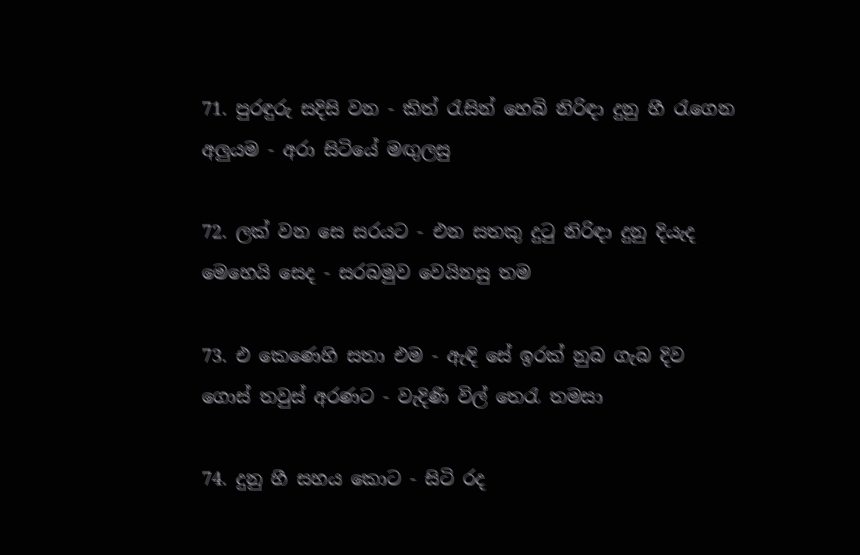71. පුරඳුරු සදිසි වන - කිත් රැසින් හෙබි නිරිඳා දුනු හී රැගෙන අලුයම - අරා සිටියේ මඟුලසු

72. ලක් වන සෙ සරයට - එන සතකු දුටු නිරිඳා දුනු දියැද මෙහෙයි සෙද - සරබමුව වෙයිනසු තම

73. එ කෙණෙහි සතා එම - ඇඳි සේ ඉරක් නුබ ගැබ දිව ගොස් තවුස් අරණට - වැදිණි විල් තෙරැ තමසා

74. දුනු හී සහය කොට - සිටි රද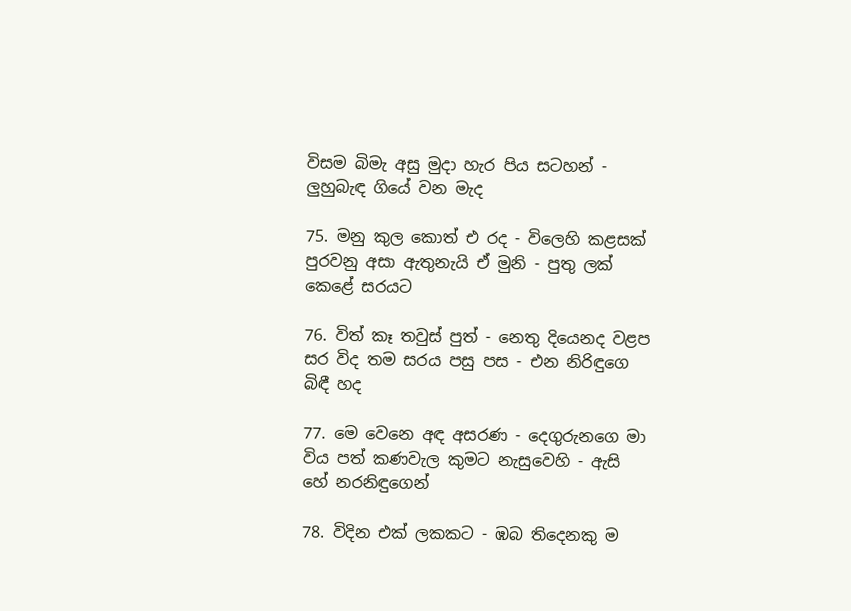විසම බිමැ අසු මුදා හැර පිය සටහන් - ලුහුබැඳ ගියේ වන මැද

75. මනු කුල කොත් එ රද - විලෙහි කළසක් පුරවනු අසා ඇතුනැයි ඒ මුනි - පුතු ලක් කෙළේ සරයට

76. විත් කෑ තවුස් පුත් - නෙතු දියෙනද වළප සර විද තම සරය පසු පස - එන නිරිඳුගෙ බිඳී හද

77. මෙ වෙනෙ අඳ අසරණ - දෙගුරුනගෙ මා විය පත් කණවැල කුමට නැසුවෙහි - ඇසි හේ නරනිඳුගෙන්

78. විදින එක් ලකකට - ඹබ තිදෙනකු ම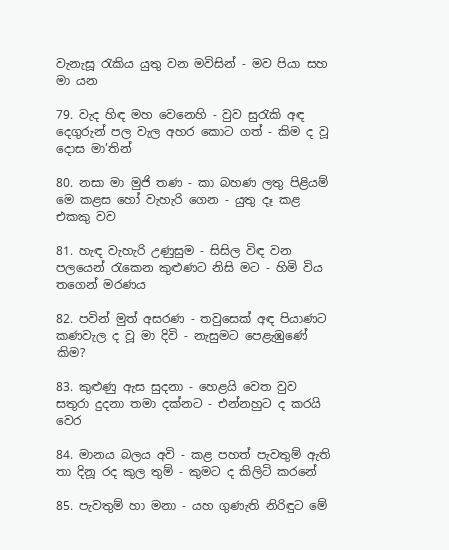වැනැසූ රැකිය යුතු වන මවිසින් - මව පියා සහ මා යන

79. වැද හිඳ මහ වෙනෙහි - වුව සුරැකි අඳ දෙගුරුන් පල වැල අහර කොට ගත් - කිම ද වූ දොස මා’තින්

80. නසා මා මුජි තණ - කා බහණ ලතු පිළියම් මෙ කළස හෝ වැහැරි ගෙන - යුතු දෑ කළ එකකු වව

81. හැඳ වැහැරි උණුසුම - සිසිල විඳ වන පලයෙන් රැකෙන කුළුණට නිසි මට - හිමි විය තගෙන් මරණය

82. පවින් මුත් අසරණ - තවුසෙක් අඳ පියාණට කණවැල ද වූ මා දිවි - නැසුමට පෙළැඹුණේ කිම?

83. කුළුණු ඇස සුදනා - හෙළයි වෙත වුව සතුරා දුදනා තමා දක්නට - එන්නහුට ද කරයි වෙර

84. මානය බලය අවි - කළ පහත් පැවතුම් ඇති තා දිනූ රද කුල තුම් - කුමට ද කිලිටි කරනේ

85. පැවතුම් හා මනා - යහ ගුණැති නිරිඳුට මේ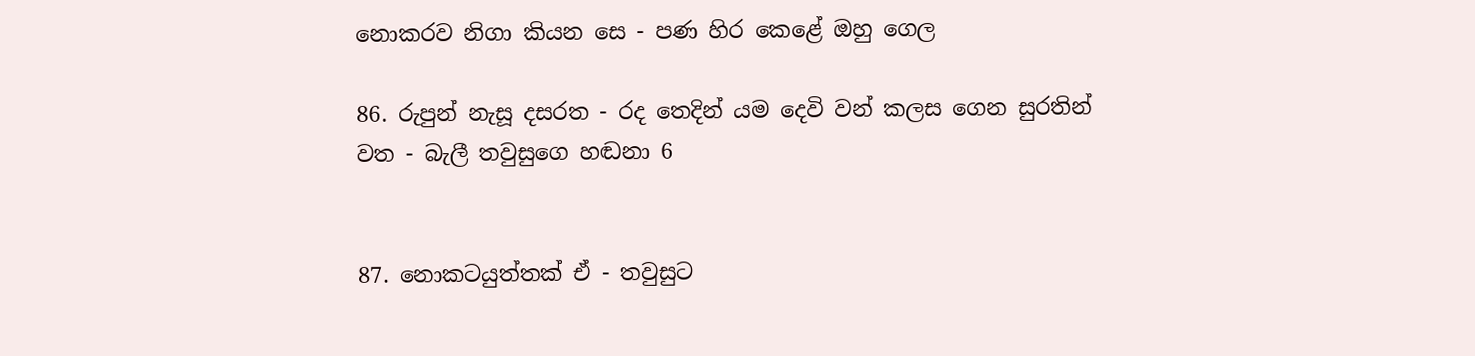නොකරව නිගා කියන සෙ - පණ හිර කෙළේ ඔහු ගෙල

86. රුපුන් නැසූ දසරත - රද තෙදින් යම දෙවි වන් කලස ගෙන සුරතින් වත - බැලී තවුසුගෙ හඬනා 6


87. නොකටයුත්තක් ඒ - තවුසුට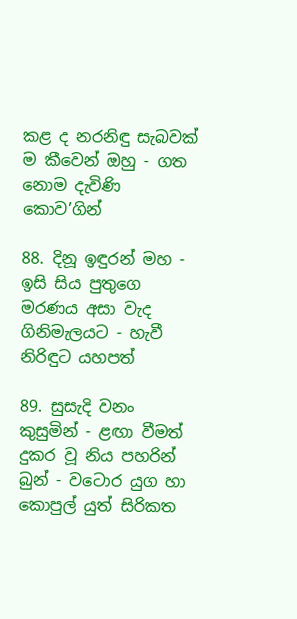කළ ද නරනිඳු සැබවක් ම කීවෙන් ඔහු - ගත නොම දැවිණි කොව’ගින්

88. දිනූ ඉඳුරන් මහ - ඉසි සිය පුතුගෙ මරණය අසා වැද ගිනිමැලයට - හැවී නිරිඳුට යහපත්

89. සුසැදි වනං කුසුමින් - ළඟා වීමත් දුකර වූ නිය පහරින් බුන් - වටොර යුග හා කොපුල් යුත් සිරිකත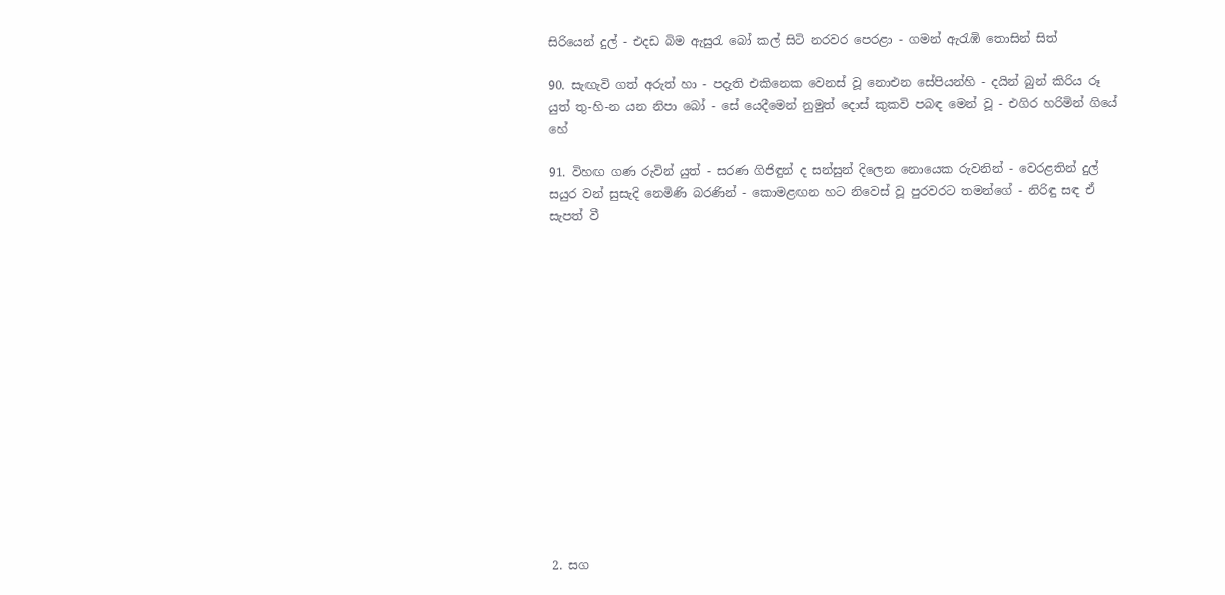සිරියෙන් දුල් - එදඩ බිම ඇසුරැ බෝ කල් සිටි නරවර පෙරළා - ගමන් ඇරැඹි තොසින් සිත්

90. සැඟැවි ගත් අරුත් හා - පදැති එකිනෙක වෙනස් වූ නොඑන සේපියන්හි - දයින් බුන් කිරිය රූ යුත් තු-හි-න යන නිපා බෝ - සේ යෙදීමෙන් නුමුත් දොස් කුකවි පබඳ මෙන් වූ - එගිර හරිමින් ගියේ හේ

91. විහඟ ගණ රුවින් යුත් - සරණ ගිජිඳුන් ද සන්සුන් දිලෙන නොයෙක රුවනින් - වෙරළතින් දුල් සයුර වන් සුසැදි නෙමිණි බරණින් - කොමළඟන හට නිවෙස් වූ පුරවරට තමන්ගේ - නිරිඳු සඳ ඒ සැපත් වී















2. සග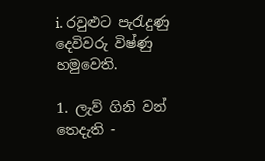i. රවුළුට පැරැදුණු දෙවිවරු විෂ්ණු හමුවෙති.

1. ලැව් ගිනි වන් තෙදැති -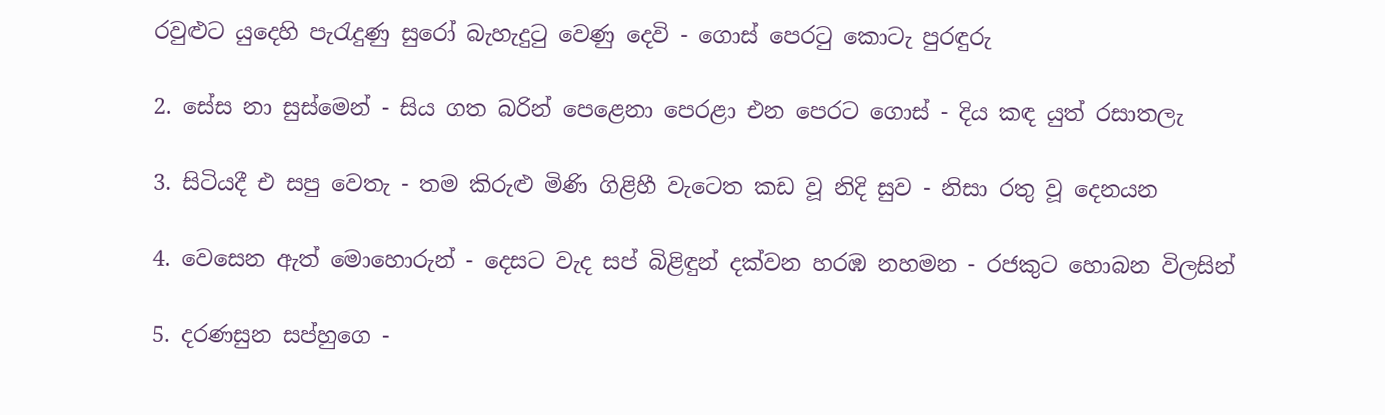රවුළුට යුදෙහි පැරැදුණු සුරෝ බැහැදුටු වෙණු දෙවි - ගොස් පෙරටු කොටැ පුරඳුරු

2. සේස නා සුස්මෙන් - සිය ගත බරින් පෙළෙනා පෙරළා එන පෙරට ගොස් - දිය කඳ යුත් රසාතලැ

3. සිටියදී එ සපු වෙතැ - තම කිරුළු මිණි ගිළිහී වැටෙත කඩ වූ නිදි සුව - නිසා රතු වූ දෙනයන

4. වෙසෙන ඇත් මොහොරුන් - දෙසට වැද සප් බිළිඳුන් දක්වන හරඹ නහමන - රජකුට හොබන විලසින්

5. දරණසුන සප්හුගෙ -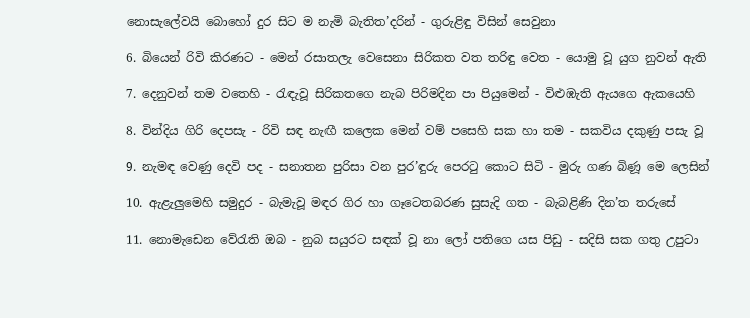නොසැලේවයි බොහෝ දුර සිට ම නැමි බැතිත’දරින් - ගුරුළිඳු විසින් සෙවුනා

6. බියෙන් රිවි කිරණට - මෙන් රසාතලැ වෙසෙනා සිරිකත වත තරිඳු වෙත - යොමු වූ යුග නුවන් ඇති

7. දෙනුවන් තම වතෙහි - රැඳැවූ සිරිකතගෙ නැබ පිරිමදින පා පියුමෙන් - විළුඹැති ඇයගෙ ඇකයෙහි

8. වින්දිය ගිරි දෙපසැ - රිවි සඳ නැඟී කලෙක මෙන් වම් ‍පසෙහි සක හා තම - සකවිය දකුණු පසැ වූ

9. නැමඳ වෙණු දෙවි පද - සනාතන පුරිසා වන පුර’ඳුරු පෙරටු කොට සිටි - මුරු ගණ බිණූ මෙ ලෙසින්

10. ඇළැලුමෙහි සමුදුර - බැමැවූ මඳර ගිර හා ගෑටෙතබරණ සුසැදි ගත - බැබළිණි දින’ත තරුසේ

11. නොමැඩෙන වේරැති ඔබ - නුබ සයුරට සඳක් වූ නා ලෝ පතිගෙ යස පිඩු - සදිසි සක ගතු උපුට‍ා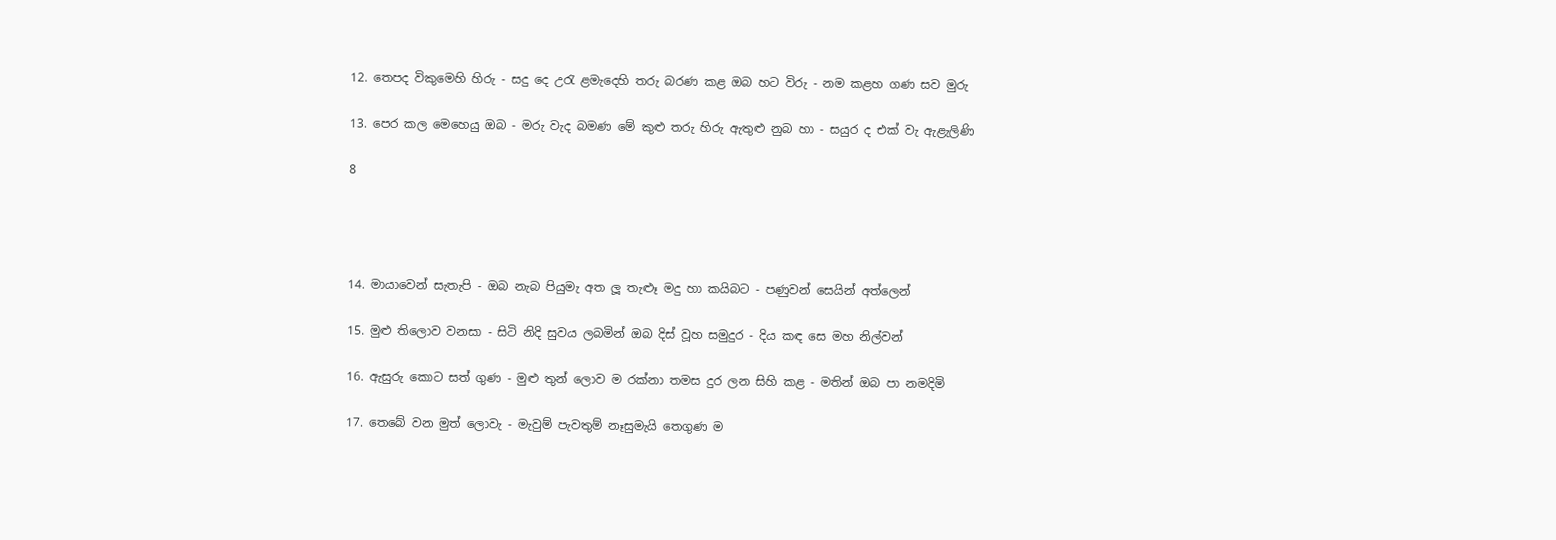12. තෙපද විකුමෙහි හිරු - සදු දෙ උරැ ළමැදෙහි තරු බරණ කළ ඔබ හට විරු - නම කළහ ගණ සව මුරු

13. පෙර කල මෙහෙයු ඔබ - මරු වැද බමණ මේ කුළු තරු හිරු ඇතුළු නුබ හා - සයුර ද එක් වැ ඇළැලිණි

8




14. මායාවෙන් සැතැපි - ඔබ නැබ පියුමැ අත ලූ තැළූ මදු හා කයිබට - පණුවන් සෙයින් අත්ලෙන්

15. මුළු තිලොව වනසා - සිටි නිදි සුවය ලබමින් ඔබ දිස් වූහ සමුදුර - දිය කඳ සෙ මහ නිල්වන්

16. ඇසුරු කොට සත් ගුණ - මුළු තුන් ලොව ම රක්නා තමස දුර ලන සිහි කළ - මතින් ඔබ පා නමදිමි

17. තෙබේ වන මුත් ලොවැ - මැවුම් පැවතුම් නෑසුමැයි තෙගුණ ම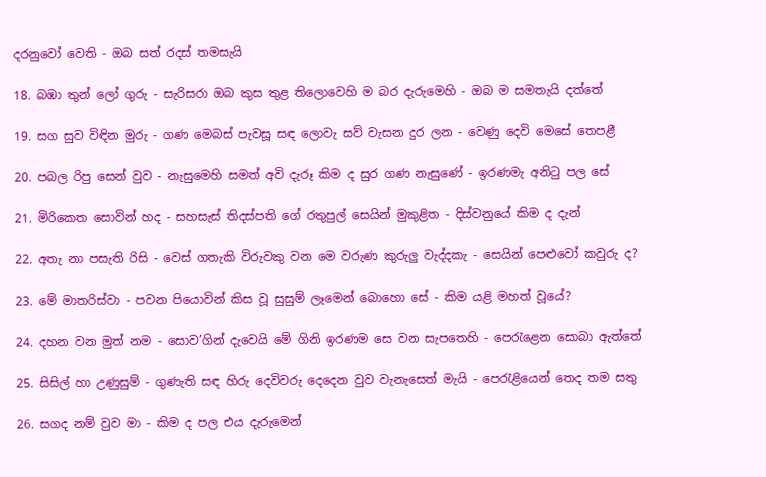දරනුවෝ වෙති - ඔබ සත් රදස් තමසැයි

18. බඹා තුන් ලෝ ගුරු - සැරිසරා ඔබ කුස තුළ තිලොවෙහි ම බර දැරුමෙහි - ඔබ ම සමතැයි දත්තේ

19. සග සුව විඳින මුරු - ගණ මෙබස් පැවසූ සඳ ලොවැ සව් වැ‍සන දුර ලන - වෙණු දෙවි මෙසේ තෙපළී

20. පබල රිපු සෙන් වුව - නැසුමෙහි සමත් අවි දැරූ කිම ද සුර ගණ නැසුණේ - ඉරණමැ අනිටු පල සේ

21. මිරිකෙත සොවින් හද - සහසැස් තිදස්පති ගේ රතුපුල් සෙයින් මුකුළිත - දිස්වනුයේ කිම ද දැන්

22. අතැ නා පසැති රිසි - වෙස් ගතැකි විරුවකු වන මෙ වරුණ කුරුලු වැද්දකැ - සෙයින් පෙළුවෝ කවුරු ද?

23. මේ මාතරිස්වා - පවන පියොවින් කිස වූ සුසුම් ලෑමෙන් බොහො සේ - කිම යළි මහත් වූයේ?

24. දහන වන මුත් නම - සොව’ගින් දැවෙයි මේ ගිනි ඉරණම සෙ වන සැපතෙහි - පෙරැළෙන සොබා ඇත්තේ

25. සිසිල් හා උණුසුම් - ගුණැති සඳ හිරු දෙවිවරු දෙදෙන වුව වැනැසෙත් මැයි - පෙරැළියෙන් තෙද තම සතු

26. සගද නම් වුව මා - කිම ද පල එය දැරුමෙන්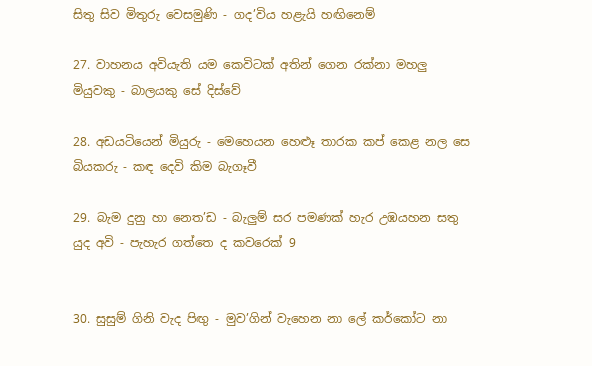සිතු සිව මිතුරු වෙසමුණි - ගද’විය හළැයි හඟිනෙම්

27. වාහනය අවියැති යම කෙවිටක් අතින් ගෙන රක්නා මහලු මියුවකු - බාලයකු සේ දිස්වේ

28. අඩයටියෙන් මියුරු - මෙහෙයන හෙළූ තාරක කප් කෙළ නල සෙ බියකරු - කඳ දෙවි කිම බැගෑවී

29. බැම දුනු හා නෙත’ඩ - බැලුම් සර පමණක් හැර උඹයහන සතු යුද අවි - පැහැර ගත්තෙ ද කවරෙක් 9


30. සුසුම් ගිනි වැද පිඟු - මුව’ගින් වැහෙන නා ලේ කර්කෝට නා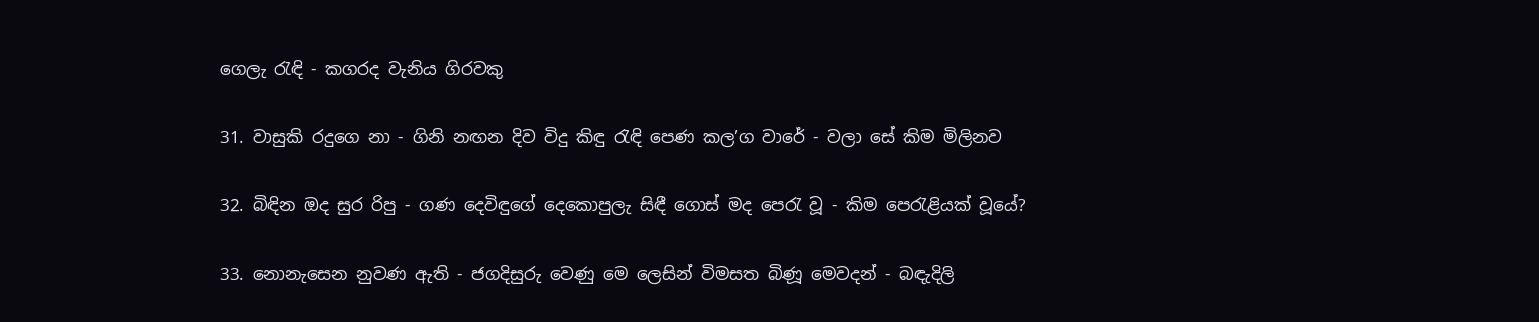ගෙලැ රැඳි - කගරද වැනිය ගිරවකු

31. වාසුකි රදුගෙ නා - ගිනි නඟන දිව විදු කිඳු රැඳි පෙණ කල’ග වාරේ - වලා සේ කිම මිලිනව

32. බිඳින ඔද සුර රිපු - ගණ දෙවිඳුගේ දෙකොපුලැ සිඳී ගොස් මද පෙරැ වූ - කිම පෙරැළියක් වූයේ?

33. නොනැසෙන නුවණ ඇති - ජගදිසුරු වෙණු මෙ ලෙසින් විමසත බිණූ මෙවදන් - බඳැදිලි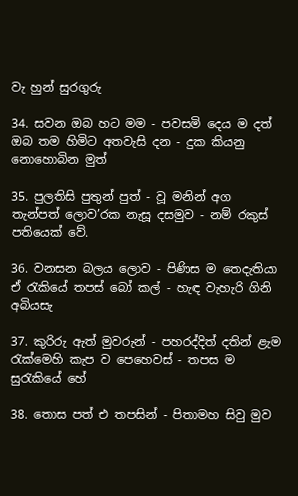වැ හුන් සුරගුරු

34. සවන ඔබ හට මම - පවසමි දෙය ම දත් ඔබ තම හිමිට අතවැසි දන - දුක කියනු නොහොබින මුත්

35. පුලතිසි පුතුන් පුත් - වූ මනින් අග තැන්පත් ලොව’රක නැසූ දසමුව - නම් රකුස් පතියෙක් වේ.

36. වනසන බලය ලොව - පිණිස ම තෙදැතියා ඒ රැකියේ තපස් බෝ කල් - හැඳ වැහැරි ගිනි අබියසැ

37. කුරිරු ඇත් මුවරුන් - පහරද්දිත් දතින් ළැම රැක්මෙහි කැප ව පෙහෙවස් - තපස ම සුරැකියේ හේ

38. තොස පත් එ තපසින් - පිතාමහ සිවු මුව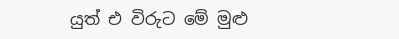යුත් එ විරුට මේ මුළු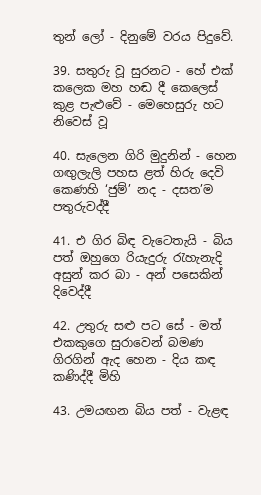තුන් ලෝ - දිනුමේ වරය පිදුවේ.

39. සතුරු වූ සුරනට - හේ එක් කලෙක මහ හඬ දී කෙලෙස් කුළ පැළුවේ - මෙහෙසුරු හට නිවෙස් වූ

40. සැලෙන ගිරි මුදුනින් - හෙන ගඟුලැලි පහස ළත් හිරු දෙවි කෙණහි ‘ජුම්’ නද - දසත’ම පතුරුවද්දී

41. එ ගිර බිඳ වැටෙතැයි - බිය පත් ඔහුගෙ රියැදුරු රැහැනැදි අසුන් කර බා - අන් පසෙකින් දිවෙද්දී

42. උතුරු සළු පට සේ - මත් එකකුගෙ සුරාවෙන් බමණ ගිරගින් ඇද හෙන - දිය කඳ කණිද්දී මිහි

43. උමයඟන බිය පත් - වැළඳ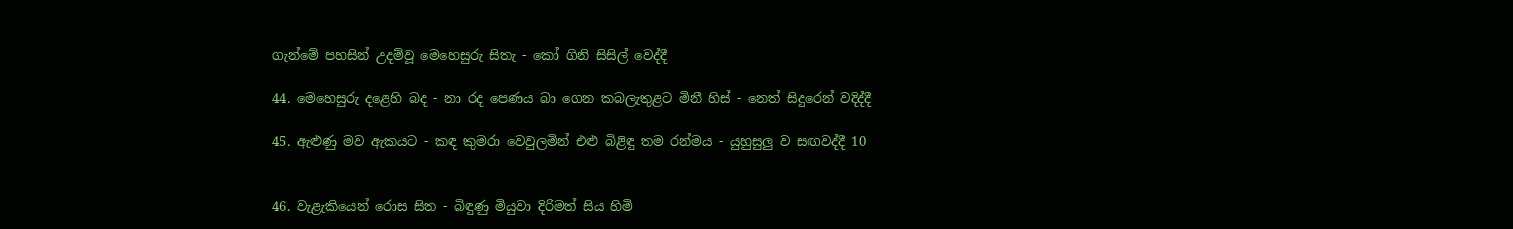ගැන්මේ පහසින් උදම්වූ මෙහෙසුරු සිතැ - කෝ ගිනි සිසිල් වෙද්දී

44. මෙහෙසුරු දළෙහි බද - නා රද පෙණය බා ගෙන කබලැතුළට මිනී හිස් - නෙත් සිදුරෙන් වදිද්දී

45. ඇළුණු මව ඇකයට - කඳ කුමරා වෙවුලමින් එළු බිළිඳු තම රන්මය - යුහුසුලු ව සඟවද්දී 10


46. වැළැකියෙන් රොස සිත - බිඳුණු මියුවා දිරිමත් සිය හිමි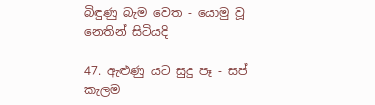බිඳුණු බැම වෙත - යොමු වූ නෙතින් සිටියදි

47. ඇළුණු යට සුදු පෑ - සප් කැලම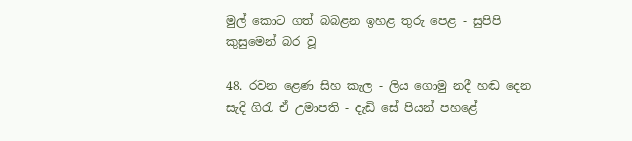මුල් කොට ගත් බබළන ඉහළ තුරු පෙළ - සුපිපි කුසුමෙන් බර වූ

48. රවන ළෙණ සිහ කැල - ලිය ගොමු නදී හඬ දෙන සැදි ගිරැ ඒ උමාපති - දැඩි සේ පියන් පහළේ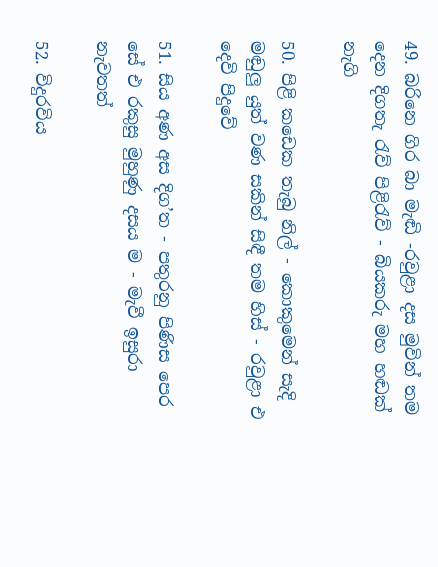49. බරිනෙ ගිර බා මැඬි -රවුළා දස මුවින් තම දෙන දිගතැ රැව් පිළිරැව් - බියකරු මහ හඬක් නැගි

50. පිළි කඩෙක තැබු නිල් - කොකුමෙන් සැදි මඬුලු යුත් වණ සකින් සිඳී තම හිස් - රවුළා එ දෙවි පිදුවේ

51. සිය අණ අස දිග’ත - පතුරනු පිණිස පෙර සේ එ රකුසු මුහුණු දසය ම - මැවී ඉසුරා නැවතත්

52. විදුරවිය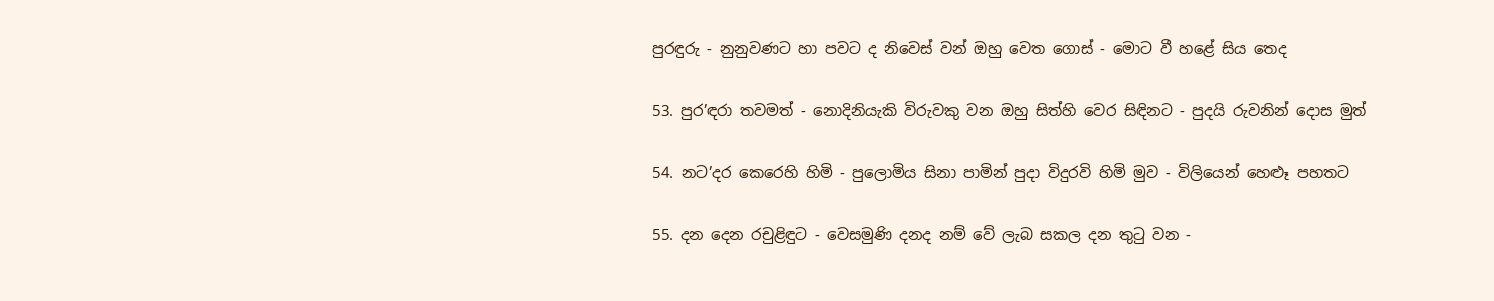පුරඳුරු - නුනුවණට හා පවට ද නිවෙස් වන් ඔහු වෙත ගොස් - මොට වී හළේ සිය තෙද

53. පුර’ඳරා තවමත් - නොදිනියැකි විරුවකු වන ඔහු සිත්හි වෙර සිඳිනට - පුදයි රුවනින් දොස මුත්

54. නට’දර කෙරෙහි හිමි - පුලොමිය සිනා පාමින් පුදා විදුරවි හිමි මුව - විලියෙන් හෙළූ පහතට

55. දන දෙන රචුළිඳුට - වෙසමුණි දනද නම් වේ ලැබ සකල දන තුටු වන -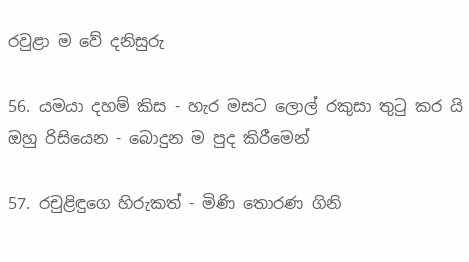රවුළා ම වේ දනිසුරු

56. යමයා දහම් කිස - හැර මසට ලොල් රකුසා තුටු කර යි ඔහු රිසියෙන - බොදුන ම පුද කිරීමෙන්

57. රචුළිඳුගෙ හිරුකත් - මිණි තොරණ ගිනි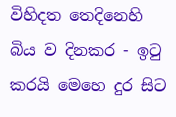විහිදත තෙදිනෙහි බිය ව දිනකර - ඉටු කරයි මෙහෙ දුර සිට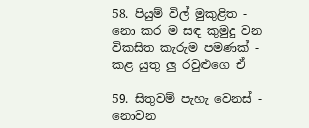58. පියුම් විල් මුකුළිත - නො කර ම සඳ කුමුදු වන විකසිත කැරුම පමණක් - කළ යුතු ලු රවුළුගෙ ඒ

59. සිතුවම් පැහැ වෙනස් - නොවන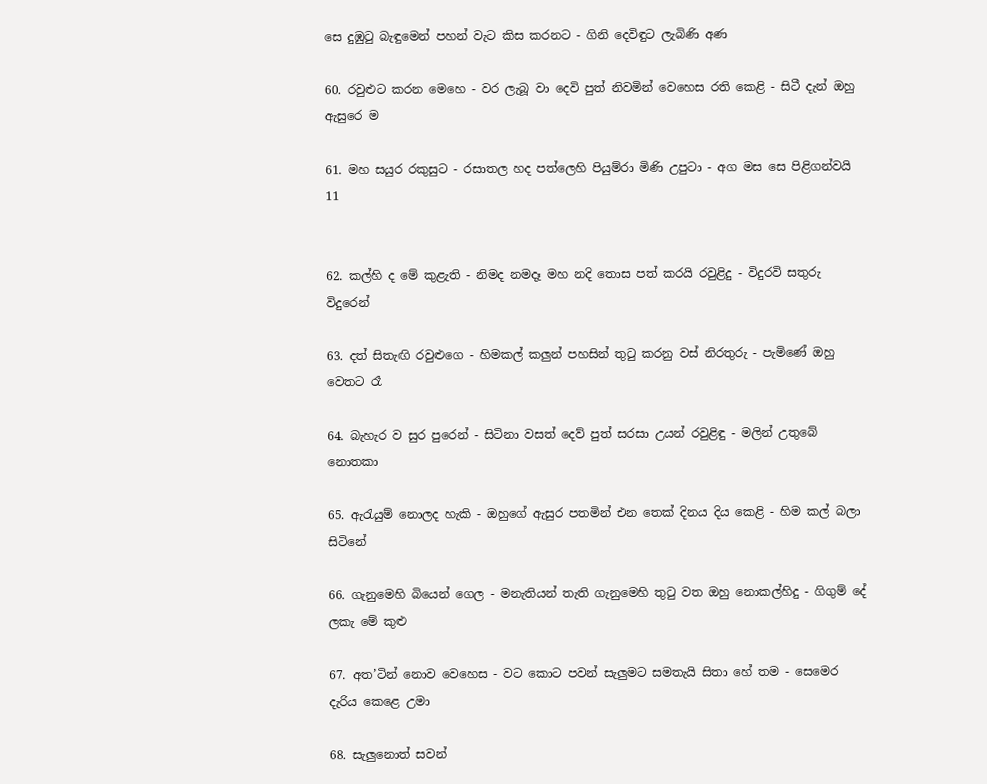සෙ දුඹුටු බැඳුමෙන් පහන් වැට කිස කරනට - ගිනි දෙවිඳුට ලැබිණි අණ

60. රවුළුට කරන මෙහෙ - වර ලැබූ වා දෙවි පුත් නිවමින් වෙහෙස රති කෙළි - සිටී දැන් ඔහු ඇසුරෙ ම

61. මහ සයුර රකුසුට - රසාතල හද පත්ලෙහි පියුම්රා මිණි උපුටා - අග මස සෙ පිළිගන්වයි 11


62. කල්හි ද මේ කුළැති - නිමද නමදෑ මහ නදි තොස පත් කරයි රවුළිදු - විදුරවි සතුරු විදුරෙන්

63. දත් සිතැඟි රවුළුගෙ - හිමකල් කලුන් පහසින් තුටු කරනු වස් නිරතුරු - පැමිණේ ඔහු වෙතට රෑ

64. බැහැර ව සුර පුරෙන් - සිටිනා වසත් දෙව් පුත් සරසා උයන් රවුළිඳු - මලින් උතුබේ නොතකා

65. ඇරැයුම් නොලද හැකි - ඔහුගේ ඇසුර පතමින් එන තෙක් දිනය දිය කෙළි - හිම කල් බලා සිටිනේ

66. ගැනුමෙහි බියෙන් ගෙල - මනැතියන් තැති ගැනුමෙහි තුටු වත ඔහු නොකල්හිදු - ගිගුම් දේ ලකැ මේ කුළු

67. අත’ටින් නොව වෙහෙස - වට කොට පවන් සැලුමට සමතැයි සිතා හේ තම - සෙමෙර දැරිය කෙළෙ උමා

68. සැලුනොත් සවන්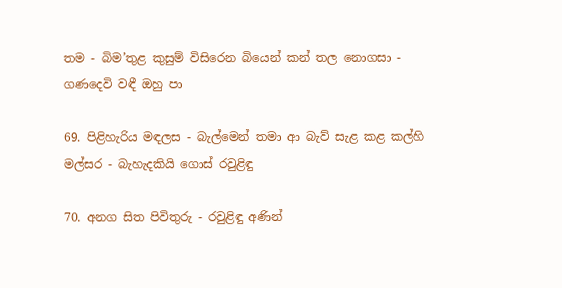තම - බිම’තුළ කුසුම් විසිරෙන බියෙන් කන් තල නොගසා - ගණදෙවි වඳී ඔහු පා

69. පිළිහැරිය මඳලස - බැල්මෙන් තමා ආ බැව් සැළ කළ කල්හි මල්සර - බැහැදකියි ගොස් රවුළිඳු

70. අනග සිත පිවිතුරු - රවුළිඳු අණින්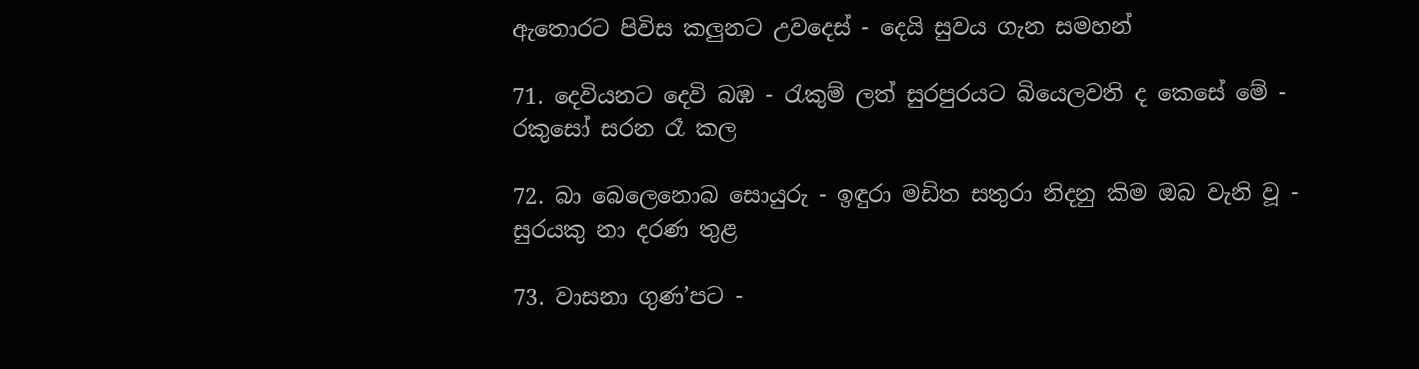ඇතොරට පිවිස කලුනට උවදෙස් - දෙයි සුවය ගැන සමහන්

71. දෙවියනට දෙවි බඹ - රැකුම් ලත් සුරපුරයට බියෙලවති ද කෙසේ මේ - රකුසෝ සරන රෑ කල

72. බා බෙලෙනොබ සොයුරු - ඉඳුරා මඩිත සතුරා නිදනු කිම ඔබ වැනි වූ - සුරයකු නා දරණ තුළ

73. වාසනා ගුණ’පට -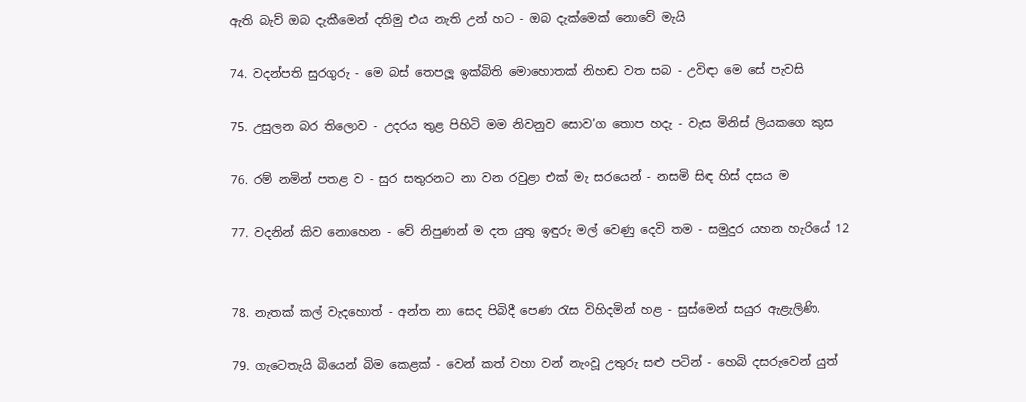ඇති බැව් ඔබ දැකීමෙන් දතිමු එය නැති උන් හට - ඔබ දැක්මෙක් නොවේ මැයි

74. වදන්පති සුරගුරු - මෙ බස් තෙපලූ ඉක්බිති මොහොතක් නිහඬ වත සබ - උවිඳා මෙ සේ පැවසි

75. උසුලන බර තිලොව - උදරය තුළ පිහිටි මම නිවනුව සොව’ග තොප හදැ - වැස මිනිස් ලියකගෙ කුස

76. රම් නමින් පතළ ව - සුර සතුරනට නා වන රවුළා එක් මැ සරයෙන් - නසමි සිඳ හිස් දසය ම

77. වදනින් කිව නොහෙන - වේ නිපුණන් ම දත යුතු ඉඳුරු මල් වෙණු දෙවි තම - සමුදුර යහන හැරියේ 12


78. නැතක් කල් වැදහොත් - අන්ත නා සෙද පිබිදී පෙණ රැස විහිදමින් හළ - සුස්මෙන් සයුර ඇළැලිණි.

79. ගැටෙතැයි බියෙන් බිම කෙළක් - වෙන් කත් වහා වන් නැංවූ උතුරු සළු පටින් - හෙබි දසරුවෙන් යුත්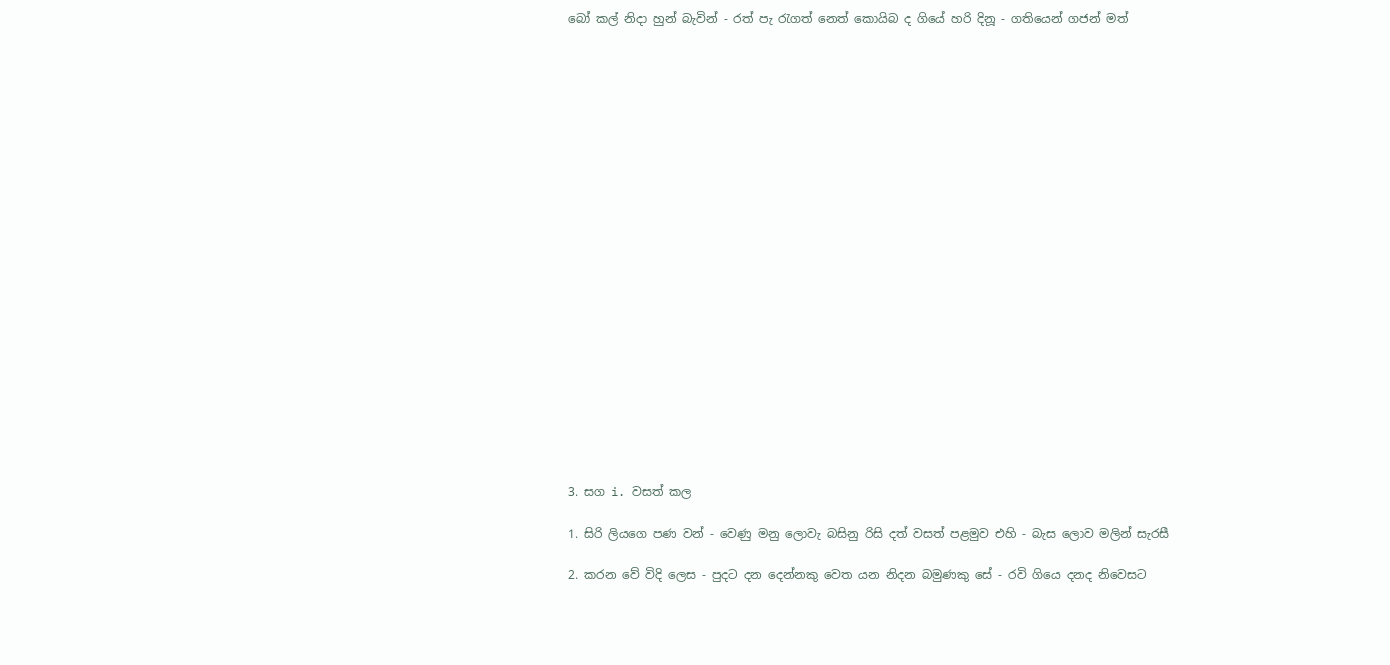බෝ කල් නිදා හුන් බැවින් - රත් පැ රැගත් නෙත් කොයිබ ද ගියේ හරි දිනූ - ගතියෙන් ගජන් මත්






















3. සග i. වසත් කල

1. සිරි ලියගෙ පණ වන් - වෙණු මනු ලොවැ බසිනු රිසි දත් වසත් පළමුව එහි - බැස ලොව මලින් සැරසී

2. කරන වේ විදි ලෙස - පුදට දන දෙන්නකු වෙත යන නිදන බමුණකු සේ - රවි ගියෙ දනද නිවෙසට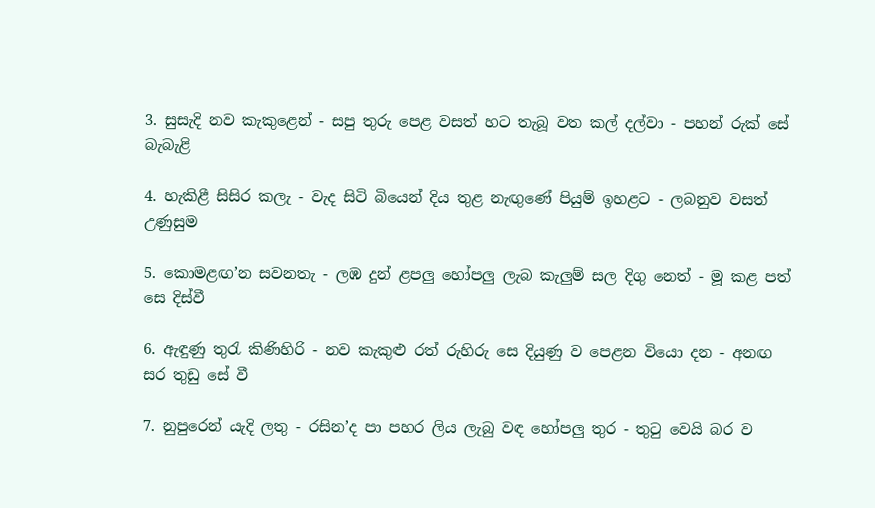3. සුසැදි නව කැකුළෙන් - සපු තුරු පෙළ වසත් හට තැබූ වත කල් දල්වා - පහන් රුක් සේ බැබැළි

4. හැකිළී සිසිර කලැ - වැද සිටි බියෙන් දිය තුළ නැඟුණේ පියුම් ඉහළට - ලබනුව වසත් උණුසුම

5. කොමළඟ’න සවනතැ - ලඹ දුන් ළපලු හෝපලු ලැබ කැලුම් සල දිගු නෙත් - මූ කළ පත් සෙ දිස්වී

6. ඇඳුණු තුරැ කිණිහිරි - නව කැකුළු රත් රුහිරු සෙ දියුණු ව පෙළන වියො දන - අනඟ සර තුඩු සේ වී

7. නුපුරෙන් යැදි ලතු - රසින’ද පා පහර ලිය ලැබු වඳ හෝපලු තුර - තුටු වෙයි බර ව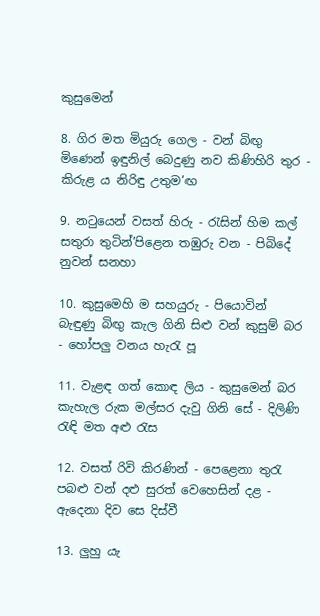කුසුමෙන්

8. ගිර මත මියුරු ගෙල - වන් බිඟු මිණෙන් ඉඳුනිල් බෙදුණු නව කිණිහිරි තුර - කිරුළ ය නිරිඳු උතුම’ඟ

9. නටුයෙන් වසත් හිරු - රැසින් හිම කල් සතුරා තුටින්’පිළෙන තඹුරු වන - පිබිදේ නුවන් සනහා

10. කුසුමෙහි ම සහයුරු - පියොවින් බැඳුණු බිඟු කැල ගිනි සිළු වන් කුසුම් බර - හෝපලු වනය හැරැ පූ

11. වැළඳ ගත් කොඳ ලිය - කුසුමෙන් බර කැහැල රුක මල්සර දැවු ගිනි සේ - දිලිණි රැඳි මත අළු රැස

12. වසත් රිවි කිරණින් - පෙළෙනා තුරැ පබළු වන් දළු සුරත් වෙහෙසින් දළ - ඇදෙනා දිව සෙ දිස්වී

13. ලුහු යැ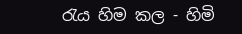රැය හිම කල - හිමි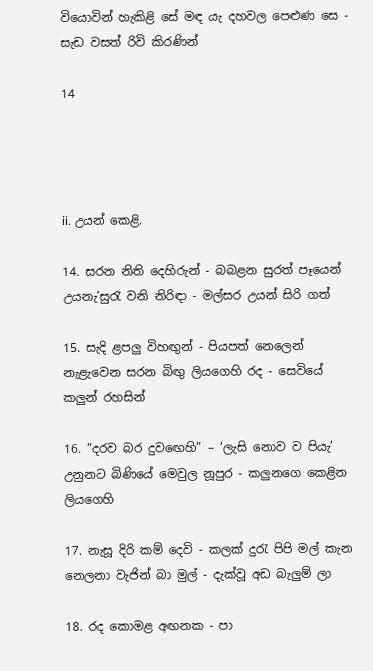වියොවින් හැකිළි සේ මඳ යැ දහවල පෙළුණ සෙ - සැඩ වසත් රිවි කිරණින්

14




ii. උයන් කෙළි.

14. සරන නිති දෙහිරුන් - බබළන සුරත් පෑයෙන් උයනැ’සුරැ වනි නිරිඳා - මල්සර උයන් සිරි ගත්

15. සැදි ළපලු විහඟුන් - පියපත් නෙලෙන් නැළැවෙන සරන බිඟු ලියගෙහි රද - සෙවියේ කලුන් රහසින්

16. “දරව බර දුව‍ඟෙහි” – ‘ලැසි නොව ව පියැ’ උනුනට බිණියේ මෙවුල නූපුර - කලුනගෙ කෙළින ලියගෙහි

17. නැසූ දිරි කම් දෙවි - කලක් දුරැ පිපි මල් කැන නෙලනා වැජින් බා මුල් - දැක්වූ අඩ බැලුම් ලා

18. රද කොමළ අඟනක - පා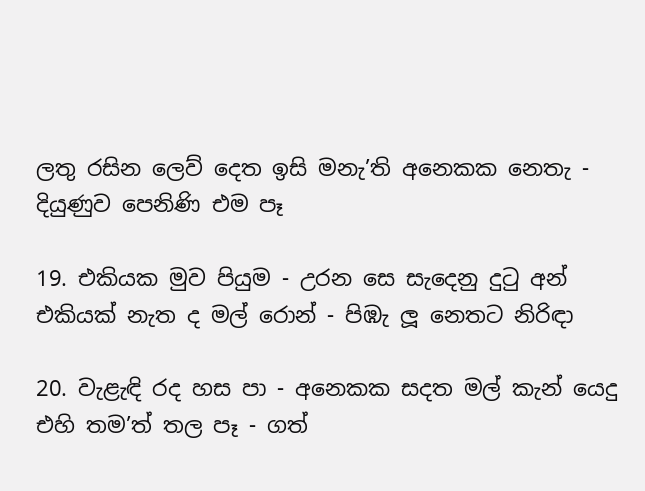ලතු රසින ලෙව් දෙත ඉසි මනැ’ති අනෙකක නෙතැ - දියුණුව පෙනිණි එම පෑ

19. එකියක මුව පියුම - උරන සෙ සැදෙනු දුටු අන් එකියක් නැත ද මල් රොන් - පිඹැ ලූ නෙතට නිරිඳා

20. වැළැඳි රද හස පා - අනෙකක සදත මල් කැන් යෙදු එහි තම’ත් තල පෑ - ගත්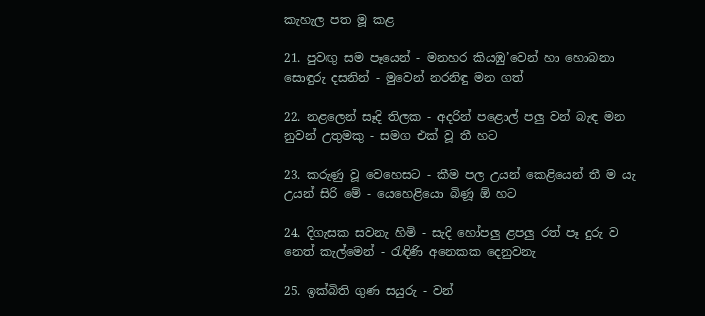කැහැල පත මූ කළ

21. පුවඟු සම පෑයෙන් - මනහර කියඹු’වෙන් හා හොබනා සොඳුරු දසනින් - මුවෙන් නරනිඳු මන ගත්

22. නළලෙන් සෑදි තිලක - අදරින් පළොල් පලු වන් බැඳ මන නුවන් උතුමකු - සමග එක් වූ තී හට

23. කරුණු වූ වෙහෙසට - කීම පල උයන් කෙළියෙන් තී ම යැ උයන් සිරි මේ - යෙහෙළියො බිණූ ඕ හට

24. දිගැසක සවනැ හිමි - සැදි හෝපලු ළපලු රත් පෑ දුරු ව නෙත් කැල්මෙන් - රැඳිණි අනෙකක දෙනුවනැ

25. ඉක්බිති ගුණ සයුරු - වන්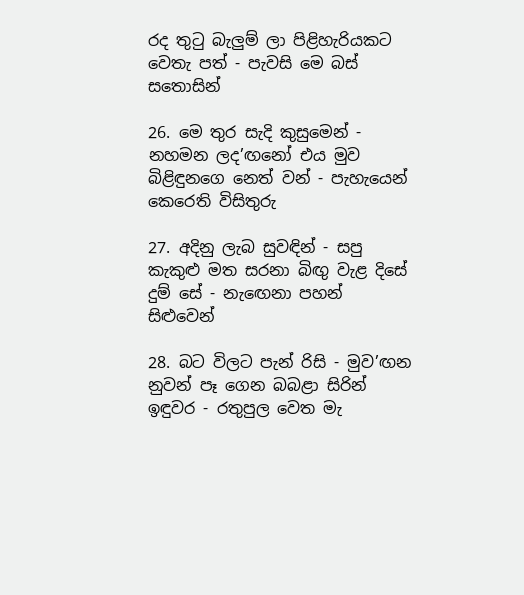රද තුටු බැලුම් ලා පිළිහැරියකට වෙතැ පත් - පැවසි මෙ බස් සතොසින්

26. මෙ තුර සැදි කුසුමෙන් - නහමන ලද’ඟනෝ එය මුව බිළිඳුනගෙ නෙත් වන් - පැහැයෙන් කෙරෙති විසිතුරු

27. අදිනු ලැබ සුවඳින් - සපු කැකුළු මත සරනා බිඟු වැළ දිසේ දුම් සේ - නැ‍ඟෙනා පහන් සිළුවෙන්

28. බට විලට පැන් රිසි - මුව’ඟන නුවන් පෑ ගෙන බබළා සිරින් ඉඳුවර - රතුපුල වෙත මැ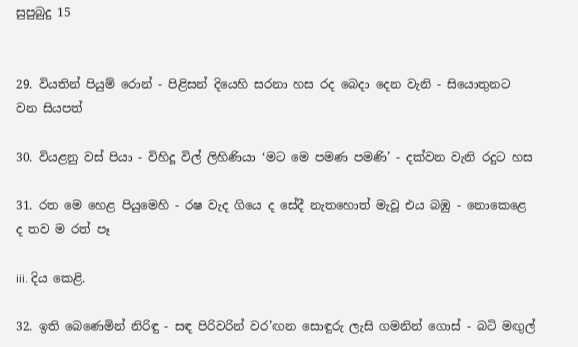සුපුබුදු 15


29. වියතින් පියුම් රොන් - පිළිසන් දියෙහි සරනා හස රද බෙදා දෙන වැනි - සියොතුනට වන සියපත්

30. වියළනු වස් පියා - විහිදූ විල් ලිහිණියා ‘මට මෙ පමණ පමණි’ - දක්වන වැනි රදුට හස

31. රත මෙ හෙළ පියුමෙහි - රෂ වැද ගියෙ ද සේදී නැතහොත් මැවූ එය බඹු - නොකෙළෙ ද තව ම රත් පෑ

iii. දිය කෙළි.

32. ඉති බෙණෙමින් නිරිඳු - සඳ පිරිවරින් වර’ඟන සොඳුරු ලැසි ගමනින් ගොස් - බටි මඟුල්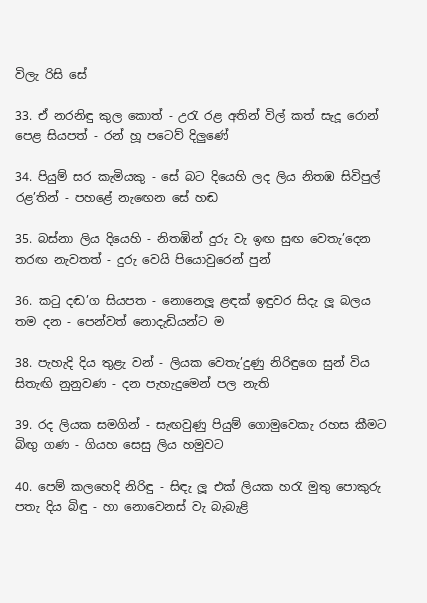විලැ රිසි සේ

33. ඒ නරනිඳු කුල කොත් - උරැ රළ අතින් විල් කත් සැදූ රොන් පෙළ සියපත් - රන් හූ පටෙව් දිලුණේ

34. පියුම් සර කැමියකු - සේ බට දියෙහි ලද ලිය නිතඹ සිවිපුල් රළ’තින් - පහළේ නැ‍ඟෙන සේ හඬ

35. බස්නා ලිය දියෙහි - නිතඹින් දුරු වැ ඉඟ සුඟ වෙතැ’දෙන තරඟ නැවතත් - දුරු වෙයි පියොවුරෙන් පුන්

36. කටු දඬ’ග සියපත - නොනෙලූ ළඳක් ඉඳුවර සිදැ ලූ බලය තම දන - පෙන්වත් නොදැඩියන්ට ම

38. පැහැදි දිය තුළැ වන් - ලියක වෙතැ’දුණු නිරිඳුගෙ සුන් විය සිතැඟි නුනුවණ - දන පැහැදුමෙන් පල නැති

39. රද ලියක සමගින් - සැඟවුණු පියුම් ගොමුවෙකැ රහස කීමට බිඟු ගණ - ගියහ සෙසු ලිය හමුවට

40. පෙම් කලහෙදි නිරිඳු - සිඳැ ලූ එක් ලියක හරැ මුතු පොකුරු පතැ දිය බිඳු - හා නොවෙනස් වැ බැබැළි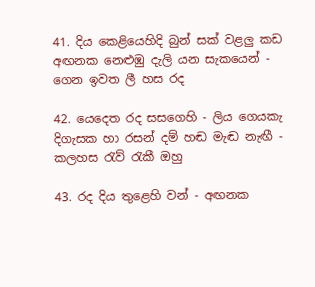41. දිය කෙළියෙහිදි බුන් සක් වළලු කඩ අඟනක නෙළුඹු දැලි යන සැකයෙන් - ගෙන ඉවත ලී හස රද

42. යෙදෙත රද සසගෙහි - ලිය ගෙයකැ දිගැසක හා රසන් දම් හඬ මැඬ නැඟී - කලහස රැව් රැකී ඔහු

43. රද දිය තුළෙහි වන් - අඟනක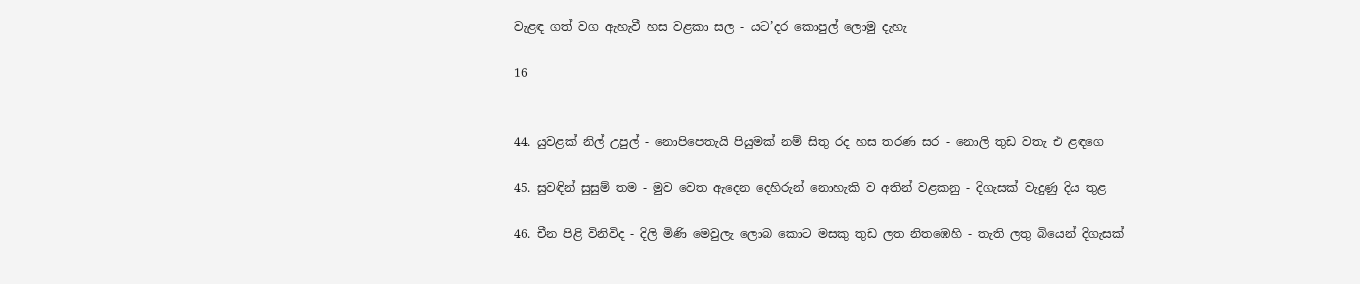වැළඳ ගත් වග ඇහැවී හස වළකා සල - යට’දර කොපුල් ලොමු දැහැ

16


44. යුවළක් නිල් උපුල් - නොපිපෙතැයි පියුමක් නම් සිතු රද හස තරණ සර - නොලි තුඩ වතැ එ ළඳගෙ

45. සුවඳින් සුසුම් තම - මුව වෙත ඇදෙන දෙහිරුන් නොහැකි ව අතින් වළකනු - දිගැසක් වැදුණු දිය තුළ

46. චීන පිළි විනිවිද - දිලි මිණි මෙවුලැ ලොබ කොට මසකු තුඩ ලත නිතඹෙහි - තැති ලතු බියෙන් දිගැසක්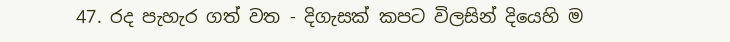47. රද පැහැර ගත් වත - දිගැසක් කපට විලසින් දියෙහි ම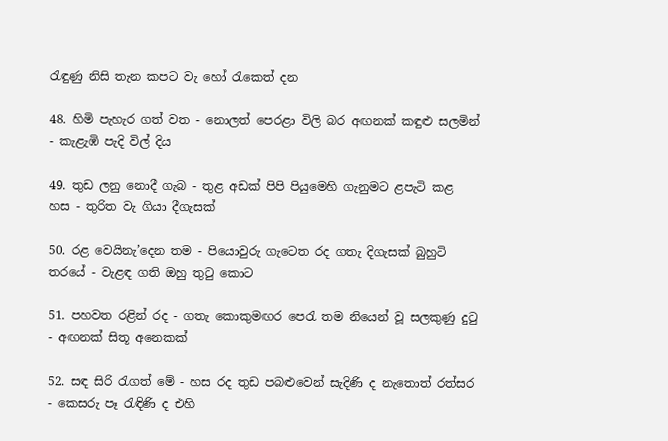රැඳුණු නිසි තැන කපට වැ හෝ රැකෙත් දන

48. හිමි පැහැර ගත් වත - නොලත් පෙරළා විලි බර අඟනක් කඳුළු සලමින් - කැළැඹි පැදි විල් දිය

49. තුඩ ලනු නොදී ගැබ - තුළ අඩක් පිපි පියුමෙහි ගැනුමට ළපැටි කළ හස - තුරිත වැ ගියා දීගැසක්

50. රළ වෙයිනැ’දෙන තම - පියොවුරු ගැටෙත රද ගතැ දිගැසක් බුහුටි තරයේ - වැළඳ ගති ඔහු තුටු කොට

51. පහවත රළින් රද - ගතැ කොකුමඟර පෙරැ තම ‍නියෙන් වූ සලකුණු දුටු - අඟනක් සිතූ අනෙකක්

52. සඳ සිරි රැගත් මේ - හස රද තුඩ පබළුවෙන් සැදිණි ද නැතොත් රත්සර - කෙසරු පෑ රැඳිණි ද එහි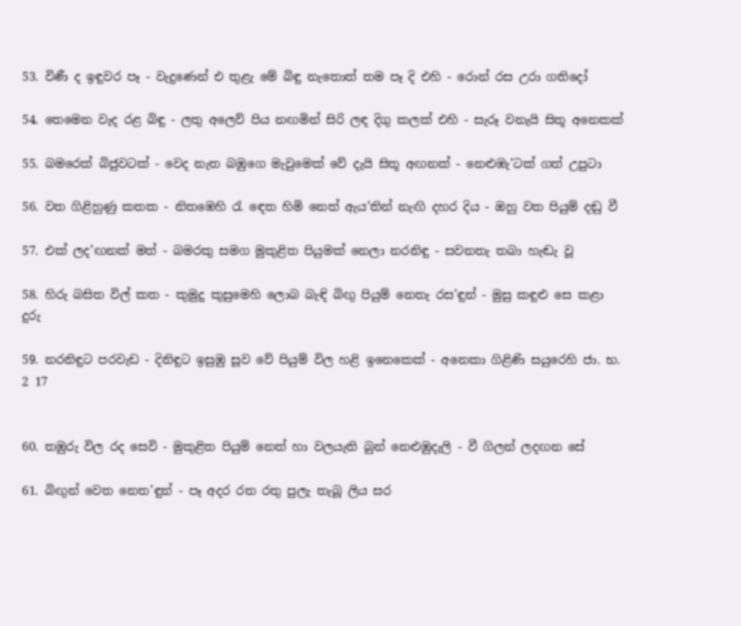53. විණී ද ඉඳුවර පෑ - වැදුණෙන් එ තුළැ මේ බිඳු නැතොත් තම පෑ දි එහි - රොන් රස උරා ගතිදෝ

54. තෙමෙන වැද රළ බිඳු - ලතු අලෙව් පිය නඟමින් සිරි ලඳ දිගු කලක් එහි - සැරූ වනැයි සිතූ අනෙකක්

55. බමරෙක් බිජුවටක් - වෙද නැත බඹුගෙ මැවුමෙක් වේ දැයි සිතූ අඟනක් - නෙළුඹැ’ටක් ගත් උපුටා

56. වත ගිළිහුණු කතක - නිතඹෙහි රැ‍ ඳෙත හිමි නෙත් ඇය’තින් නැඟි දහර දිය - ඔහු වත පියුම් දඬු වී

57. එක් ලද’ඟනක් ‍මත් - බමරකු සමග මුකුළිත පියුමක් නෙලා නරනිඳු - සවනතැ තබා හැඬැ වූ

58. හිරු බසිත විල් කත - කුමුදු කුසුමෙහි ලොබ බැඳි බිඟු පියුම් නෙතැ රස’ඳුන් - මුසු කඳුළු සෙ කළා දුරු

59. නරනිඳුට පරවැඩ - දිනිඳුට ඉසුඹු සූව වේ පියුම් විල හළි ඉනෙකෙක් - අනෙකා ගිළිණි සයුරෙහි ජා. භ. 2 17


60. තඹුරු විල රද සෙවි - මුකුළිත පියුම් නෙත් හා වලයැති බුන් නෙළුඹුදැලි - වී ගිලන් ලදඟන සේ

61. බිඟුන් වෙත නෙත’ඳුන් - පෑ අදර රත රතු පුලැ තැබූ ලිය සර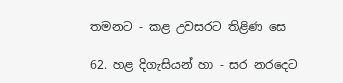තමනට - කළ උවසරට තිළිණ සෙ

62. හළ දිගැසියන් හා - සර නරදෙට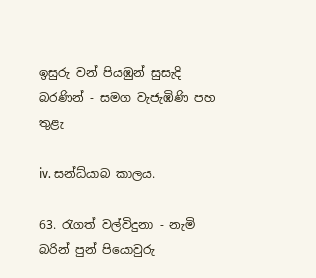ඉසුරු වන් පියඹුන් සුසැදි බරණින් - සමග වැජැඹිණි පහ තුළැ

iv. සන්ධ්යාබ කාලය.

63. රැගත් වල්විදුනා - නැමි බරින් පුන් පියොවුරු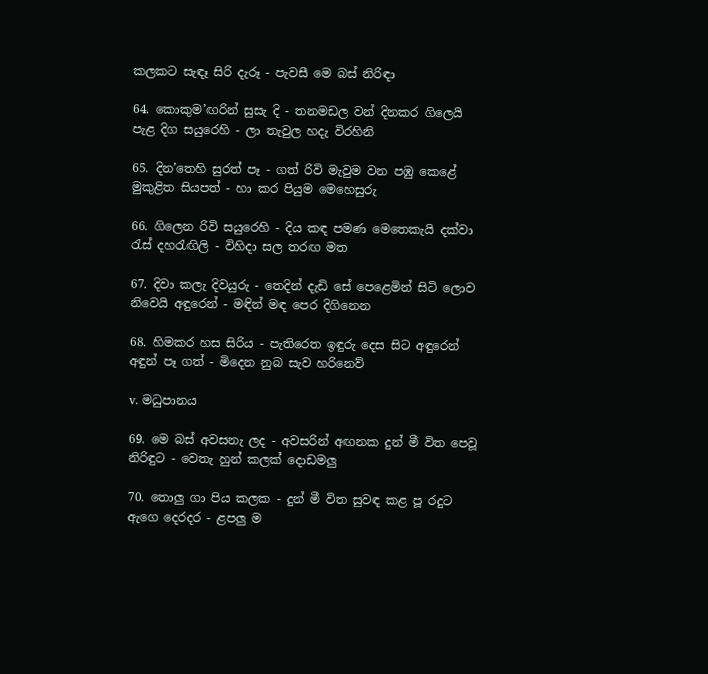කලකට සැඳෑ සිරි දැරූ - පැවසී මෙ බස් නිරිඳා

64. කොකුම’ඟරින් සුසැ දි - තනමඩල වන් දිනකර ගිලෙයි පැළ දිග සයුරෙහි - ලා තැවුල හදැ විරහිනි

65. දින’තෙහි සුරත් පෑ - ගත් රිවි මැවුම වන පඹු කෙළේ මුකුළිත සියපත් - හා කර පියුම මෙහෙසුරු

66. ගිලෙන රිවි සයුරෙහි - දිය කඳ පමණ මෙතෙකැයි දක්වා රැස් දහරැඟිලි - විහිදා සල තරඟ මත

67. දිවා කලැ දිවයුරු - තෙදින් දැඩි සේ පෙළෙමින් සිටි ලොව නිවෙයි අඳුරෙන් - මඳින් මඳ පෙර දිගිනෙන

68. හිමකර හස සිරිය - පැතිරෙත ඉඳුරු දෙස සිට අඳුරෙන් අඳුන් පෑ ගත් - මිදෙන නුබ සැව හරිනෙව්

v. මධුපානය

69. මෙ බස් අවසනැ ලද - අවසරින් අඟනක දුන් මී විත පෙවූ නිරිඳුට - වෙතැ හුන් කලක් දොඩමලු

70. තොලු ගා පිය කලක - දුන් මී විත සුවඳ කළ පූ රදුට ඇගෙ දෙරදර - ළපලු ම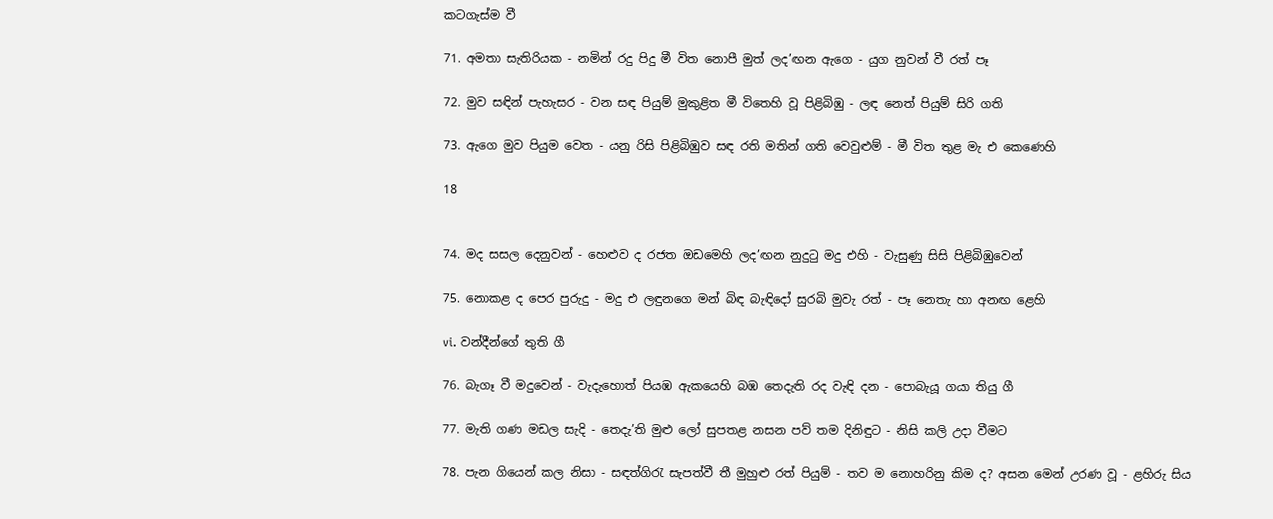කටගැස්ම වී

71. අමතා සැතිරියක - නමින් රදු පිදු මී විත නොපී මුත් ලද’ඟන ඇගෙ - යුග නුවන් වී රත් පෑ

72. මුව සඳින් පැහැසර - වන සඳ පියුම් මුකුළිත මී විතෙහි වූ පිළිබිඹු - ලඳ නෙත් පියුම් සිරි ගති

73. ඇගෙ මුව පියුම වෙත - යනු රිසි පිළිබිඹුව සඳ රති මතින් ගති වෙවුළුම් - මී විත තුළ මැ එ කෙණෙහි

18


74. මද සසල දෙනුවන් - හෙළුව ද රජත ඔඩමෙහි ලද’ඟන නුදුටු මදු එහි - වැසුණු සිසි පිළිබිඹුවෙන්

75. නොකළ ද පෙර පුරුදු - මදු එ ලඳුනගෙ මන් බිඳ බැඳිදෝ සුරබි මුවැ රත් - පෑ නෙතැ හා අනඟ ළෙහි

vi. වන්දීන්ගේ තුති ගී

76. බැගෑ වී මදුවෙන් - වැදැහොත් පියඹ ඇකයෙහි බඹ තෙදැති රද වැඳි දන - පොබැයූ ගයා තියු ගී

77. මැති ගණ මඩල සැදි - තෙදැ’ති මුළු ලෝ සුපතළ නසන පව් තම දිනිඳුට - නිසි කලි උදා වීමට

78. පැන ගියෙන් කල නිසා - සඳත්ගිරැ සැපත්වී තී මුහුළු රත් පියුම් - තව ම නොහරිනු කිම ද? අසන මෙන් උරණ වූ - ළහිරු සිය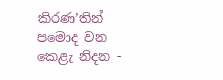කිරණ’තින් පමොද වන කෙළැ නිදන -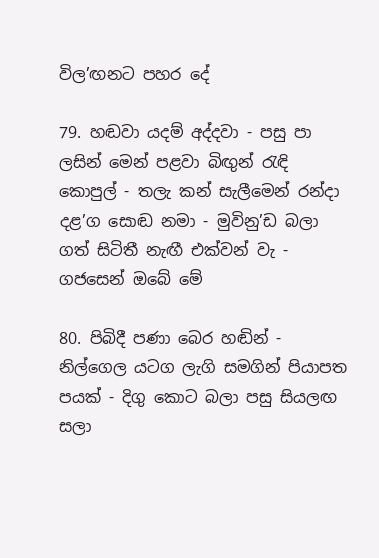විල’ඟනට පහර දේ

79. හඬවා යදම් අද්දවා - පසු පා ලසින් මෙන් පළවා බිඟුන් රැඳි කොපුල් - තලැ කන් සැලීමෙන් රන්දා දළ’ග සොඬ නමා - මුවිනු’ඩ බලා ගත් සි‍ටිතී නැඟී එක්වන් වැ - ගජසෙන් ඔබේ මේ

80. පිබිදී පණා බෙර හඬින් - නිල්ගෙල යටග ලැගි සමගින් පියාපත පයක් - දිගු කොට බලා පසු සියලඟ සලා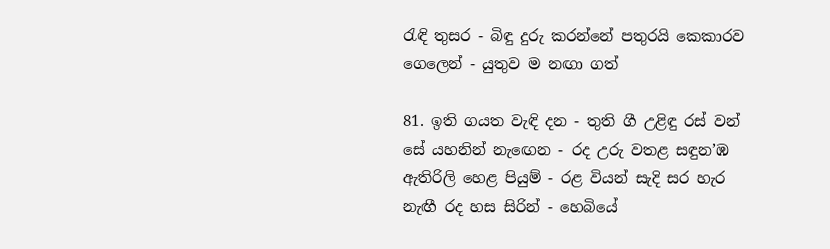රැඳි තුසර - බිඳු දුරු කරන්නේ පතුරයි කෙකාරව ගෙලෙන් - යුතුව ම නඟා ගත්

81. ඉති ගයත වැඳි දන - තුති ගී උළිඳු රස් වන් සේ යහනින් නැ‍ඟෙන - රද උරු වතළ සඳුන’ඹ ඇතිරිලි හෙළ පියුම් - රළ වියන් සැදි සර හැර නැඟී රද හස සිරින් - හෙබියේ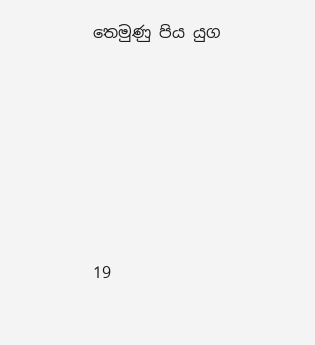තෙමුණු පිය යුග






19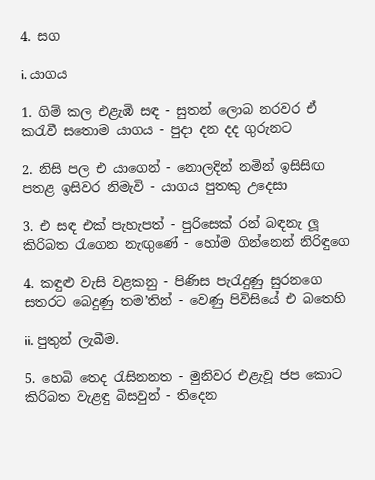4. සග

i. යාගය

1. ගිම් කල එළැඹි සඳ - සුතන් ලොබ නරවර ඒ කරැවී සතොම යාගය - පුදා දන දද ගුරුනට

2. නිසි පල එ යාගෙන් - නොලදින් නමින් ඉසිසිඟ පතළ ඉසිවර නිමැවි - යාගය පුතකු උදෙසා

3. එ සඳ එක් පැහැපත් - පුරිසෙක් රන් බඳනැ ලූ කිරිබත රැගෙන නැඟුණේ - හෝම ගින්නෙන් නිරිඳුගෙ

4. කඳුළු වැසි වළකනු - පිණිස පැරැදුණු සුරනගෙ සතරට බෙදුණු තම’තින් - වෙණු පිවිසියේ එ බතෙහි

ii. පුතුන් ලැබීම.

5. හෙබි තෙද රැසිනනත - මුනිවර එළැවූ ජප කොට කිරිබත වැළඳු බිසවුන් - තිදෙන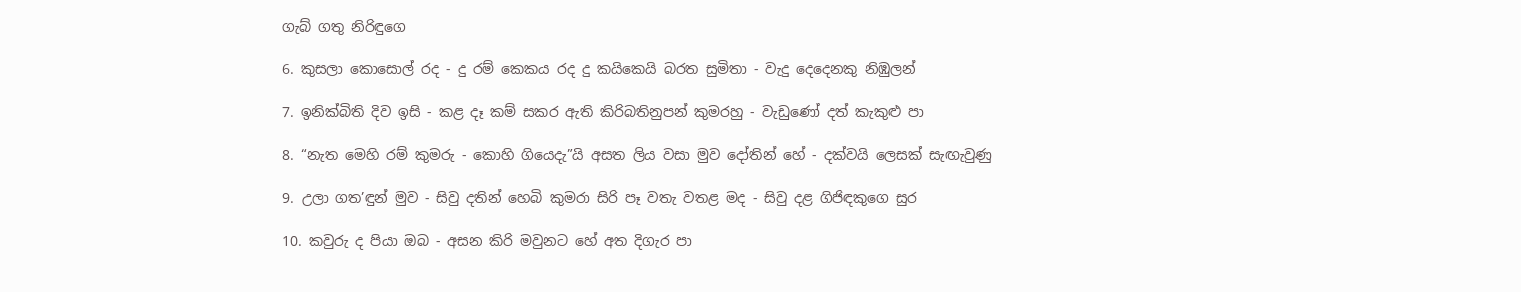ගැබ් ගතු නිරිඳුගෙ

6. කුසලා කොසොල් රද - දු රම් කෙකය රද දු කයිකෙයි බරත සුමිතා - වැදු දෙදෙනකු නිඹුලන්

7. ඉනික්බිති දිව ඉසි - කළ දෑ කම් සකර ඇති කිරිබතිනුපන් කුමරහු - වැඩුණෝ දත් කැකුළු පා

8. “නැත මෙහි රම් කුමරු - කොහි ගියෙදැ”යි අසත ලිය වසා මුව දෝතින් හේ - දක්වයි ලෙසක් සැඟැවුණු

9. උලා ගත’ඳුන් මුව - සිවු දතින් හෙබි කුමරා සිරි පෑ වතැ වතළ මද - සිවු දළ ගිජිඳකුගෙ සුර

10. කවුරු ද පියා ඔබ - අසන කිරි මවුනට හේ අත දිගැර පා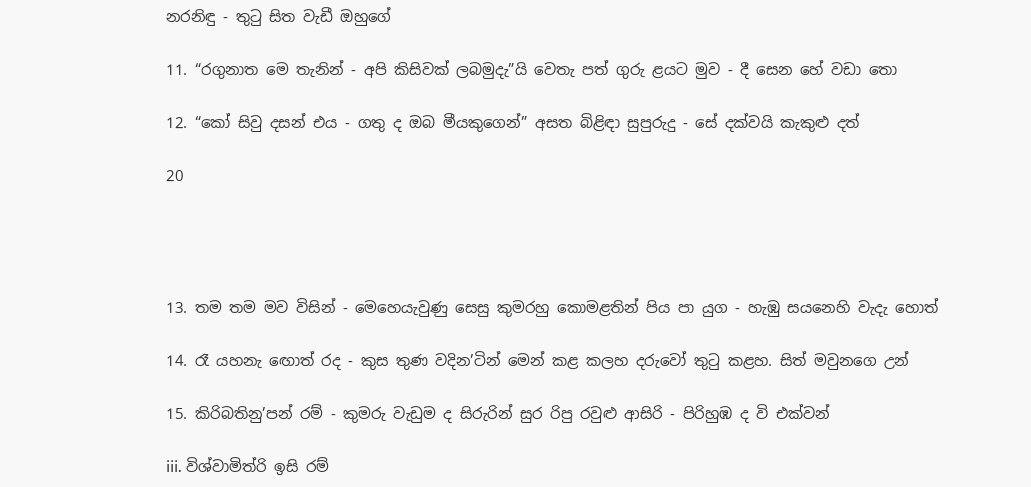නරනිඳු - තුටු සිත වැඩී ඔහුගේ

11. “රගුනාත මෙ තැනින් - අපි කිසිවක් ලබමුදැ”යි වෙතැ පත් ගුරු ළයට මුව - දී සෙන හේ වඩා තො

12. “කෝ සිවු දසන් එය - ගතු ද ඔබ මීයකුගෙන්” අසත බිළිඳා සුපුරුදු - සේ දක්වයි කැකුළු දත්

20




13. තම තම මව විසින් - මෙහෙයැවුණු සෙසු කුමරහු කොමළතින් පිය පා යුග - හැඹු සයනෙහි වැදැ හොත්

14. රෑ යහනැ ‍ඟොත් රද - කුස තුණ වදින’ටින් මෙන් කළ කලහ දරුවෝ තුටු කළහ. සිත් මවු‍නගෙ උන්

15. කිරිබතිනු’පන් රම් - කුමරු වැඩුම ද සිරුරින් සුර රිපු රවුළු ආසිරි - පිරිහුඹ ද වි එක්වන්

iii. විශ්වාමිත්රි ඉසි රම්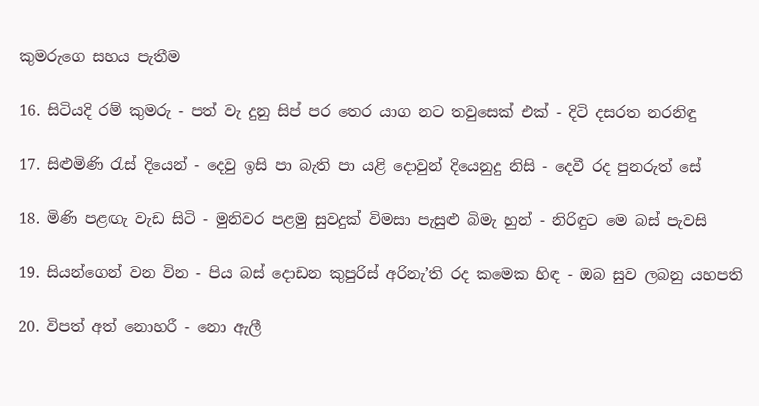කුමරුගෙ සහය පැතීම

16. සිටියදි රම් කුමරු - පත් වැ දුනු සිප් පර තෙර යාග නට තවුසෙක් එක් - දිටි දසරත නරනිඳු

17. සිළුමිණි රැස් දියෙන් - දෙවු ඉසි පා බැති පා යළි දොවුන් දියෙනුදු නිසි - දෙවී රද පුනරුත් සේ

18. මිණි පළඟැ වැඩ සිටි - මුනිවර පළමු සුවදුක් විමසා පැසුළු බිමැ හුන් - නිරිඳුට මෙ බස් පැවසි

19. සියන්ගෙන් වන වින - පිය බස් දොඩන කුපුරිස් අරිනැ’ති රද කමෙක හිඳ - ඔබ සුව ලබනු යහපති

20. විපත් අත් නොහරී - නො ඇලී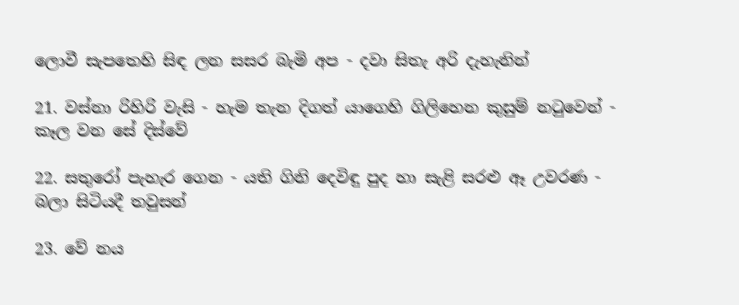ලොවී සැපතෙහි සිඳ ලන සසර බැමි අප - දවා සිතැ අරි දැහැනින්

21. වස්නා රිහිරි වැසි - හැම තැන දිගත් යාගෙහි ගිලිහෙන කුසුම් නටුවෙන් - කෑල වන සේ දිස්වේ

22. සතුරෝ පැහැර ගෙන - යති ගිනි දෙවිඳු පුද හා සැළි සරළු ඈ උවරණ - බලා සිටියදී තවුසන්

23. වේ නය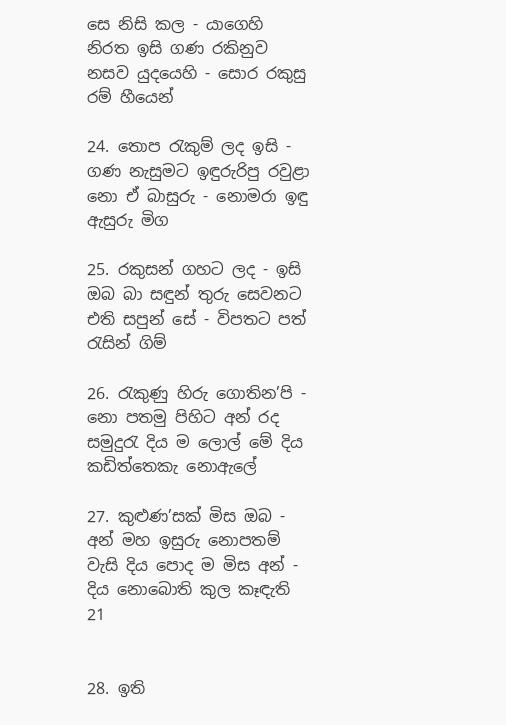සෙ නිසි කල - යාගෙහි නිරත ඉසි ගණ රකිනුව නසව යුදයෙහි - සොර රකුසු රම් හීයෙන්

24. තොප රැකුම් ලද ඉසි - ගණ නැසුමට ඉඳුරුරිපු රවුළා නො ඒ බාසුරු - නොමරා ඉඳු ඇසුරු මිග

25. රකුසන් ගහට ලද - ඉසි ඔබ බා සඳුන් තුරු සෙවනට එති සපුන් සේ - විපතට පත් රැසින් ගිම්

26. රැකුණු හිරු ගොතින’පි - නො පතමු පිහිට අන් රද සමුදුරැ දිය ම ලොල් මේ දිය කඩිත්තෙකැ නොඇලේ

27. කුළුණ’සක් මිස ඔබ - අන් මහ ඉසුරු නොපතම් වැසි දිය පොද ම මිස අන් - දිය නොබොති කුල ‍කෑඳැති 21


28. ඉති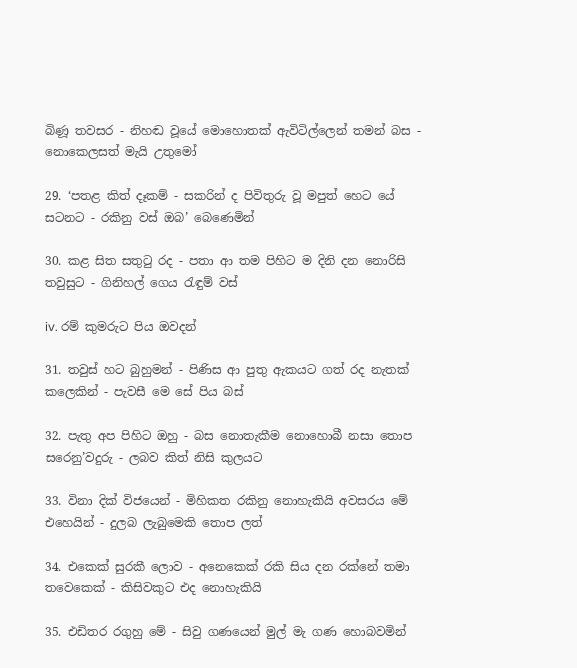බිණූ තවසර - නිහඬ වූයේ මොහොතක් ඇවිටිල්ලෙන් තමන් බස - නොකෙලසත් මැයි උතුමෝ

29. ‘පතළ කිත් දෑකම් - සකරින් ද පිවිතුරු වූ මපුත් හෙට යේ සටනට - රකිනු වස් ඔබ’ බෙණෙමින්

30. කළ සිත සතුටු රද - පතා ආ තම පිහිට ම දිනි දන නොරිසි තවුසුට - ගිනිහල් ගෙය රැඳුම් වස්

iv. රම් කුමරුට පිය ඔවදන්

31. තවුස් හට බුහුමන් - පිණිස ආ පුතු ඇකයට ගත් රද නැතක් කලෙකින් - පැවසී මෙ සේ පිය බස්

32. පැතු අප පිහිට ඔහු - බස නොතැකීම නොහොබී නසා තොප සරෙනු’වදුරු - ලබව කිත් නිසි කුලයට

33. විනා දික් විජයෙන් - මිහිකත රකිනු නොහැකියි අවසරය මේ එහෙයින් - දුලබ ලැබුමෙකි තොප ලත්

34. එකෙක් සුරකී ලොව - අනෙකෙක් රකි සිය දන රක්නේ තමා තවෙකෙක් - කිසිවකුට එද නොහැකියි

35. එඩිතර රගුහු මේ - සිවු ගණයෙන් මුල් මැ ගණ හොබවමින්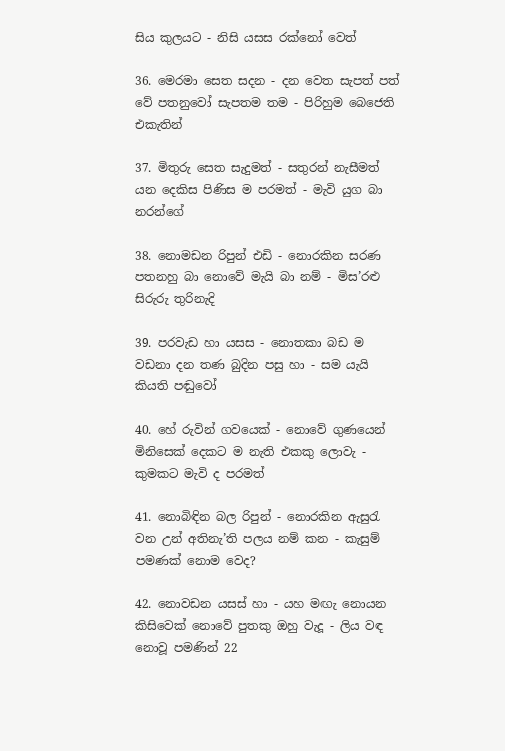සිය කුලයට - නිසි යසස රක්නෝ වෙත්

36. මෙරමා සෙත සදන - දන වෙත සැපත් පත් වේ පතනුවෝ සැපතම තම - පිරිහුම බෙජෙති එකැතින්

37. මිතුරු සෙත සැදුමත් - සතුරන් නැසීමත් යන දෙකිස පිණිස ම පරමත් - මැවි යුග බා නරන්ගේ

38. නොමඩන රිපුන් එඩි - නොරකින සරණ පතනහු බා නොවේ මැයි බා නම් - මිස’රළු සිරුරු තුරිනැදි

39. පරවැඩ හා යසස - නොතකා බඩ ම ව‍ඩනා දන තණ බුදින පසු හා - සම යැයි කියති පඬුවෝ

40. හේ රුවින් ගවයෙක් - නොවේ ගුණයෙන් මිනිසෙක් දෙකට ම නැති එකකු ලොවැ - කුමකට මැවි ද පරමත්

41. නොබිඳින බල රිපුන් - නොරකින ඇසුරැ වන උන් අතිනැ’ති පලය නම් කන - කැසුම් පමණක් නොම වෙද?

42. නොවඩන යසස් හා - යහ මඟැ නොයන කිසිවෙක් නොවේ පුතකු ඔහු වැදූ - ලිය වඳ නොවූ පමණින් 22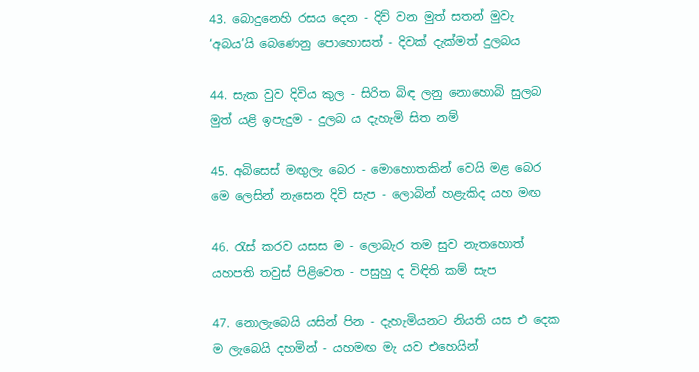43. බොදුනෙහි රසය දෙන - දිව් වන මුත් සතන් මුවැ ‘අබය’යි බෙණෙනු පොහොසත් - දිවක් දැක්මත් දුලබය

44. සැක වුව දිවිය කුල - සිරිත බිඳ ලනු නොහොබි සුලබ මුත් යළි ඉපැදුම - දුලබ ය දැහැමි සිත නම්

45. අබිසෙස් මඟුලැ බෙර - මොහොතකින් වෙයි මළ බෙර මෙ ලෙසින් නැසෙන දිවි සැප - ලොබින් හළැකිද යහ මඟ

46. රැස් කරව යසස ම - ලොබැර තම සුව නැතහොත් යහපති තවුස් පිළිවෙත - පසුහු ද විඳිති කම් සැප

47. නොලැබෙයි යසින් පින - දැහැමියනට නියති යස එ දෙක ම ලැබෙයි දහමින් - යහමඟ මැ යව එහෙයින්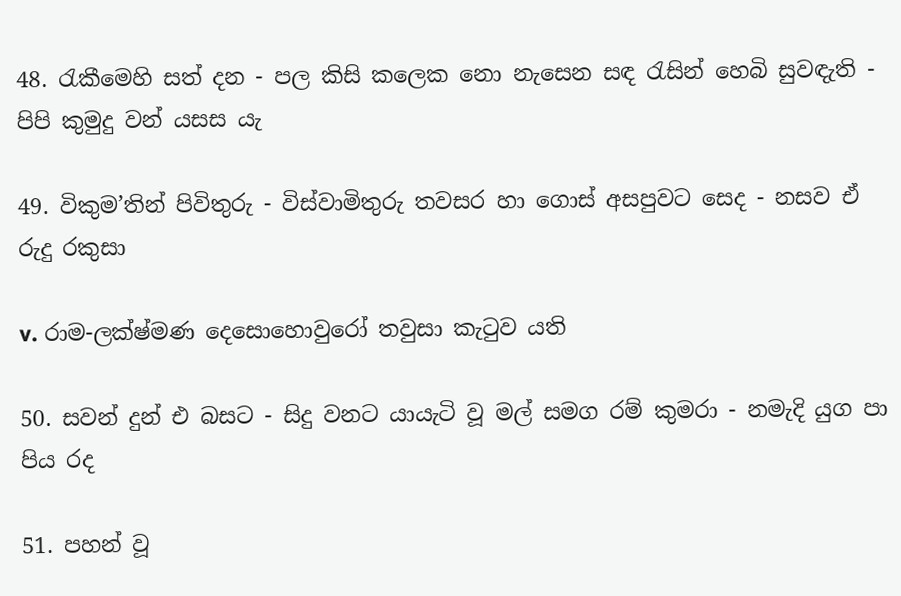48. රැකීමෙහි සත් දන - පල කිසි කලෙක නො නැසෙන සඳ රැසින් හෙබි සුවඳැති - පිපි කුමුදු වන් යසස යැ

49. විකුම’තින් පිවිතුරු - විස්වාමිතුරු තවසර හා ගොස් අසපුවට සෙද - නසව ඒ රුදු රකුසා

v. රාම-ලක්ෂ්මණ දෙසොහොවුරෝ තවුසා කැටුව යති

50. සවන් දුන් එ බසට - සිදු වනට යායැටි වූ මල් සමග රම් කුමරා - නමැදි යුග පා පිය රද

51. පහන් වූ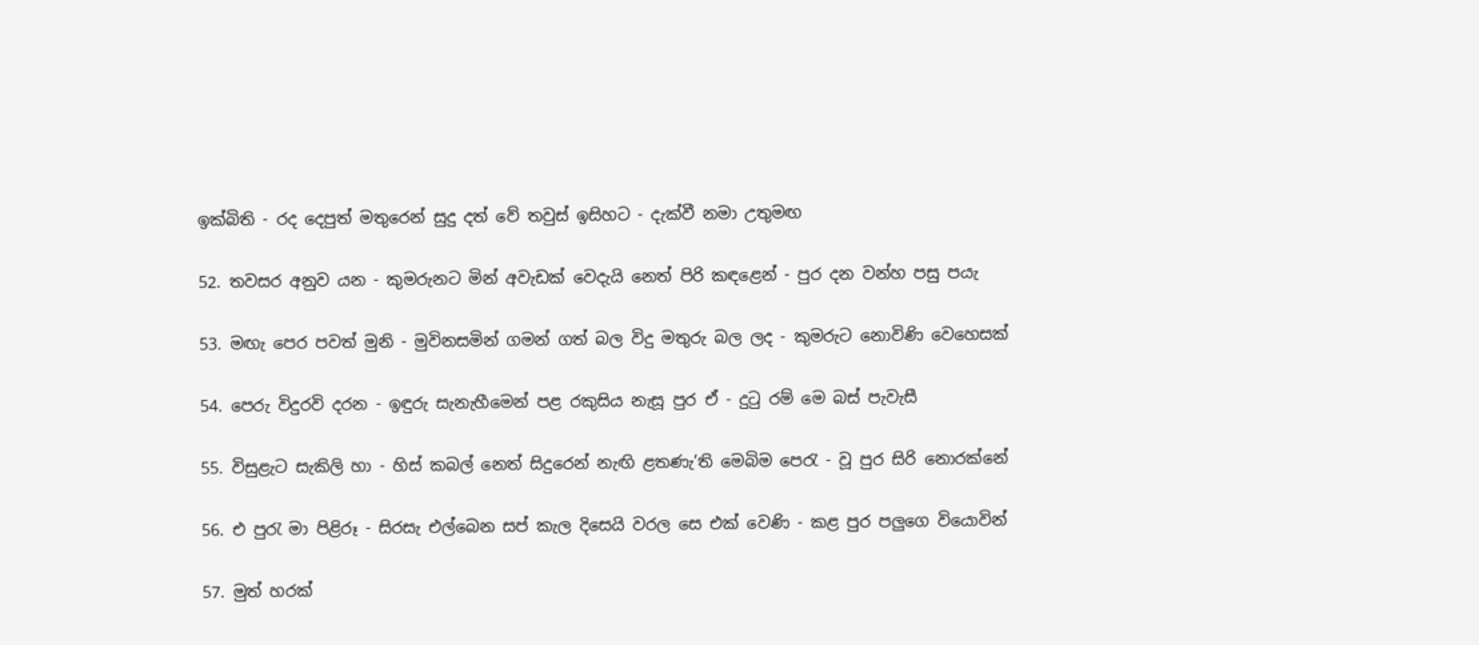ඉක්බිති - රද දෙපුත් මතුරෙන් සුදු දත් වේ තවුස් ඉසිහට - දැක්වී නමා උතුමඟ

52. තවසර අනුව යන - කුමරුනට මින් අවැඩක් වෙදැයි නෙත් පිරි කඳළෙන් - පුර ‍දන වන්හ පසු පයැ

53. මඟැ පෙර පවත් මුනි - මුවිනසමින් ගමන් ගත් බල විදු මතුරු බල ලද - කුමරුට නොවිණි වෙහෙසක්

54. පෙරු විදුරවි දරන - ඉඳුරු සැනැහීමෙන් පළ රකුසිය නැසූ පුර ඒ - දුටු රම් මෙ බස් පැවැසී

55. විසුළැට සැකිලි හා - හිස් කබල් නෙත් සිදුරෙන් නැඟි ළතණැ’ති මෙබිම පෙරැ - වූ පුර සි‍රි නොරක්නේ

56. එ පුරැ මා පිළිරූ - සිරසැ එල්බෙන සප් කැල දිසෙයි වරල සෙ එක් වෙණි - කළ පුර පලුගෙ වියොවින්

57. මුත් හරක්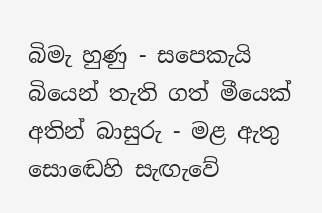බිමැ හුණු - සපෙකැයි බියෙන් තැති ගත් මීයෙක් අතින් බාසුරු - මළ ඇතු සො‍ඬෙහි සැඟැවේ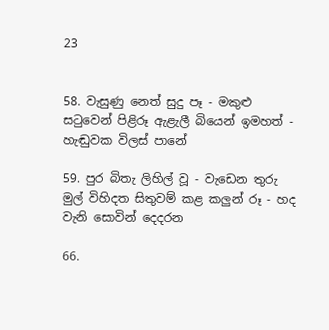23


58. වැසුණු නෙත් සුදු පෑ - මකුළු සටුවෙන් පිළිරූ ඇළැලී බියෙන් ඉමහත් - හැඬුවක විලස් පානේ

59. පුර බිතැ ලිහිල් වූ - වැඩෙන තුරු මුල් විහිදත සිතුවම් කළ කලුන් රූ - හද වැනි සොවින් දෙදරන

66.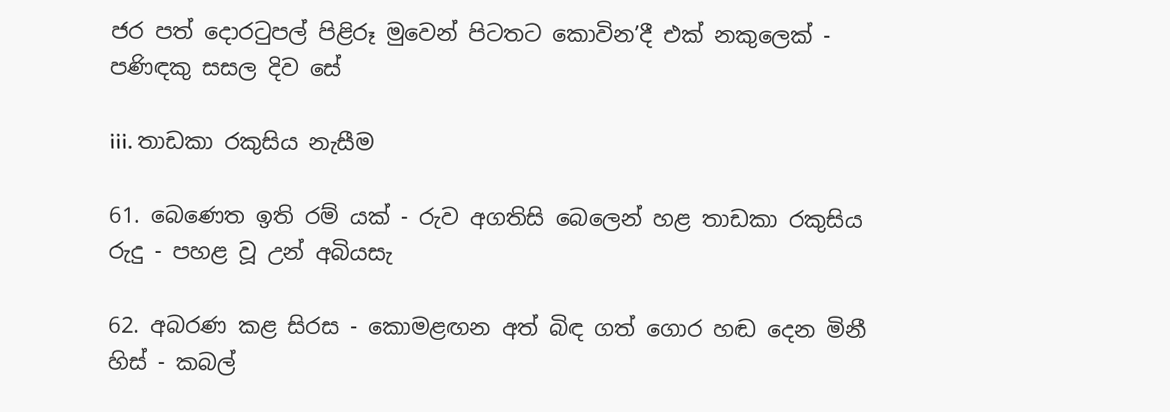ජර පත් දොරටුපල් පිළිරූ මුවෙන් පිටතට කොවින’දී එක් නකුලෙක් - පණිඳකු සසල දිව සේ

iii. තාඩකා රකුසිය නැසීම

61. බෙණෙත ඉති රම් යක් - රුව අගතිසි බෙලෙන් හළ තාඩකා රකුසිය රුදු - පහළ වූ උන් අබියසැ

62. අබරණ කළ සිරස - කොමළඟන අත් බිඳ ගත් ගොර හඬ දෙන මිනී හිස් - කබල්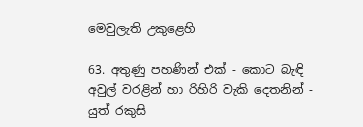මෙවුලැති උකුළෙහි

63. අතුණු පහණින් එක් - කොට බැඳි අවුල් වරළින් හා රිහිරි වැකි දෙතනින් - යුත් රකුසි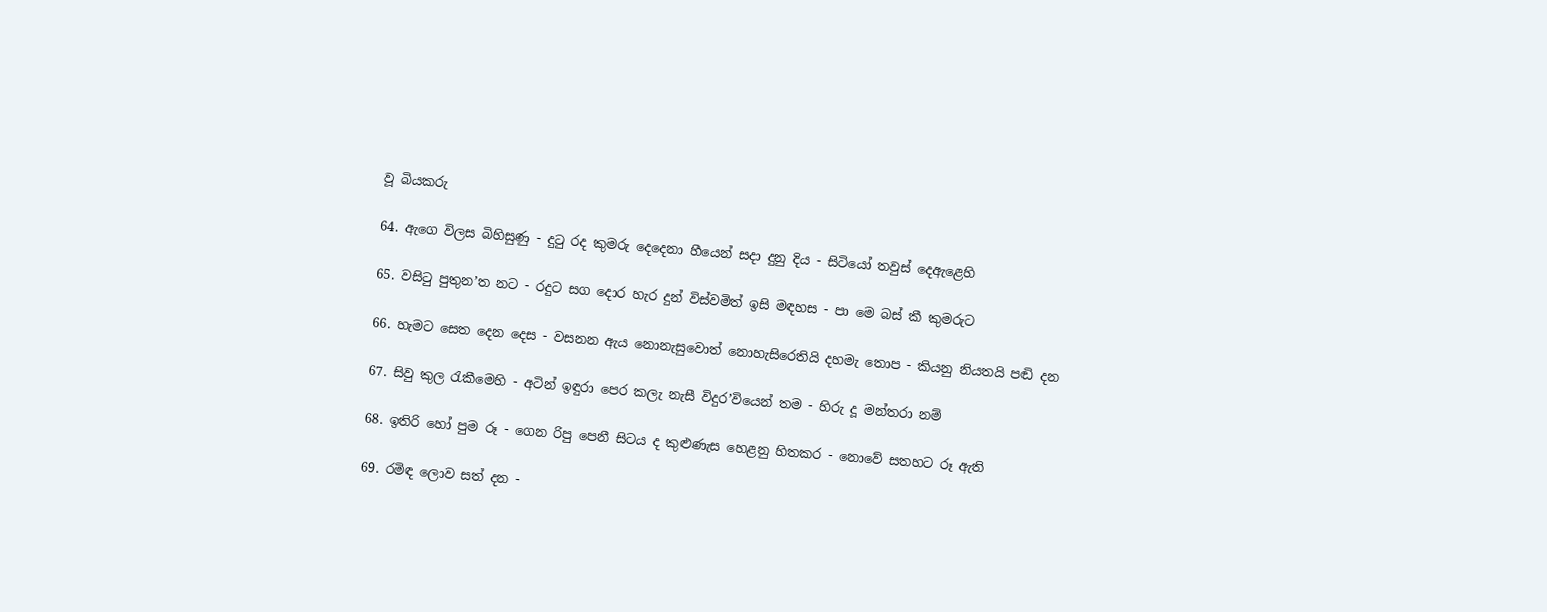වූ බියකරු

64. ඇගෙ විලස බිහිසුණු - දුටු රද කුමරු දෙදෙනා හීයෙන් සදා දුනු දිය - සිටියෝ තවුස් දෙඇළෙහි

65. වසිටු පුතුන’ත නට - රදුට සග දොර හැර දුන් විස්වමිත් ඉසි මඳහස - පා මෙ බස් කී කුමරුට

66. හැමට සෙත දෙන දෙස - වසනන ඇය නොනැසුවොත් නොහැසි‍රෙතියි දහමැ තොප - කියනු නියතයි පඬි දන

67. සිවු කුල රැකීමෙහි - අටින් ඉඳුරා පෙර කලැ නැසී විදුර’වියෙන් තම - හිරු දූ මන්තරා නම්

68. ඉතිරි හෝ පුම රූ - ගෙන රිපු පෙනී සිටය ද කුළුණැස හෙළනු හිතකර - නොවේ සතහට රූ ඇති

69. රමිඳ ලොව සත් දන -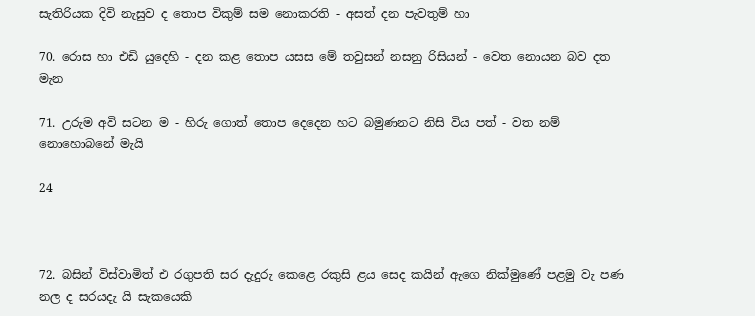සැතිරියක දිවි නැසුව ද තොප විකුම් සම නොකරති - අසත් දන පැවතුම් හා

70. රොස හා එඩි යුදෙහි - දන කළ තොප යසස මේ තවුසන් නසනු රිසියන් - වෙත නොයන බව දත මැන

71. උරුම අවි සටන ම - හිරු ගොත් තොප දෙදෙන හට බමුණනට නිසි විය පත් - වත නම් නොහොබනේ මැයි

24



72. බසින් විස්වාමිත් එ රගුපති සර දැදුරු කෙළෙ රකුසි ළය සෙද කයින් ඇගෙ නික්මුණේ පළමු වැ පණ නල ද සරයදැ යි සැකයෙකි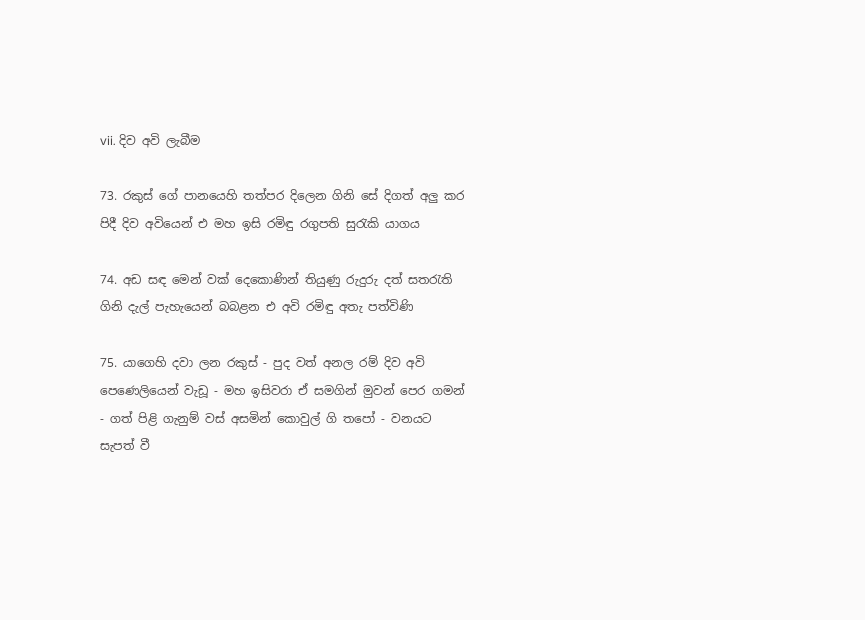vii. දිව අවි ලැබීම

73. රකුස් ගේ පානයෙහි තත්පර දිලෙන ගිනි සේ දිගත් අලු කර පිදී දිව අවියෙන් එ මහ ඉසි රමිඳු රගුපති සුරැකි යාගය

74. අඩ සඳ මෙන් වක් දෙකොණින් තියුණු රුදුරු දත් සතරැති ගිනි දැල් පැහැයෙන් බබළන එ අවි රමිඳු අතැ පත්විණි

75. යාගෙහි දවා ලන රකුස් - පුද වත් අනල රම් දිව අවි පෙණෙලියෙන් වැඩූ - මහ ඉසිවරා ඒ සමගින් මුවන් පෙර ගමන් - ගත් පිළි ගැනුම් වස් අසමින් කොවුල් ගි තපෝ - වනයට සැපත් වී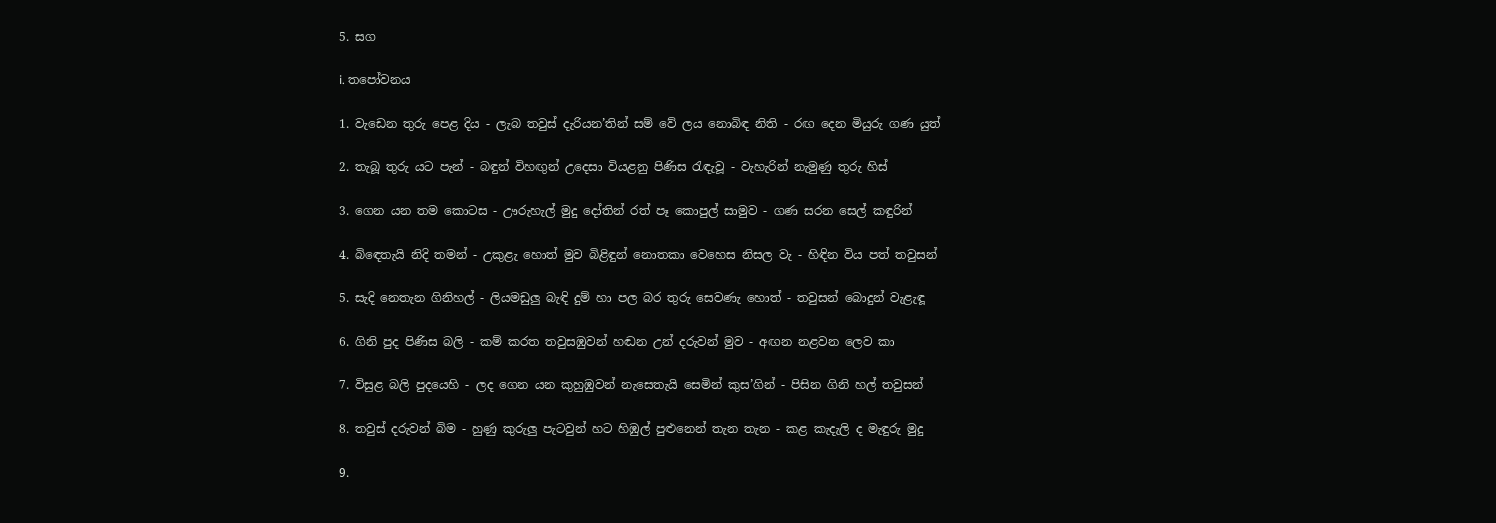5. සග

i. තපෝවනය

1. වැඩෙන තුරු පෙළ දිය - ලැබ තවුස් දැරියන’තින් සම් වේ ලය නොබිඳ නිති - රඟ දෙන මියුරු ගණ යුත්

2. තැබූ තුරු යට පැන් - බඳුන් විහඟුන් උදෙසා වියළනු පිණිස රැඳැවූ - වැහැරින් නැමුණු තුරු හිස්

3. ගෙන යන තම කොටස - ඌරුහැල් මුදු දෝතින් රත් පෑ කොපුල් සාමුව - ගණ සරන සෙල් කඳුරින්

4. බි‍ඳෙතැයි නිදි තමන් - උකුළැ හොත් මුව බිළිඳුන් නොතකා වෙහෙස නිසල වැ - හිඳින විය පත් තවුසන්

5. සැදි නෙතැන ගිනිහල් - ලියමඩුලු බැඳි දුම් හා පල බර තුරු සෙවණැ හොත් - තවුසන් බොදුන් වැළැඳූ

6. ගිනි පුද පිණිස බලි - කම් කරත තවුසඹුවන් හඬන උන් දරුවන් මුව - අඟන නළවන ලෙව කා

7. විසුළ බලි පුදයෙහි - ලද ගෙන යන කුහුඹුවන් නැසෙතැයි සෙමින් කුස’ගින් - පිසින ගිනි හල් තවුසන්

8. තවුස් දරුවන් බිම - හුණු කුරුලු පැටවුන් හට හිඹුල් පුළුනෙන් තැන තැන - කළ කැදැලි ද මැඳුරු මුදු

9.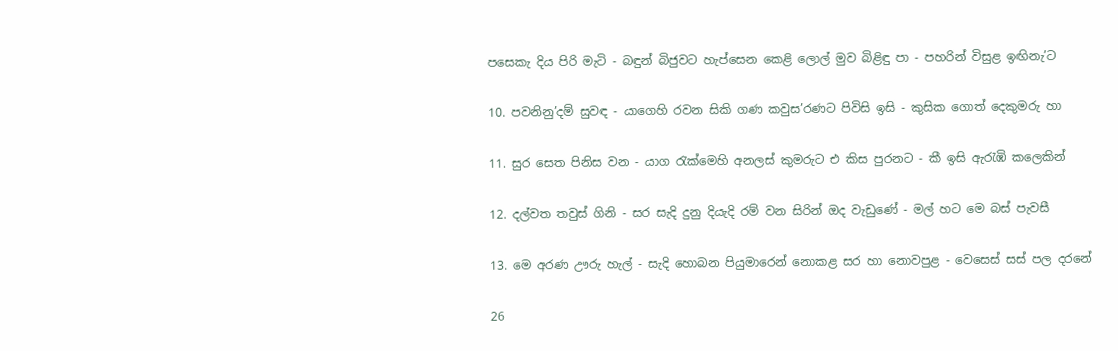පසෙකැ දිය පිරි මැටි - බඳුන් බිජුවට හැප්සෙන කෙළි ලොල් මුව බිළිඳු පා - පහරින් විසුළ ඉඟිනැ’ට

10. පවනිනු’දම් සුවඳ - යාගෙහි රවන සිකි ගණ කවුස’රණට පිවිසි ඉසි - කුසික ගොත් දෙකුමරු හා

11. සුර සෙත පිනිස වන - යාග රැක්මෙහි අනලස් කුමරුට එ කිස පුරනට - කී ඉසි ඇරැඹි කලෙකින්

12. දල්වත තවුස් ගිනි - සර සැදි දුනු දියැදි රම් වන සිරින් ඔද වැඩුණේ - මල් හට මෙ බස් පැවසී

13. මෙ අරණ ඌරු හැල් - සැදි හොබන පියුමාරෙන් නොකළ සර හා නොවපුළ - වෙසෙස් සස් පල දරනේ

26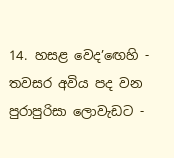14. හසළ වෙද’ඟෙහි - තවසර අවිය පද වන පුරාපුරිසා ලොවැඩට -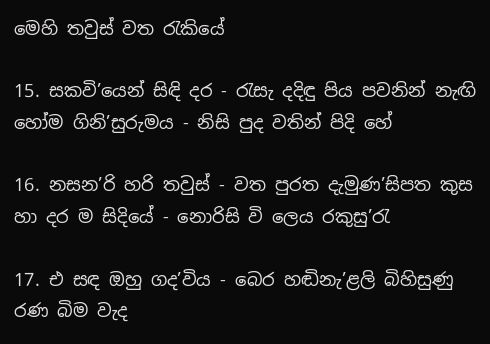මෙහි තවුස් වත රැකියේ

15. සකවි’යෙන් සිඳි දර - රැසැ දදිඳු පිය පවනින් නැඟි හෝම ගිනි’සුරුමය - නිසි පුද වතින් පිදි හේ

16. නසන’රි හරි තවුස් - වත පුරත දැමුණ’සිපත කුස හා දර ම සිදියේ - නොරිසි වි ලෙය රකුසු’රැ

17. එ සඳ ඔහු ගද’විය - බෙර හඬිනැ’ළලි බිහිසුණු රණ බිම වැද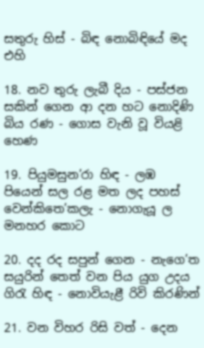සතුරු හිස් - බිඳ නොබිඳියේ මද එහි

18. නව තුරු ලැබී දිය - පස්ජන සකින් ගෙන ආ දන හට නොදිණි බිය රණ - ගොස වැනි වූ වියළි හෙණ

19. පියුමසුන’රා හිඳ - ලඹ පියෙන් සල රළ මත ලද පහස් වෙන්කිතෙ’කලැ - නොගැයූ ල මනහර කොට

20. දද රද සපුන් ගෙන - නැගෙ’ත සයුරින් තෙත් වන පිය යුග උදය ගිරැ හිඳ - නොවියැළී රිවි කිරණින්

21. වන විහර රිසි වත් - දෙන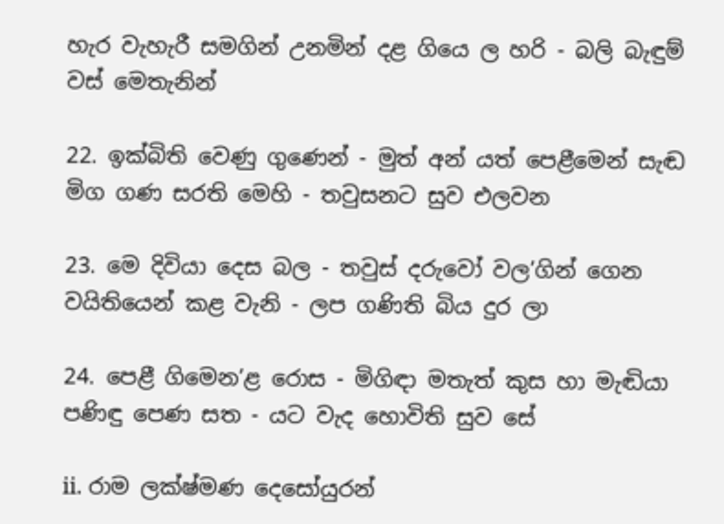හැර වැහැරී සමගින් උනමින් දළ ගියෙ ල හරි - බලි බැඳුම් වස් මෙතැනින්

22. ඉක්බිති වෙණු ගුණෙන් - මුත් අන් යත් පෙළීමෙන් සැඬ මිග ගණ සරති මෙහි - තවුසනට සුව එලවන

23. මෙ දිවියා දෙස බල - තවුස් දරුවෝ වල’ගින් ගෙන වයිතියෙන් කළ වැනි - ලප ගණිති බිය දුර ලා

24. පෙළී ගිමෙන’ළ රොස - මිගිඳා මතැත් කුස හා මැඬියා පණිඳු පෙණ සත - යට වැද හොවිති සුව සේ

ii. රාම ලක්ෂ්මණ දෙසෝයුරන්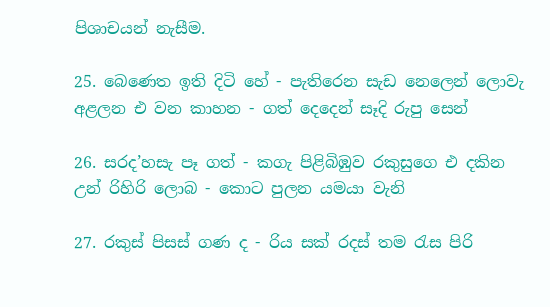පිශාචයන් නැසීම.

25. බෙණෙත ඉති දිටි හේ - පැතිරෙන සැඩ නෙලෙන් ලොවැ අළලන එ වන කාහන - ගත් දෙදෙන් සෑදි රුපු සෙන්

26. සරද’හසැ පෑ ගත් - කගැ පිළිබිඹුව රකුසුගෙ එ දකින උන් රිහිරි ලොබ - කොට පුලන යමයා වැනි

27. රකුස් පිසස් ගණ ද - රිය සක් රදස් තම රැස පිරි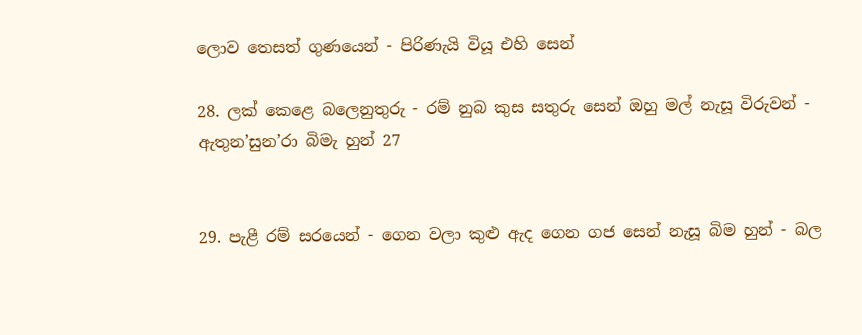ලොව තෙසත් ගුණයෙන් - පිරිණැයි වියූ එහි සෙන්

28. ලක් කෙළෙ බලෙනුතුරු - රම් නුබ කුස සතුරු සෙන් ඔහු මල් නැසූ විරුවන් - ඇතුන’සුන’රා බිමැ හුන් 27


29. පැළී රම් සරයෙන් - ගෙන වලා කුළු ඇද ගෙන ගජ සෙන් නැසූ බිම හුන් - බල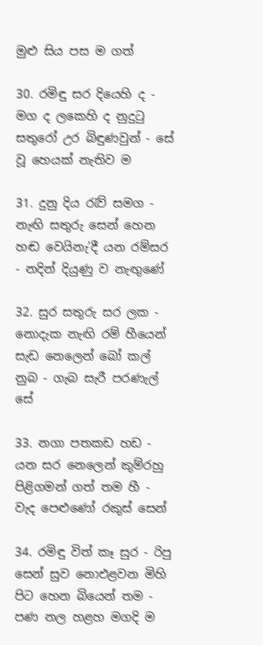මුළු සිය පස ම ගත්

30. රමිඳු සර දියෙහි ද - මග ද ලකෙහි ද නුදුටු සතුරෝ උර බිඳුණවුන් - සේ වූ හෙයක් නැතිව ම

31. දුනු දිය රැව් සමග - නැඟි සතුරු සෙන් හෙන හඬ වෙයිනැ’දී යන රම්සර - නදින් දියුණු ව නැඟුණේ

32. සුර සතුරු සර ලක - නොදැක නැඟි රම් හීයෙන් සැඩ නෙලෙන් බෝ කල් නුබ - ගැබ සැරී පරණැල් සේ

33. නගා පතකඩ හඩ - යන සර නෙලෙන් කුම්රහු පිළිගමන් ගත් තම හී - වැද පෙළුණෝ රකුස් සෙන්

34. රමිඳු විත් කෑ සුර - රිපු සෙන් සුව නොඑළවන මිහි පිට හෙන බියෙන් තම - පණ නල හළහ මගදි ම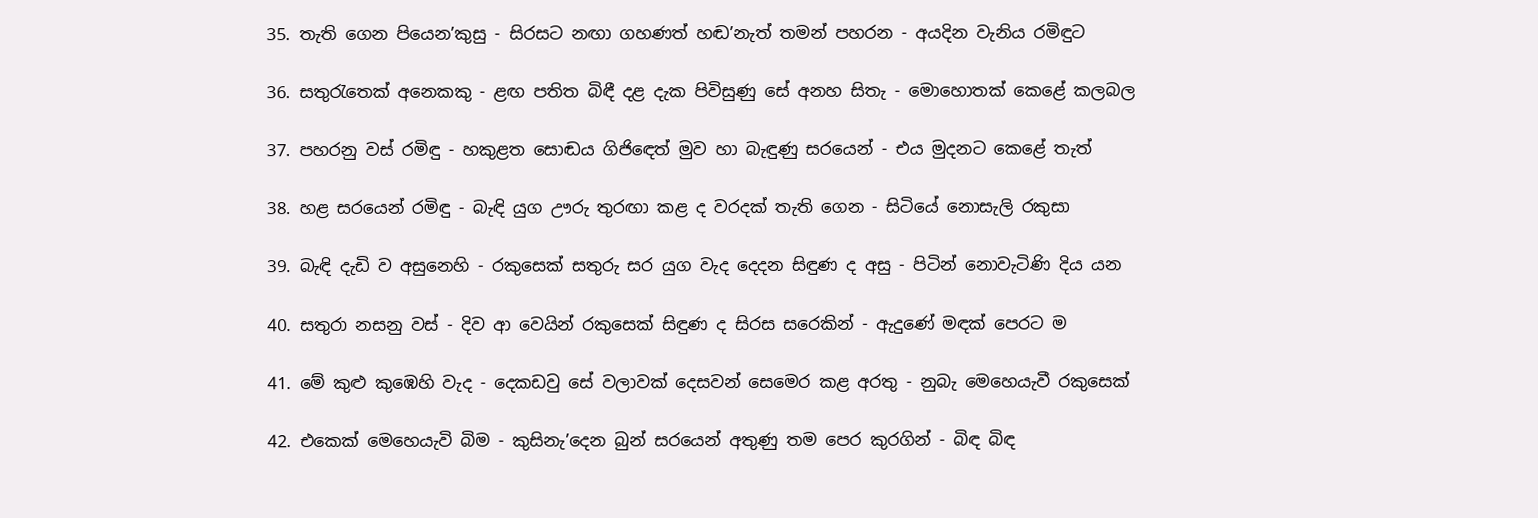35. තැති ගෙන පියෙන’කුසු - සිරසට නඟා ගහණත් හඬ’නැත් තමන් පහරන - අයදින වැනිය රමිඳුට

36. සතුරැතෙක් අනෙකකු - ළඟ පතිත බිඳී දළ දැක පිවිසුණු සේ අනහ සිතැ - මොහොතක් කෙළේ කලබල

37. පහරනු වස් රමිඳු - හකුළත සොඬය ගිජි‍ඳෙත් මුව හා බැඳුණු සරයෙන් - එය මුදනට කෙළේ තැත්

38. හළ සරයෙන් රමිඳු - බැඳි යුග ඌරු තුරඟා කළ ද වරදක් තැති ගෙන - සිටියේ නොසැලි රකුසා

39. බැඳි දැඩි ව අසුනෙහි - රකුසෙක් සතුරු සර යුග වැද දෙදන සිඳුණ ද අසු - පිටින් නොවැටිණි දිය යන

40. සතුරා නසනු වස් - දිව ආ වෙයින් රකුසෙක් සිඳුණ ද සිරස සරෙකින් - ඇදුණේ මඳක් පෙරට ම

41. මේ කුළු කුඹෙහි වැද - දෙකඩවු සේ වලාවක් දෙසවන් සෙමෙර කළ අරතු - නුබැ මෙහෙයැවී රකුසෙක්

42. එකෙක් මෙහෙයැවි බිම - කුසිනැ’දෙන බුන් සරයෙන් අතුණු තම පෙර කුරගින් - බිඳ බිඳ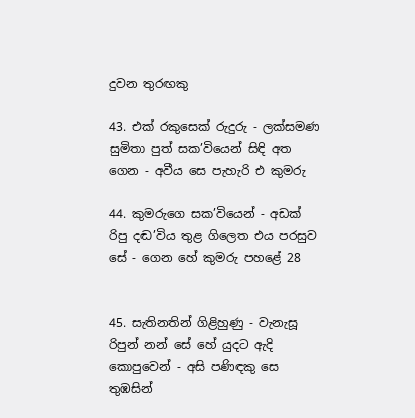දුවන තුරඟකු

43. එක් රකුසෙක් රුදුරු - ලක්සමණ සුමිතා පුත් සක’වියෙන් සිඳි අත ගෙන - අවීය සෙ පැහැරි එ කුමරු

44. කුමරුගෙ සක’වියෙන් - අඩක් රිපු දඬ’විය තුළ ගිලෙත එය පරසුව සේ - ගෙන හේ කුමරු පහළේ 28


45. සැතිනතින් ගිළිහුණු - වැනැසූ රිපුන් නන් සේ හේ යුදට ඇදි කොපුවෙන් - අසි පණිඳකු සෙ තුඹසින්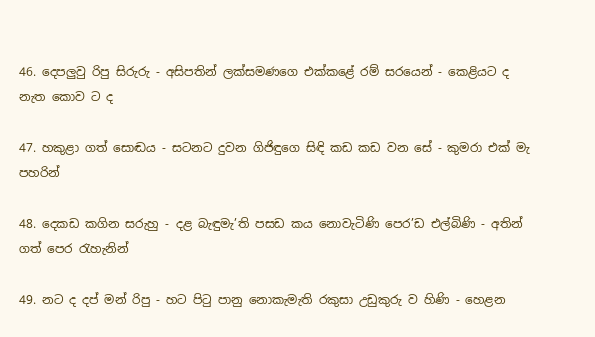46. දෙපලුවු රිපු සිරුරු - අසිපතින් ලක්සමණගෙ එක්කළේ රම් සරයෙන් - කෙළියට ද නැත කොව ට ද

47. හකුළා ගත් සොඬය - සටනට දුවන ගිජිඳුගෙ සිඳි කඩ කඩ වන සේ - කුමරා එක් මැ පහරින්

48. දෙකඩ කගින සරුහු - දළ බැඳුමැ’ති පසඩ කය නොවැටිණි පෙර’ඩ එල්බිණි - අතින් ගත් පෙර රැහැනින්

49. නට ද දප් මන් රිපු - හට පිටු පානු නොකැමැති රකුසා උඩුකුරු ව හිණි - හෙළන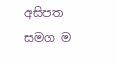අසිපත සමග ම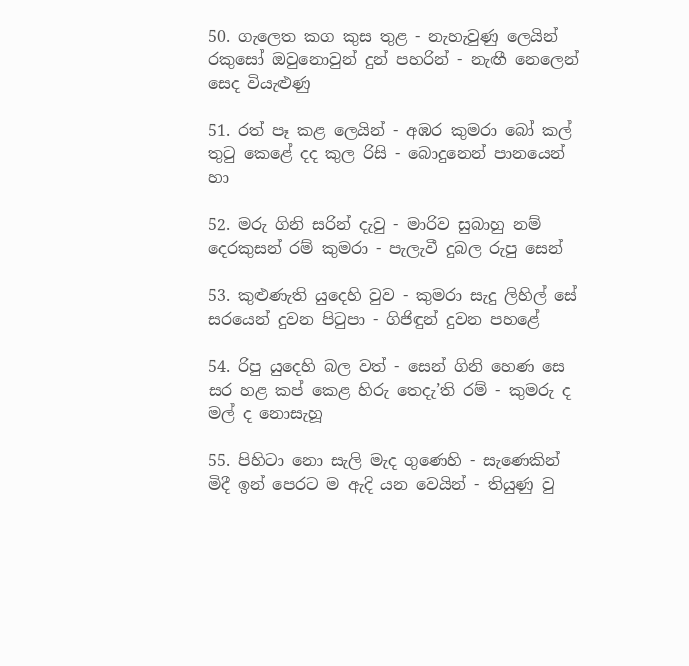50. ගැලෙත කග කුස තුළ - නැහැවුණු ලෙයින් රකුසෝ ඔවුනොවුන් දුන් පහරින් - නැඟී නෙලෙන් සෙද වියැළුණු

51. රත් පෑ කළ ලෙයින් - අඹර කුමරා බෝ කල් තුටු කෙළේ දද කුල රිසි - බොදුනෙන් පානයෙන් හා

52. මරු ගිනි සරින් දැවු - මාරිව සුබාහු නම් දෙරකුසන් රම් කුමරා - පැලැවී දුබල රුපු සෙන්

53. කුළුණැති ‍යුදෙහි වුව - කුමරා සැදු ලිහිල් සේ සරයෙන් දුවන පිටුපා - ගිජිඳුන් දුවන පහළේ

54. රිපු යුදෙහි බල වත් - සෙන් ගිනි හෙණ සෙ සර හළ කප් කෙළ හිරු තෙදැ’ති රම් - කුමරු ද මල් ද නොසැහූ

55. පිහිටා නො සැලි මැද ගුණෙහි - සැණෙකින් මිදී ඉන් පෙරට ම ඇදි යන වෙයින් - තියුණු වු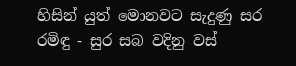හිසින් යුත් මොනවට සැදුණු සර රමිඳු - සුර සබ වදිනු වස්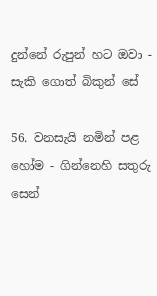දුන්නේ රුපුන් හට ඔවා - සැකි ගොත් බිකුන් සේ

56. වනසැයි නමින් පළ හෝම - ගින්නෙහි සතුරු සෙන්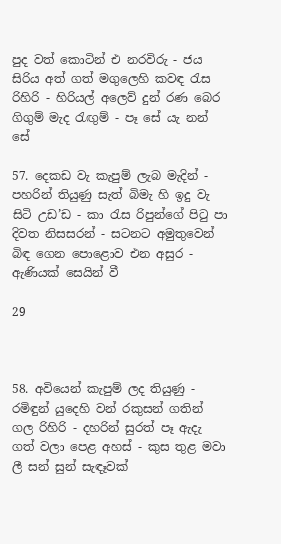පුද වත් කොටින් එ නරවිරු - ජය සිරිය අත් ගත් මගුලෙහි කවඳ රැස රිහිරි - හිරියල් අලෙව් දුන් රණ බෙර ගිගුම් මැද රැඟුම් - පෑ සේ යැ නන් සේ

57. දෙකඩ වැ කැපුම් ලැබ මැදින් - පහරින් තියුණු සැත් බිමැ හි ඉදු වැ සිටි උඩ’ඩ - කා රැස රිපුන්ගේ පිටු පා දිවත නිසසරන් - සටනට අමුතුවෙන් බිඳ ගෙන පොළොව එන අසුර - ඇණියක් සෙයින් වී

29



58. අවියෙන් කැපුම් ලද තියුණු - රමිඳුන් යුදෙහි වන් රකුසන් ගතින් ගල රිහිරි - දහරින් සුරත් පෑ ඇදැ ගත් වලා පෙළ අහස් - කුස තුළ මවා ලී සන් සුන් සැඳෑවක්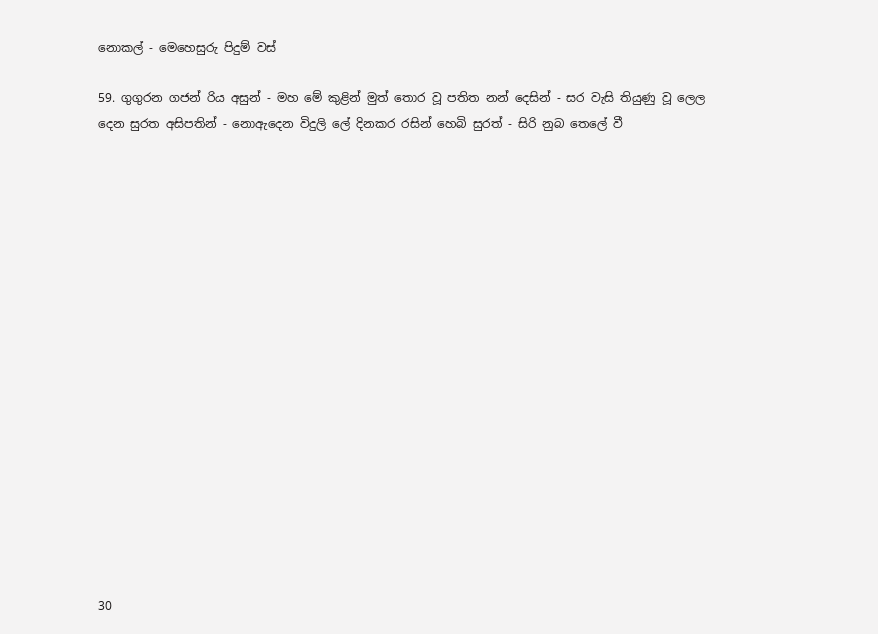නොකල් - මෙහෙසුරු පිදුම් වස්

59. ගුගුරන ගජන් රිය අසුන් - මහ මේ කුළින් මුත් තොර වූ පතිත නන් දෙසින් - සර වැසි තියුණු වූ ලෙල දෙන සුරත අසිපතින් - නොඇදෙන විදුලි ලේ දිනකර රසින් හෙබි සුරත් - සිරි නුබ තෙලේ වී


















30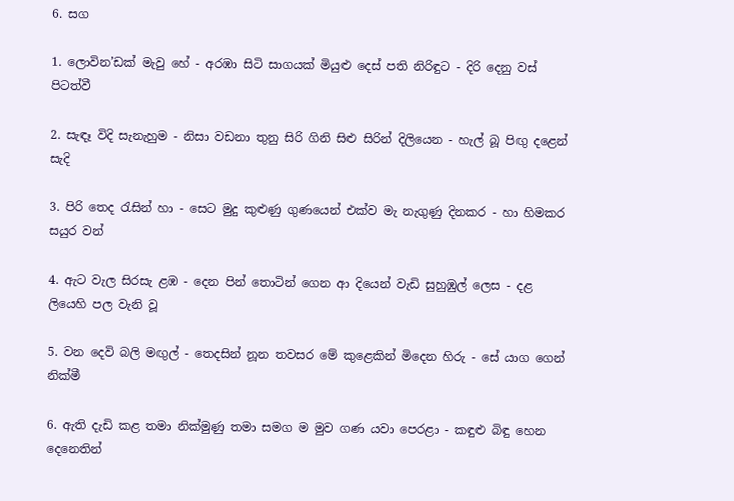6. සග

1. ලොවින’ඩක් මැවු හේ - අරඹා සිටි සාගයක් මියුළු දෙස් පති නිරිඳුට - දිරි දෙනු වස් පි‍ටත්වී

2. සැඳෑ විදි සැනැහුම - නිසා වඩනා තුනු සිරි ගිනි සිළු සිරින් දිලියෙන - හැල් බූ පිඟු දළෙන් සැදි

3. පිරි තෙද රැසින් හා - සෙට මුදු කුළුණු ගුණයෙන් එක්ව මැ නැගුණු දිනකර - හා හිමකර සයුර වන්

4. ඇට වැල සිරසැ ළඹ - දෙන පින් තොටින් ගෙන ආ දියෙන් වැඩි සුහුඹුල් ලෙස - දළ ලියෙහි පල වැනි වූ

5. වන දෙවි බලි මඟුල් - තෙදසින් නූන තවසර මේ කුළෙකින් මිදෙන හිරු - සේ යාග ගෙන් නික්මී

6. ඇති දැඩි කළ තමා නික්මුණු තමා සමග ම මුව ගණ යවා පෙරළා - කඳුළු බිඳු හෙන දෙනෙතින්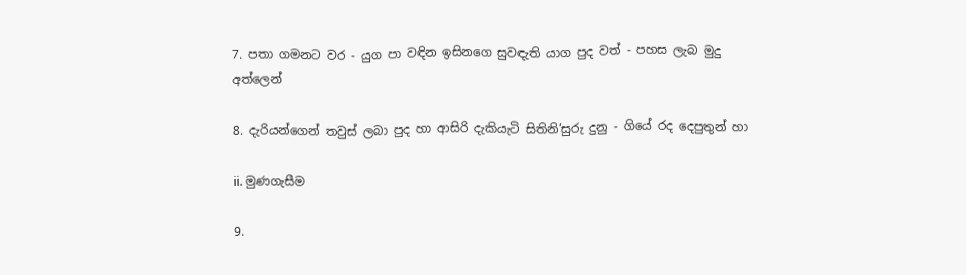7. පතා ගමනට වර - යුග පා වඳින ඉසිනගෙ සුවඳැති යාග පුද වත් - පහස ලැබ මුදු අත්ලෙන්

8. දැරියන්ගෙන් තවුස් ලබා පුද හා ආසිරි දැකියැටි සිතිනි’සුරු දුනු - ගියේ රද දෙපුතුන් හා

ii. මුණගැසීම

9.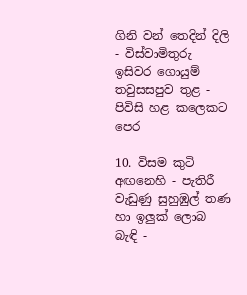ගිනි වන් තෙදින් දිලි - විස්වාමිතුරු ඉසිවර ගොයුම් තවුසසපුව තුළ - පිවිසි හළ කලෙකට පෙර

10. විසම කුටි අඟනෙහි - පැතිරී වැඩුණු සුහුඹුල් තණ හා ඉලුක් ලොබ බැඳි -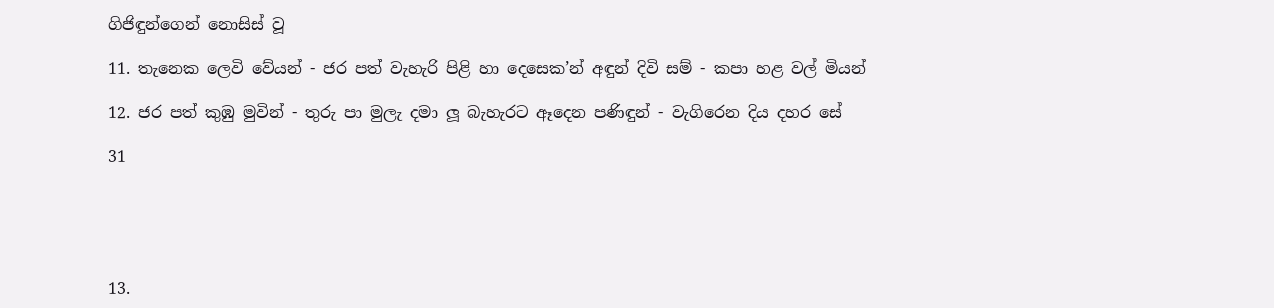ගිජිඳුන්ගෙන් නොසිස් වූ

11. තැනෙක ලෙවි වේයන් - ජර පත් වැහැරි පිළි හා ‍දෙසෙක’න් අඳුන් දිවි සම් - කපා හළ වල් මියන්

12. ජර පත් කුඹු මුවින් - තුරු පා මුලැ දමා ලූ බැහැරට ඈදෙන පණිඳුන් - වැගිරෙන දිය දහර සේ

31





13.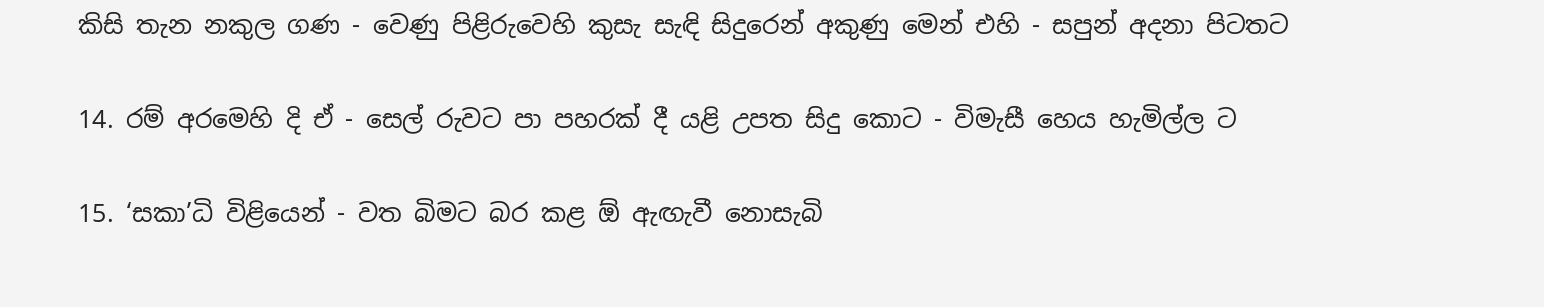කිසි තැන නකුල ගණ - වෙණු පිළිරුවෙහි කුසැ සැඳි සිදුරෙන් අකුණු මෙන් එහි - සපුන් අදනා පිටතට

14. රම් අරමෙහි දි ඒ - සෙල් රුවට පා පහරක් දී යළි උපත සිදු කොට - විමැසී හෙය හැමිල්ල ට

15. ‘සකා’ධි විළියෙන් - වත බිමට බර කළ ඕ ඇඟැවී නොසැබි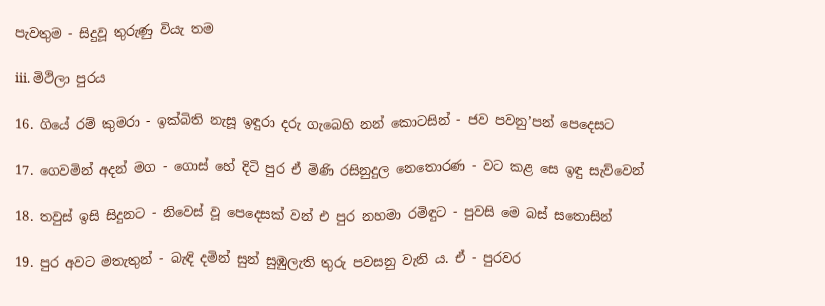පැවතුම - සිදුවූ තුරුණු වියැ තම

iii. මිථිලා පුරය

16. ගියේ ‍රම් කුමරා - ඉක්බිති නැසූ ඉඳුරා දරු ගැබෙහි නන් කොටසින් - ජව පවනු’පන් පෙදෙසට

17. ගෙවමින් අදන් මග - ගොස් හේ දිටි පුර ඒ මිණි රසිනුදුල නෙතොරණ - ව‍ට කළ සෙ ඉඳු සැව්වෙන්

18. තවුස් ඉසි සිදුනට - නිවෙස් වූ පෙදෙසක් වන් එ පුර නහමා රමිඳුට - පුවසි මෙ බස් සතොසින්

19. පුර අවට මතැතුන් - බැඳි දමින් සුන් සුඹුලැති තුරු පවසනු වැනි ය. ඒ - පුරවර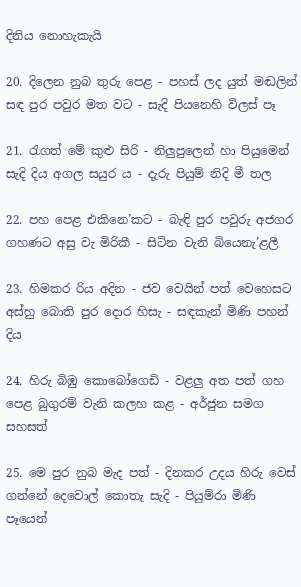දිනිය නොහැකැයි

20. දිලෙන නුබ තුරු පෙළ - පහස් ලද යුත් මඬලින් සඳ පුර පවුර මත ව‍ට - සැදි පියනෙහි විලස් පෑ

21. රැගත් මේ කුළු සිරි - නිලුපුලෙන් හා පියුමෙන් සැදි දිය අගල සයුර ය - දැරු පියුම් නිදි මී තල

22. පහ පෙළ එකිනෙ’කට - බැඳි පුර පවුරු අජගර ගහණට අසු වැ මිරිකී - සිටින වැනි බියෙනැ’ළලී

23. හිමකර රිය අදින - ජව වෙයින් පත් වෙහෙසට අස්හු බොති පුර දොර හිසැ - සඳකැන් මිණි පහන් දිය

24. හිරු බිඹු කොබෝගෙඩි - වළලු අත පත් ගහ පෙළ බුගුරම් වැනි කලහ කළ - අර්ජුන සමග සහසත්

25. මෙ පුර නුබ මැද පත් - දිනකර උදය හිරු වෙස් ගන්නේ දෙවොල් කොතැ සැදි - පියුම්රා මිණි පෑයෙන්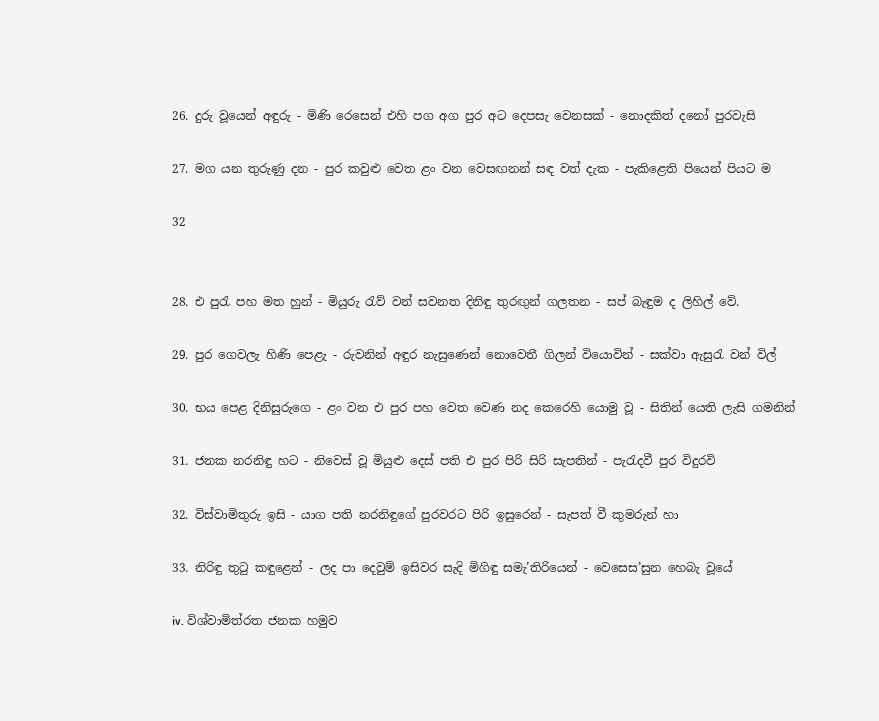26. දුරු වූයෙන් අඳුරු - මිණි රෙසෙන් එහි පග අග පුර අට දෙපසැ වෙනසක් - නොදකිත් දනෝ පුරවැසි

27. මග යන තුරුණු දන - පුර කවුළු වෙත ළං වන වෙසඟනන් සඳ වත් දැක - පැකිළෙති පියෙන් පියට ම

32


28. එ පුරැ පහ මත හුන් - මියුරු රැව් වන් සවනත දිනිඳු තුරඟුන් ගලතන - සප් බැඳුම ද ලිහිල් වේ.

29. පුර ගෙවලැ හිණි පෙළැ - රුවනින් අඳුර නැසුණෙන් නොවෙතී ගිලන් වියොවින් - සක්වා ඇසුරැ වන් විල්

30. භය පෙළ දිනිසුරුගෙ - ළං වන එ පුර පහ වෙත වෙණ නද කෙරෙහි යොමු වූ - සිතින් යෙති ලැසි ගමනින්

31. ජනක නරනිඳු හට - නිවෙස් වූ මියුළු දෙස් පති එ පුර පිරි සිරි සැපතින් - පැරැදවී පුර විදුරවි

32. විස්වාමිතුරු ඉසි - යාග පති නරනිඳුගේ පුරවරට පිරි ඉසුරෙන් - සැපත් වී කුමරුන් හා

33. නිරිඳු තුටු කඳුළෙන් - ලද පා දෙවුම් ඉසිවර සැදි මිගිඳු සමැ’තිරියෙන් - වෙසෙස’සුන හෙබැ වූයේ

iv. විශ්වාමිත්රත ජනක හමුව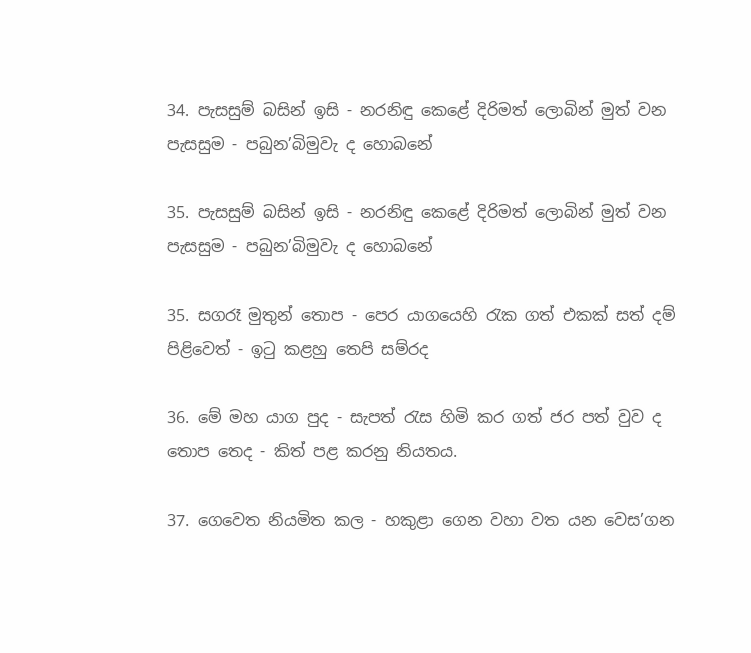34. පැසසුම් බසින් ඉසි - නරනිඳු කෙළේ දිරිමත් ලොබින් මුත් වන පැසසුම - පබුන’බිමුවැ ද හොබනේ

35. පැසසුම් බසින් ඉසි - නරනිඳු කෙළේ දිරිමත් ලොබින් මුත් වන පැසසුම - පබුන’බිමුවැ ද හොබනේ

35. සගරෑ මුතුන් තොප - පෙර යාගයෙහි රැක ගත් එකක් සත් දම් පිළිවෙත් - ඉටු කළහු තෙපි සම්රද

36. මේ මහ යාග පුද - සැපත් රැස හිමි කර ගත් ජර පත් වුව ද තොප තෙද - කිත් පළ කරනු නියතය.

37. ගෙවෙත නියමිත කල - හකුළා ගෙන වහා වත යන වෙස’ගන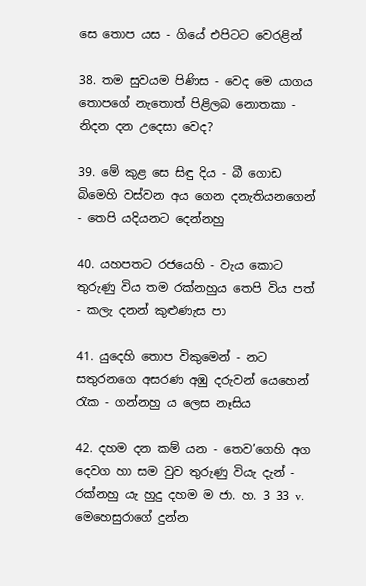සෙ තොප යස - ගියේ එපිටට වෙරළින්

38. තම සුවයම පිණිස - වෙද මෙ යාගය තොපගේ නැතොත් පිළිලබ නොතකා - නිදන දන ‍උදෙසා වෙද?

39. මේ කුළ සෙ සිඳු දිය - බී ගොඩ බිමෙහි වස්වන අය ගෙන දනැතියනගෙන් - තෙපි යදියනට දෙන්නහු

40. යහපතට රජයෙහි - වැය කොට තුරුණු විය තම රක්නහුය තෙපි විය පත් - කලැ දනන් කුළුණැස පා

41. යුදෙහි තොප විකුමෙන් - නට සතුරනගෙ අසරණ අඹු දරුවන් යෙහෙන් රැක - ගන්නහු ය ලෙස නෑසිය

42. දහම දන කම් යන - තෙව’ගෙහි අග දෙවග හා සම වුව තුරුණු වියැ දැන් - රක්නහු යැ හුදු දහම ම ජා. හ. 3 33 v. මෙහෙසුරාගේ දුන්න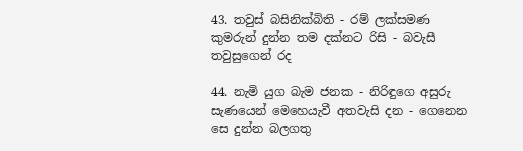43. තවුස් බසිනික්බිති - රම් ලක්සමණ කුමරුන් දුන්න තම දක්නට රිසි - බවැසී තවුසුගෙන් රද

44. නැමි යුග බැම ජනක - නිරිඳුගෙ අසුරු සැණයෙන් මෙහෙයැවී අතවැසි දන - ගෙනෙන සෙ දුන්න බලගතු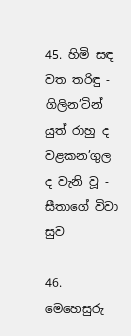45. හිමි සඳ වත තරිඳු - ගිලින’ටින් යුත් රාහු ද වළකන’ගුල ද වැනි වූ - සීතාගේ විවා සුව

46. මෙහෙසුරු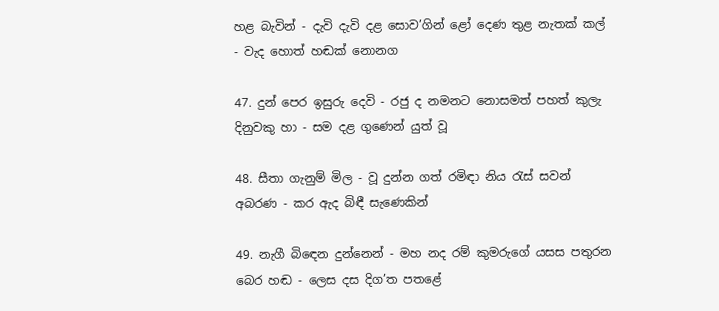හළ බැවින් - දැවි දැවි දළ‍ සොව’ගින් ළෝ දෙණ තුළ නැතක් කල් - වැද හොත් හඬක් නොනග

47. දුන් පෙර ඉසුරු දෙවි - රජු ද නමනට නොසමත් පහත් කුලැ දිනුවකු හා - සම දළ ගුණෙන් යුත් වූ

48. සීතා ගැනුම් මිල - වූ දුන්න ගත් රමිඳා නිය රැස් සවන් අබරණ - කර ඇද බිඳී සැණෙකින්

49. නැගී බි‍ඳෙන දුන්නෙන් - මහ නද රම් කුමරුගේ යසස පතුරන බෙර හඬ - ලෙස දස දිග’ත පතළේ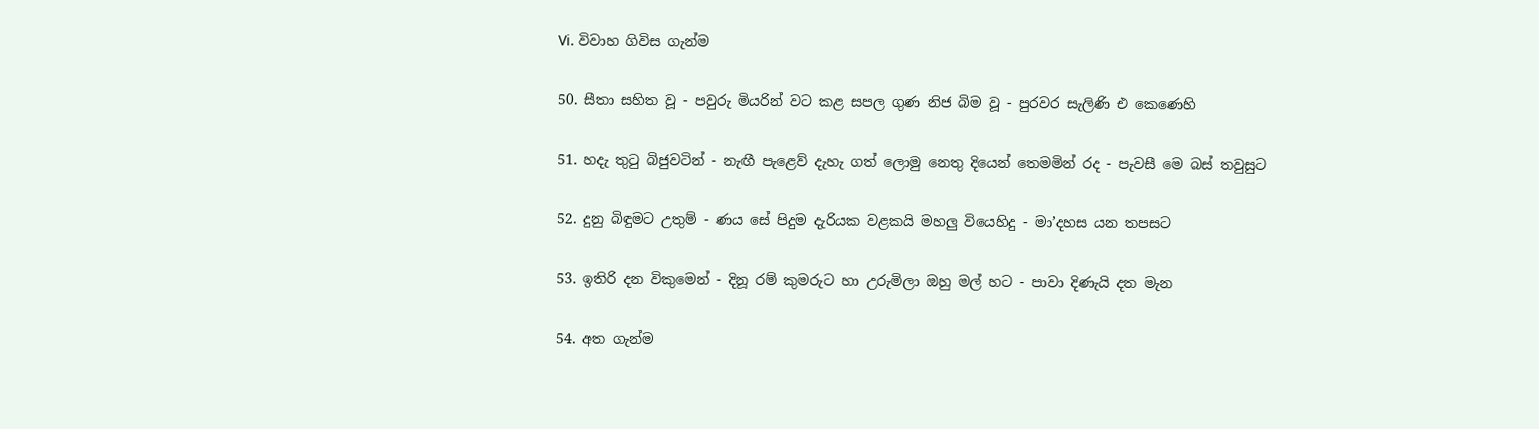Vi. විවාහ ගිවිස ගැන්ම

50. සීතා සහිත වූ - පවුරු මියරින් ව‍ට කළ සපල ගුණ නිජ බිම වූ - පුරවර සැලිණි එ කෙණෙහි

51. හදැ තුටු බිජුවටින් - නැඟී පැළෙව් දැහැ ගත් ලොමු නෙතු දියෙන් තෙමමින් රද - පැවසී මෙ බස් තවුසුට

52. දුනු බිඳුමට උතුම් - ණය සේ පිදුම දැරියක වළකයි මහලු වියෙහිදු - මා’දහස යන තපසට

53. ඉතිරි දන විකුමෙන් - දිනූ රම් කුමරුට හා උරුමිලා ඔහු මල් හට - පාවා දිණැයි දත මැන

54. අත ගැන්ම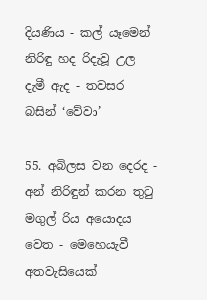දියණිය - කල් යෑමෙන් නිරිඳු හද රිදැවූ උල දැමී ඇද - තවසර බසින් ‘වේවා’

55. අබිලස වන දෙරද - අන් නිරිඳුන් කරන තුටු මගුල් රිය අයොදය වෙත - මෙහෙයැවී අතවැසියෙක්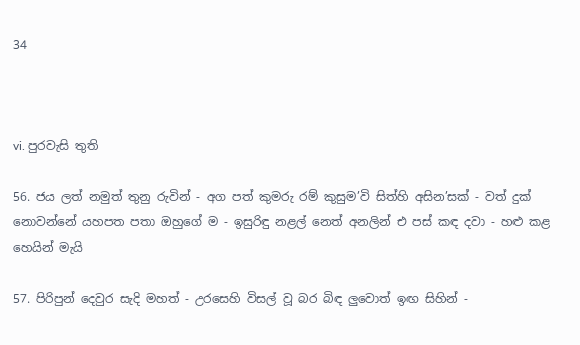34



vi. පුරවැසි තුති

56. ජය ලත් නමුත් තුනු රුවින් - අග පත් කුමරු රම් කුසුම’වි සිත්හි අසින’සක් - වත් දුක් නොවන්නේ යහපත පතා ඔහුගේ ම - ඉසුරිඳු නළල් නෙත් අනලින් එ පස් කඳ දවා - හළු කළ හෙයින් මැයි

57. පිරිපුන් දෙවුර සැදි මහත් - උරසෙහි විසල් වූ බර බිඳ ලුවොත් ඉඟ සිහින් -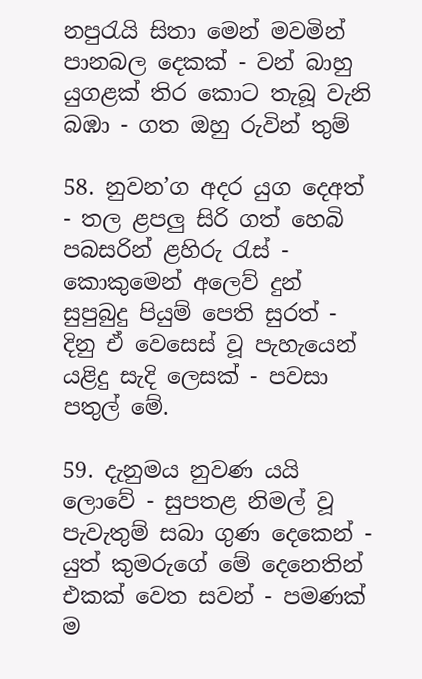නපුරැයි සිතා මෙන් මවමින් පානබල දෙකක් - වන් බාහු යුගළක් තිර කොට තැබූ වැනි බඹා - ගත ඔහු රුවින් තුම්

58. නුවන’ග අදර යුග දෙඅත් - තල ළපලු සිරි ගත් හෙබි පබසරින් ළහිරු රැස් - කොකුමෙන් අලෙව් දුන් සුපුබුදු පියුම් පෙති සුරත් - දිනු ඒ වෙසෙස් වූ පැහැයෙන් යළිදු සැදි ලෙසක් - පවසා පතුල් මේ.

59. දැනුමය නුවණ යයි ලොවේ - සුපතළ නිමල් වූ පැවැතුම් සබා ගුණ දෙකෙන් - යුත් කුමරුගේ මේ දෙනෙතින් එකක් වෙත සවන් - පමණක් ම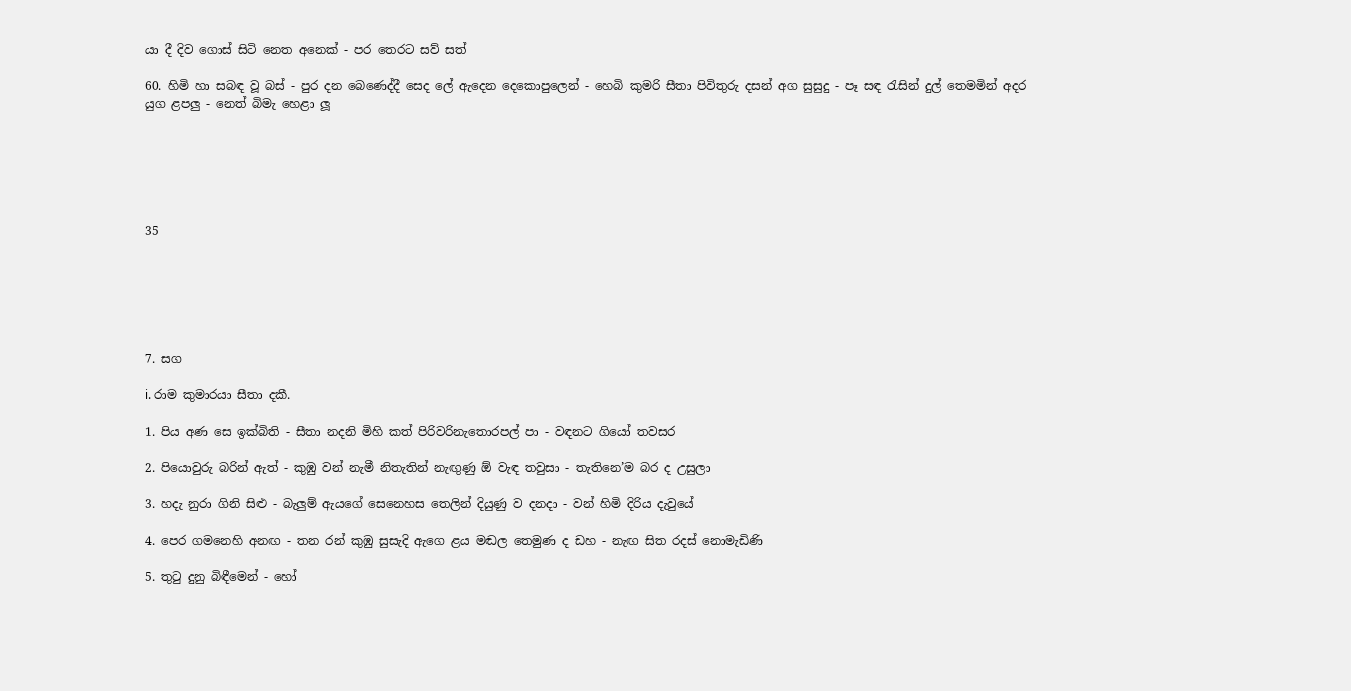යා දී දිව ගොස් සිටි නෙත අනෙක් - පර තෙරට සව් සත්

60. හිමි හා සබඳ වූ බස් - පුර දන බෙණෙද්දී සෙද ලේ ඇදෙන දෙකොපුලෙන් - හෙබි කුමරි සීතා පිවිතුරු දසන් අග සුසුදු - පෑ සඳ රැසින් දුල් තෙමමින් අදර යුග ළපලු - නෙත් බිමැ හෙළා ලූ






35






7. සග

i. රාම කුමාරයා සීතා දකී.

1. පිය අණ සෙ ඉක්බිති - සීතා නදනි මිහි කත් පිරිවරිනැතොරපල් පා - වඳනට ගියෝ තවසර

2. පියොවුරු බරින් ඇත් - කුඹු වන් නැමී නිතැතින් නැඟුණු ඕ වැඳ තවුසා - තැතිනෙ’ම බර ද උසුලා

3. හදැ නුරා ගිනි සිළු - බැලුම් ඇයගේ සෙනෙහස තෙලින් දියුණු ව දනදා - වන් හිමි දි‍රිය දැවුයේ

4. පෙර ගමනෙහි අනඟ - තන රන් කුඹු සුසැදි ඇගෙ ළය මඬල තෙමුණ ද ඩහ - නැඟ සිත රදස් නොමැඩිණි

5. තුටු දුනු බිඳීමෙන් - හෝ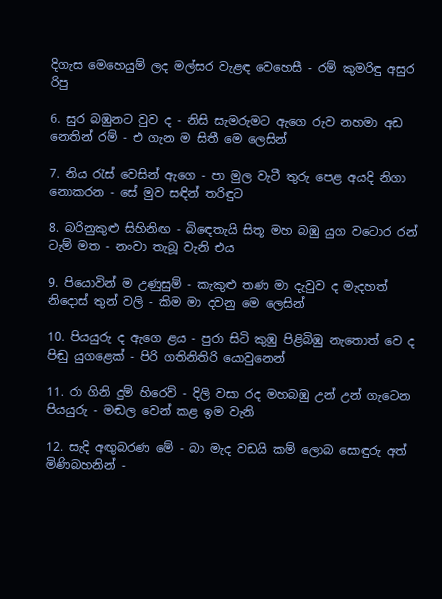දිගැස මෙහෙයුම් ලද මල්සර වැළඳ වෙහෙසී - රම් කුමරිඳු අසුර රිපු

6. සුර බඹුනට වුව ද - නිසි සැමරුමට ඇගෙ රුව නහමා අඩ නෙතින් රම් - එ ගැන ම සිතී මෙ ලෙසින්

7. නිය රැස් වෙසින් ඇගෙ - පා මුල වැටී තුරු පෙළ අයදි නිගා නොකරන - සේ මුව සඳින් තරිඳුට

8. බරිනුකුළු සිහිනිඟ - බි‍ඳෙතැයි සිතූ මහ බඹු යුග වටොර රන් ටැම් මත - නංවා තැබූ වැනි එය

9. පියොවින් ම උණුසුම් - කැකුළු තණ මා දැවුව ද මැදහත් නිදොස් තුන් වලි - කිම මා දවනු මෙ ලෙසින්

10. පියයුරු ද ඇගෙ ළය - පුරා සිටි කුඹු පිළිබිඹු නැතොත් වෙ ද පිඬු යුගළෙක් - පිරි ගතිනිතිරි යොවුනෙන්

11. රා ගිනි දුම් හිරෙව් - දිලි වසා රද මහබඹු උන් උන් ගැටෙන පියයුරු - මඬල වෙන් කළ ඉම වැනි

12. සැදි අඟුබරණ මේ - බා මැද වඩයි කම් ලොබ සොඳුරු අත් මිණිබහනින් -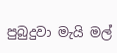පුබුදුවා මැයි මල්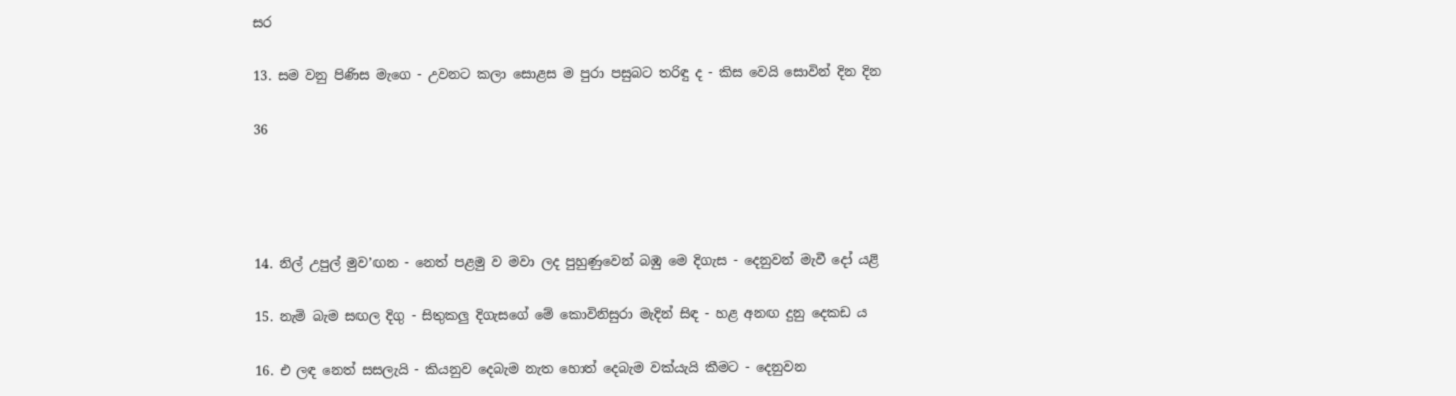සර

13. සම වනු පිණිස මැගෙ - උවනට කලා සොළස ම පුරා පසුබට තරිඳු ද - කිස වෙයි සොවින් දින දින

36




14. නිල් උපුල් මුව’ඟන - නෙත් පළමු ව මවා ‍ලද පුහුණුවෙන් බඹු මෙ දිගැස - දෙනුවන් මැවී දෝ යළි

15. නැමි බැම සඟල දිගු - සිතුකලු දිගැසගේ මේ කොවිනිසුරා මැදින් සිඳ - හළ අනඟ දුනු දෙකඩ ය

16. එ ලඳ නෙත් සසලැයි - කියනුව දෙබැම නැත හොත් දෙබැම වක්යැයි කීමට - දෙනුවන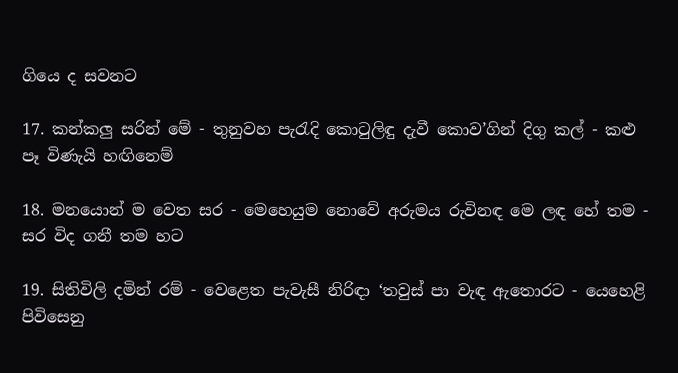ගියෙ ද සවනට

17. කන්කලු සරින් මේ - තුනුවහ පැරැදි කොටුලිඳු දැවී කොව’ගින් දිගු කල් - කළු පෑ විණැයි හඟිනෙම්

18. මනයොන් ම වෙත සර - මෙහෙයුම නොවේ අරුමය රුවිනඳ මෙ ලඳ හේ තම - සර විද ගනී තම හට

19. සිතිවිලි දමින් රම් - වෙළෙත පැවැසී නිරිඳා ‘තවුස් පා වැඳ ඇතොරට - යෙහෙළි පිවිසෙනු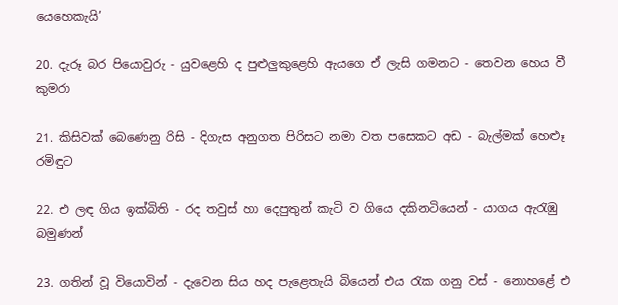යෙහෙකැයි’

20. දැරූ බර පියොවුරු - යුවළෙහි ද පුළුලුකුළෙහි ඇයගෙ ඒ ලැසි ගමනට - තෙවන හෙය වී කුමරා

21. කිසිවක් බෙණෙනු රිසි - දිගැස අනුගත පිරිසට නමා වත පසෙකට අඩ - බැල්මක් හෙළූ රමිඳුට

22. එ ලඳ ගිය ඉක්බිති - රද තවුස් හා දෙපුතුන් කැටි ව ගියෙ දකිනටියෙන් - යාගය ඇරැඹු බමුණන්

23. ගතින් වූ වියොවින් - දැවෙන සිය හද පැළෙතැයි බියෙන් එය රැක ගනු වස් - නොහළේ එ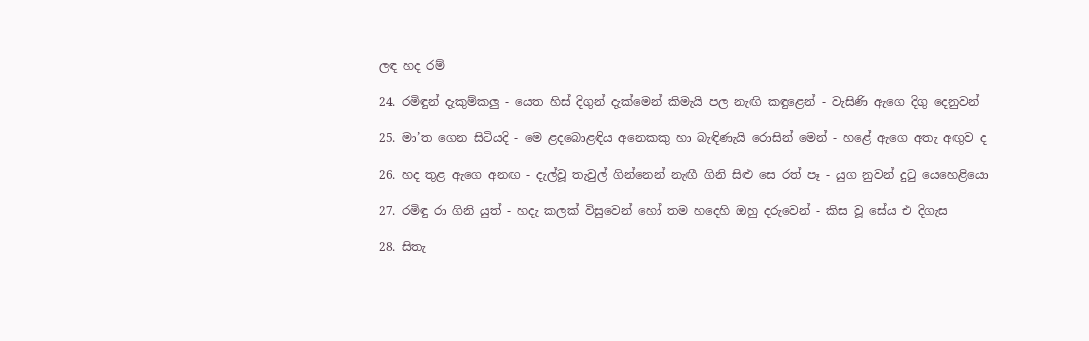ලඳ හද රම්

24. රමිඳුන් දැකුම්කලු - යෙත හිස් දිගුන් දැක්මෙන් කිමැයි පල නැඟි කඳුළෙන් - වැසිණි ඇගෙ දිගු දෙනුවන්

25. මා’ත ගෙන සිටියදි - මෙ ළදබොළඳිය අනෙකකු හා බැඳිණැයි රොසින් මෙන් - හළේ ඇගෙ අතැ අඟුව ද

26. හද තුළ ඇගෙ අනඟ - දැල්වූ තැවුල් ගින්නෙන් නැඟී ගිනි සිළු සෙ රත් පෑ - යුග නුවන් දුටු යෙහෙළියො

27. රමිඳු රා ගිනි යුත් - හදැ කලක් විසුවෙන් හෝ තම හදෙහි ඔහු දරුවෙන් - කිස වූ සේය එ දිගැස

28. සිතැ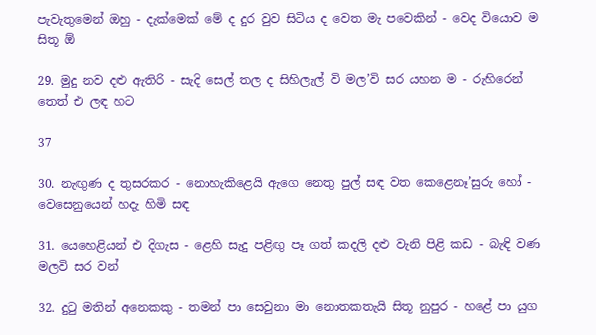පැවැතුමෙන් ඔහු - දැක්මෙක් මේ ද දුර වුව සිටිය ද වෙත මැ පවෙකින් - වෙද වියොව ම සිතූ ඕ

29. මුදු නව දළු ඇතිරි - සැදි සෙල් තල ද සිහිලැල් වි මල’වි සර යහන ම - රුහිරෙන් තෙත් එ ලඳ හට

37

30. නැඟුණ ද තුසරකර - නොහැකිළෙයි ඇගෙ‍ නෙතු පුල් සඳ වත කෙළෙනෑ’සුරු හෝ - වෙසෙනුයෙන් හදැ හිමි සඳ

31. යෙහෙළියන් එ දිගැස - ළෙහි සැදු පළිඟු පෑ ගත් කදලි දළු වැනි පිළි කඩ - බැඳි වණ මලවි සර වන්

32. දුටු මතින් අනෙකකු - තමන් පා‍ සෙවුනා මා නොතකතැයි සිතූ නුපුර - හළේ පා යුග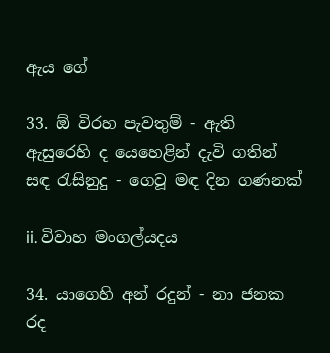ඇය ගේ

33. ඕ විරහ පැවතුම් - ඇති ඇසුරෙහි ද යෙහෙළින් දැවි ගතින් සඳ රැසිනුදු - ගෙවූ මඳ දින ගණනක්

ii. විවාහ මංගල්යදය

34. යාගෙහි අන් රදුන් - නා ජනක රද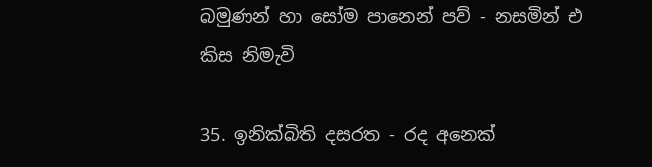බමුණන් හා සෝම පානෙන් පව් - නසමින් එ කිස නිමැවි

35. ඉනික්බිති දසරත - රද අනෙක්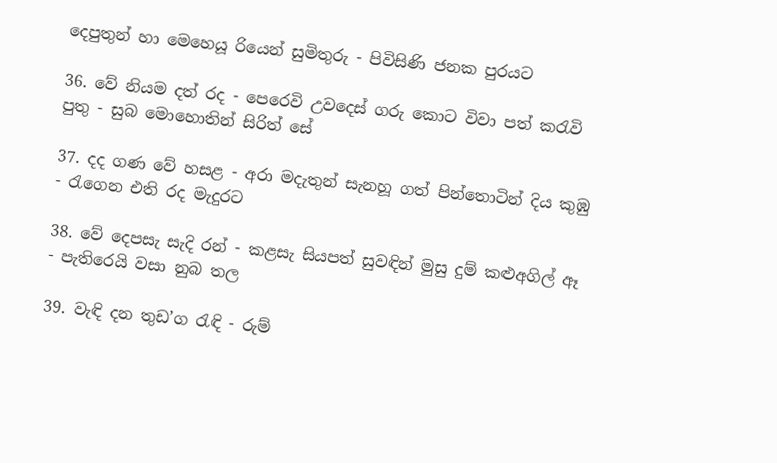දෙපුතුන් හා මෙහෙයූ රියෙන් සුමිතුරු - පිවිසිණි ජනක පුරයට

36. වේ නියම දත් රද - පෙරෙවි උවදෙස් ගරු කොට විවා පත් කරැවි පුතු - සුබ මොහොතින් සිරිත් සේ

37. දද ගණ වේ හසළ - අරා මදැතුන් සැනහූ ගත් පින්තොටින් දිය කුඹු - රැගෙන එති රද මැදුරට

38. වේ දෙපසැ සැදි රන් - කළසැ සියපත් සුවඳින් මුසු දුම් කළුඅගිල් ඈ - පැතිරෙයි වසා නුබ තල

39. වැඳි දන තුඩ’ග රැඳි - රුම්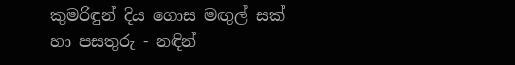කුමරිඳුන් දිය ගොස මඟුල් සක් හා පසතුරු - නඳින්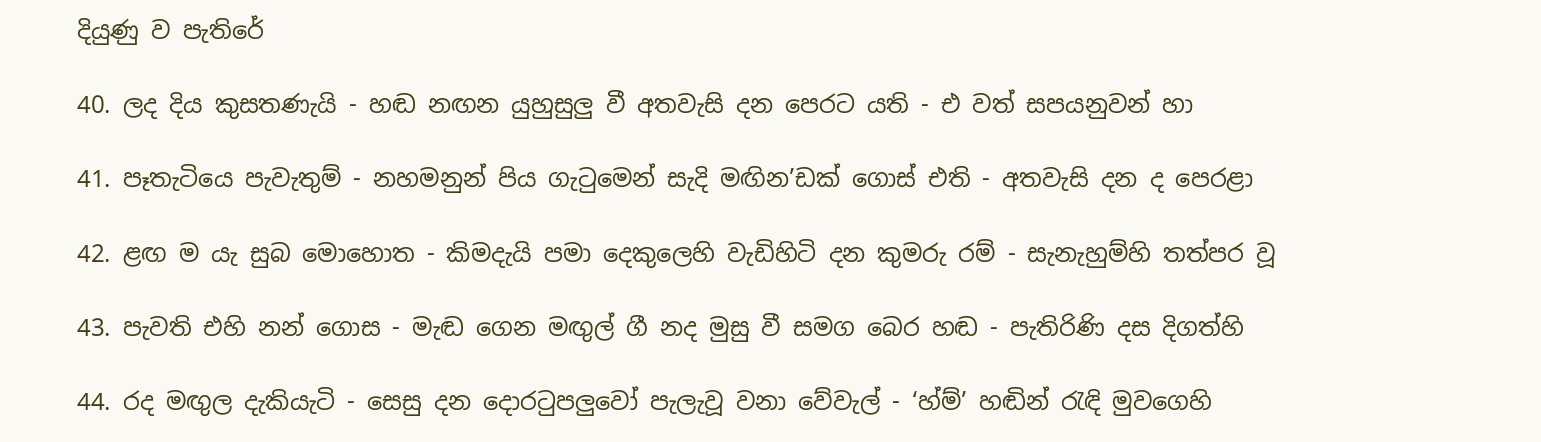දියුණු ව පැතිරේ

40. ලද දිය කුසතණැයි - හඬ නඟන යුහුසුලු වී අතවැසි දන පෙරට යති - එ වත් සපයනුවන් හා

41. පෑතැටියෙ පැවැතුම් - නහමනුන් පිය ගැටුමෙන් සැදි මඟින’ඩක් ගොස් එති - අතවැසි දන ද පෙරළා

42. ළඟ ම යැ සුබ මොහොත - කිමදැයි පමා දෙකුලෙහි වැඩිහිටි දන කුමරු රම් - සැනැහුම්හි තත්පර වූ

43. පැවති එහි නන් ගොස - මැඬ ගෙන මඟුල් ගී නද මුසු වී සමග බෙර හඬ - පැතිරිණි දස දිගත්හි

44. රද මඟුල දැකියැටි - සෙසු දන දොරටුපලුවෝ පැලැවූ වනා වේවැල් - ‘හ්ම්’ හඬින් රැඳි මුවගෙහි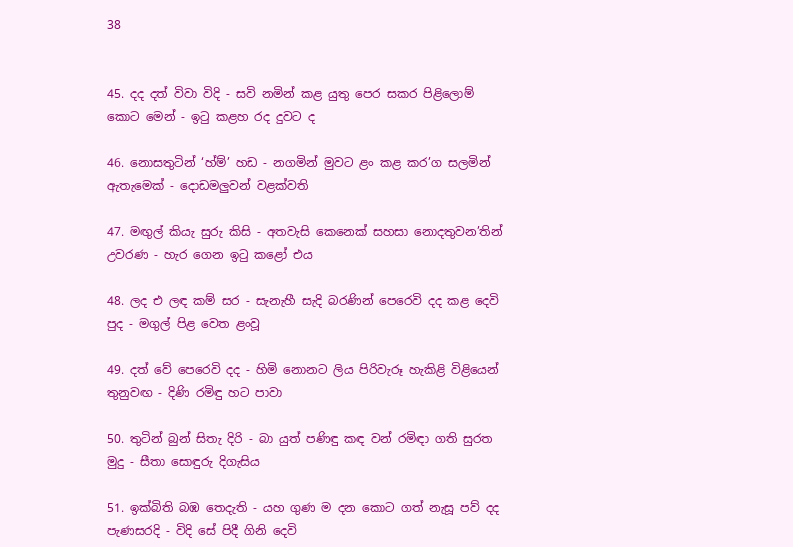38


45. දද දත් විවා විදි - සවි නමින් කළ යුතු පෙර සකර පිළිලොම් කොට මෙන් - ඉටු කළහ රද දුවට ද

46. නොසතුටින් ‘හ්ම්’ හඩ - නගමින් මුවට ළං කළ කර’ග සලමින් ඇතැමෙක් - දොඩමලුවන් වළක්වති

47. මඟුල් කියැ සුරු කිසි - අතවැසි කෙනෙක් සහසා නොදතුවන’තින් උවරණ - හැර ගෙන ඉටු කළෝ එය

48. ලද එ ලඳ කම් සර - සැනැහී සැදි බරණින් පෙරෙවි දද කළ දෙවි පුද - මගුල් පිළ වෙත ළංවූ

49. දත් වේ පෙරෙවි දද - හිමි නොනට ලිය පිරිවැරූ හැකිළි විළියෙන් තුනුවඟ - දිණි රමිඳු හට පාවා

50. තුටින් බුන් සිතැ දිරි - බා යුත් පණිඳු කඳ වන් රමිඳා ගති සුරත මුදු - සීතා සොඳුරු දිගැසිය

51. ඉක්බිති බඹ තෙදැති - යහ ගුණ ම දන කොට ගත් නැසූ පව් දද පැණසරදි - විදි සේ පිදී ගිනි දෙවි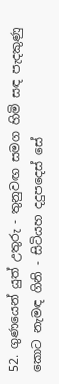52. ගුණයෙන් යුත් උතුරු - තුනුවඟ සමග හිමි සඳ පැදකුණු කොට නැමඳ ගිනි - සිටියහ දදුපදෙස් සේ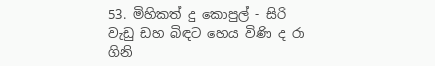53. මිහිකත් දු කොපුල් - සිරි වැඩු ඩහ බිඳට හෙය විණි ද රා ගිනි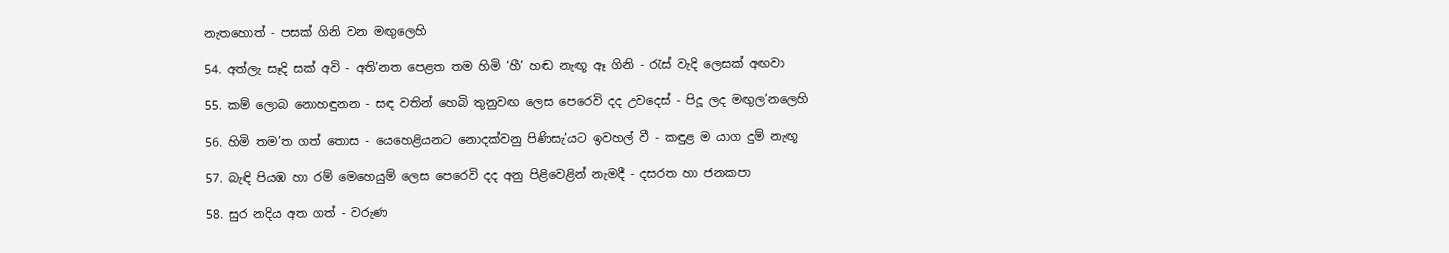නැතහොත් - පසක් ගිනි වන මඟුලෙහි

54. අත්ලැ සෑදි සක් අවි - අති’නත පෙළත තම හිමි ‘හී’ හඬ නැඟූ ඈ ගිනි - රැස් වැදි ලෙසක් අඟවා

55. කම් ලොබ නොහඳුනන - සඳ වතින් හෙබි තුනුවඟ ලෙස පෙරෙවි දද උවදෙස් - පිදූ ලද මඟුල’නලෙහි

56. හිමි තම’ත ගත් තොස - යෙහෙළියනට නොදක්වනු පිණිසැ’යට ඉවහල් වී - කඳුළ ම යාග දුම් නැඟූ

57. බැඳි පියඹ හා රම් මෙහෙයුම් ලෙස පෙරෙවි දද අනු පිළිවෙළින් නැමදී - දසරත හා ජනකපා

58. සුර නදිය අත ගත් - වරුණ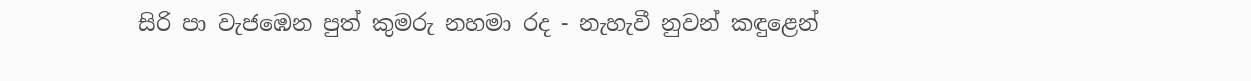සිරි පා වැජඹෙන පුත් කුමරු නහමා රද - නැහැවී නුවන් කඳුළෙන්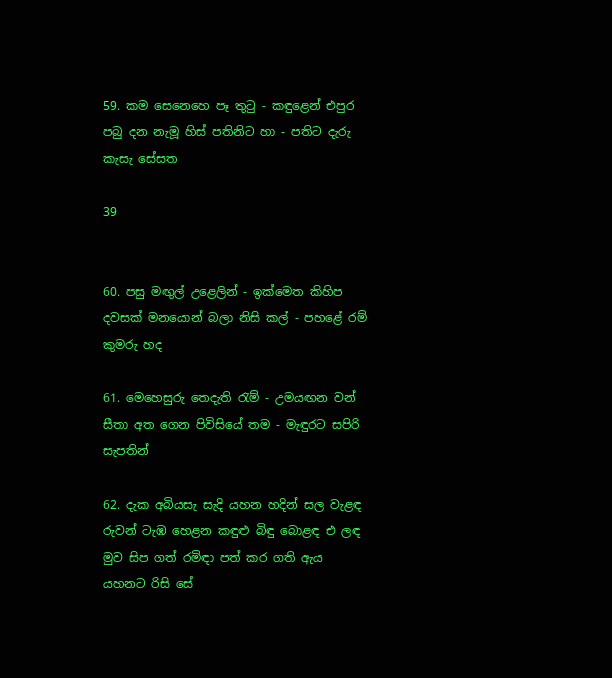59. කම සෙනෙහෙ පෑ තුටු - කඳුළෙන් එපුර පබු දන නැමූ හිස් පතිනිට හා - පතිට දැරු කැසැ සේසත

39


60. පසු මඟුල් උළෙලින් - ඉක්මෙත කිහිප දවසක් මනයොන් බලා නිසි කල් - පහළේ රම් කුමරු හද

61. මෙහෙසුරු තෙදැති රැම් - උමයඟන වන් සීතා අත ගෙන පිවිසියේ තම - මැඳුරට සපිරි සැපතින්

62. දැක අබියසැ සැදි යහන හදින් සල වැළඳ රුවන් ටැඹ හෙළන කඳුළු බිඳු බොළඳ‍ එ ලඳ මුව සිප ගත් රමිඳා පත් කර ගති ඇය යහනට රිසි සේ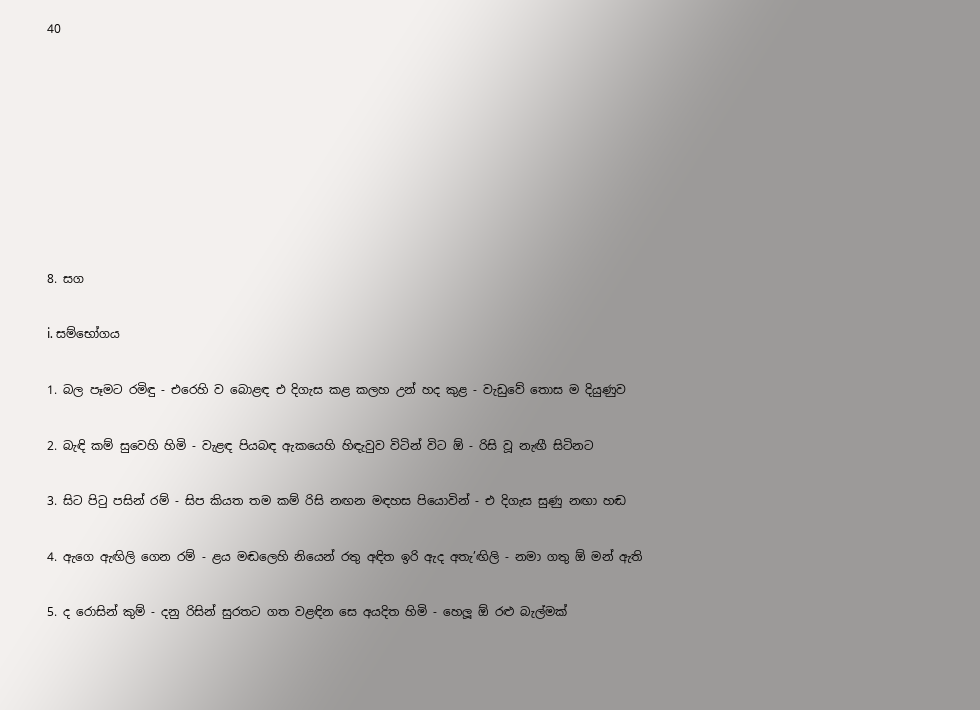40








8. සග

i. සම්භෝගය

1. බල පෑමට රමිඳු - එරෙහි ව බොළඳ එ දිගැස කළ කලහ උන් හද කුළ - වැඩුවේ තොස ම දියුණුව

2. බැඳි කම් සුවෙහි හිමි - වැළඳ පියබඳ ඇකයෙහි හිඳැවුව විටින් විට ඕ - රිසි වූ නැඟී සිටිනට

3. සිට පිටු පසින් රම් - සිප කියත තම කම් රිසි නඟන මඳහස පියොවින් - එ දිගැස සුණු නඟා හඬ

4. ඇගෙ ඇඟිලි ගෙන රම් - ළය මඬලෙහි නියෙන් රතු අඳිත ඉරි ඇද අතැ’ඟිලි - නමා ගතු ඕ මන් ඇති

5. ද රොසින් කුම් - දනු රිසින් සුරතට ගත වළඳින සෙ අයදිත හිමි - හෙලූ ඕ රළු බැල්මක්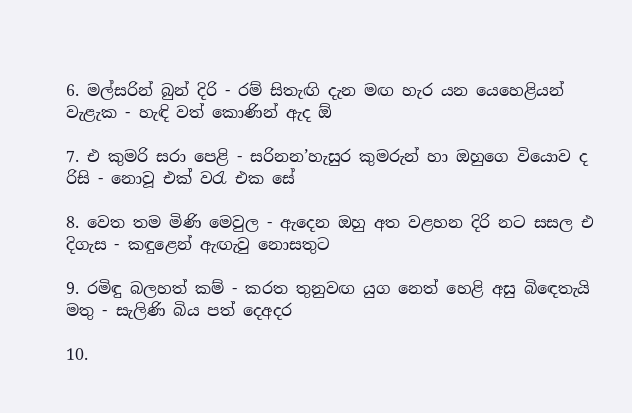6. මල්සරින් බුන් දිරි - රම් සිතැඟි දැන මඟ හැර යන යෙහෙළියන් වැළැක - හැඳි වත් කොණින් ඇද ඕ

7. එ කුමරි සරා පෙළි - සරිනන’හැසුර කුමරුන් හා ඔහුගෙ වියොව ද රිසි - නොවූ එක් වරැ එක සේ

8. වෙත තම මිණි මෙවුල - ඇදෙන ඔහු අත වළහන දිරි නට සසල එ දිගැස - කඳුළෙන් ඇඟැවු නොසතුට

9. රමිඳු බලහත් කම් - කරත තුනුවඟ යුග නෙත් හෙළි අසු බි‍ඳෙතැයි මතු - සැලිණි බිය පත් දෙඅදර

10.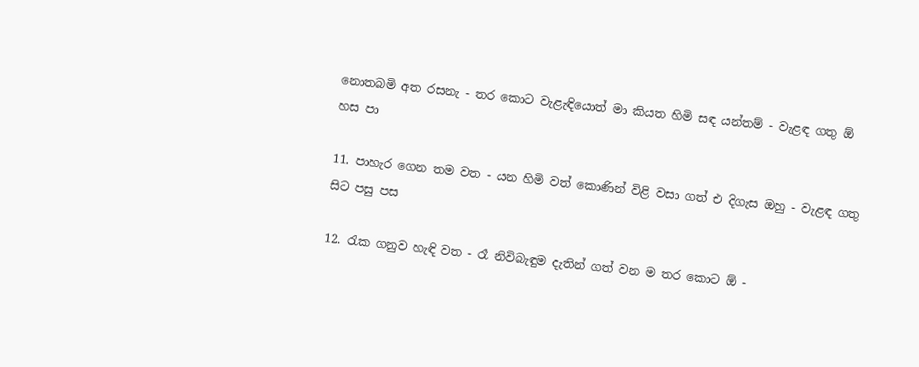නොතබමි අත රසනැ - තර කොට වැළැඳියොත් මා කියත හිමි සඳ යන්තම් - වැළඳ ගතු ඕ හස පා

11. පාහැර ගෙන තම වත - යන හිමි වත් කොණින් විළි වසා ගත් එ දිගැස ඔහු - වැළඳ ගතු සිට පසු පස

12. රැක ගනුව හැඳි වත - රෑ නිවිබැඳුම දැතින් ගත් වන ම තර කොට ඕ -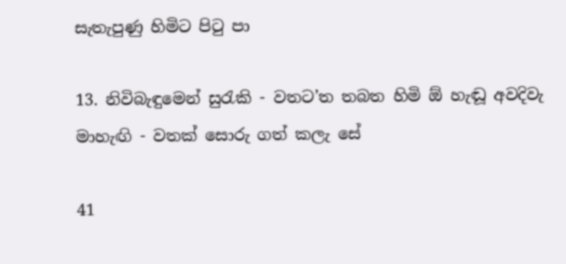සැතැපුණු හිමිට පිටු පා

13. නිවිබැඳුමෙන් සුරැකි - වතට’ත තබත හිමි ඕ හැඬූ අවදිවැ මාහැඟි - වතක් සොරු ගත් කලැ සේ

41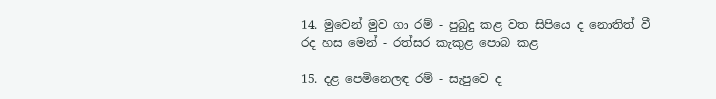14. මුවෙන් මුව ගා රම් - පුබුදු කළ වත සිපියෙ ද නොතිත් වී රද හස මෙන් - රත්සර කැකුළ පොබ කළ

15. දළ පෙමිනෙලඳ රම් - සැපුවෙ ද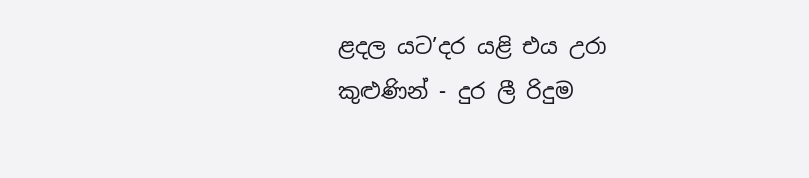ළදල යට’දර යළි එය උරා කුළුණින් - දුර ලී රිදුම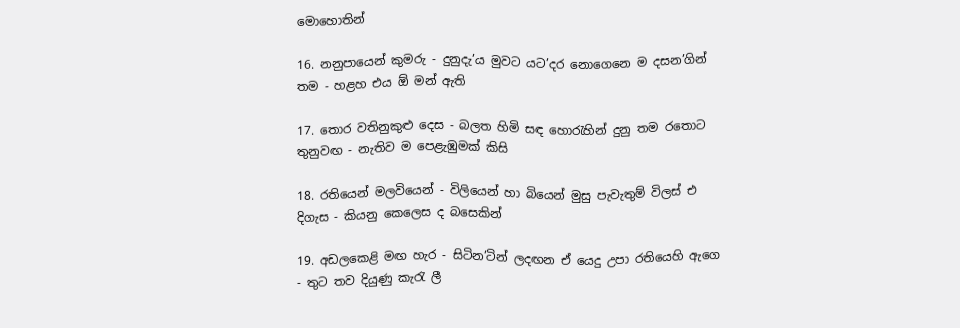මොහොතින්

16. නනුපායෙන් කුමරු - දුනුදැ’ය මුවට යට’දර නොගෙනෙ ම දසන’ගින් තම - හළහ එය ඕ මන් ඇති

17. තොර වතිනුකුළු දෙස - බලත හිමි සඳ හොරැහින් දුනු තම රතොට තුනුවඟ - නැතිව ම පෙළැඹුමක් කිසි

18. රතියෙන් මලවියෙන් - විලියෙන් හා බියෙන් මුසු පැවැතුම් විලස් එ දිගැස - කියනු කෙලෙස ද බසෙකින්

19. අඩලකෙළි මඟ හැර - සිටින’ටින් ලදඟන ඒ යෙදු උපා රතියෙහි ඇගෙ - තුට තව දියුණු කැරැ ලී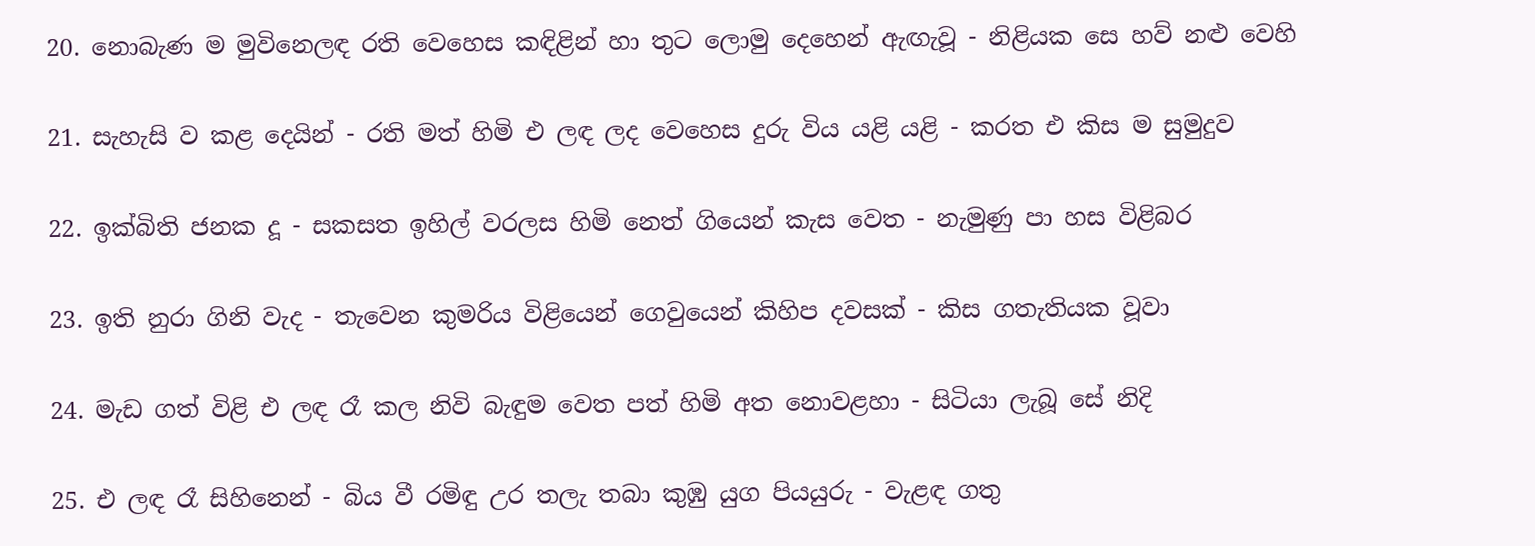20. නොබැණ ම මුවිනෙලඳ රති වෙහෙස කඳිළින් හා තුට ලොමු දෙහෙන් ඇඟැවූ - නිළියක සෙ හව් නළු වෙහි

21. සැහැසි ව කළ දෙයින් - රති මත් හිමි එ ලඳ ලද වෙහෙස දුරු විය යළි යළි - කරත එ කිස ම සුමුදුව

22. ඉක්බිති ජනක දූ - සකසත ඉහිල් වරලස හිමි නෙත් ගියෙන් කැස වෙත - නැමුණු පා හස විළිබර

23. ඉති නුරා ගිනි වැද - තැවෙන කුමරිය විළියෙන් ගෙවුයෙන් කිහිප දවසක් - කිස ගතැතියක වූවා

24. මැඩ ගත් විළි එ ලඳ රෑ කල නිවි බැඳුම වෙත පත් හිමි අත නොවළහා - සිටියා ලැබූ සේ නිදි

25. එ ලඳ රෑ සිහිනෙන් - බිය වී රමිඳු උර තලැ තබා කුඹු යුග පියයුරු - වැළඳ ගතු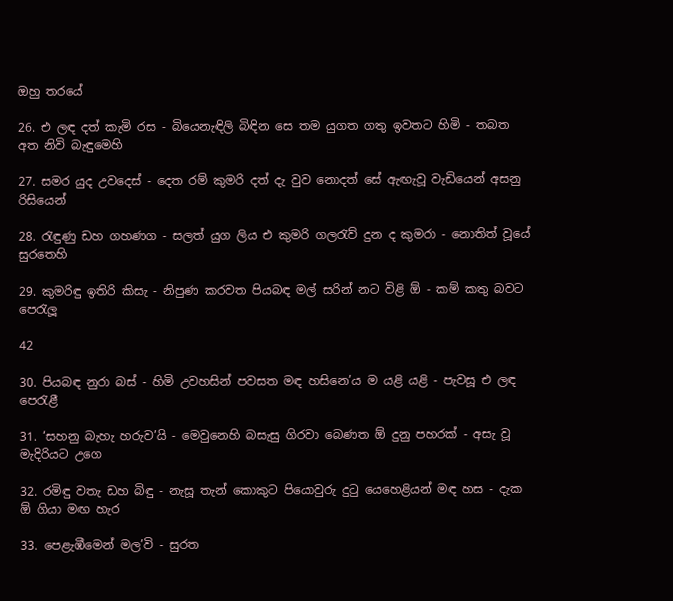ඔහු තරයේ

26. එ ලඳ දත් කැමි රස - බියෙනැඳිලි බිඳින සෙ තම යුගත ගතු ඉවතට හිමි - තබත අත නිවි බැඳුමෙහි

27. සමර යුද උවදෙස් - දෙත රම් කුමරි දත් දැ වුව නොදත් සේ ඇඟැවූ වැ‍ඩියෙන් අසනු රිසියෙන්

28. රැඳුණු ඩහ ගහණග - සලත් යුග ලිය එ කුමරි ගලරැව් දුන ද කුමරා - නොතිත් වූයේ සුරතෙහි

29. කුමරිඳු ඉතිරි කිසැ - නිපුණ කරවත පියබඳ මල් සරින් නට විළි ඕ - කම් කතු බවට පෙරැලූ

42

30. පියබඳ නුරා බස් - හිමි උවහසින් පවසත මඳ හසිනෙ’ය ම යළි යළි - පැවසූ එ ලඳ පෙරැළී

31. ‘සහනු බැහැ හරුව’යි - මෙවුනෙහි බසැසු ගිරවා බෙ‍ණත ඕ දුනු පහරක් - අසැ වූ මැදිරියට උගෙ

32. රමිඳු වතැ ඩහ බිඳු - නැසූ තැන් කොකුට පියොවුරු දුටු යෙහෙළියන් මඳ හස - දැක ඕ ගියා මඟ හැර

33. පෙළැඹීමෙන් මල’වි - සුරත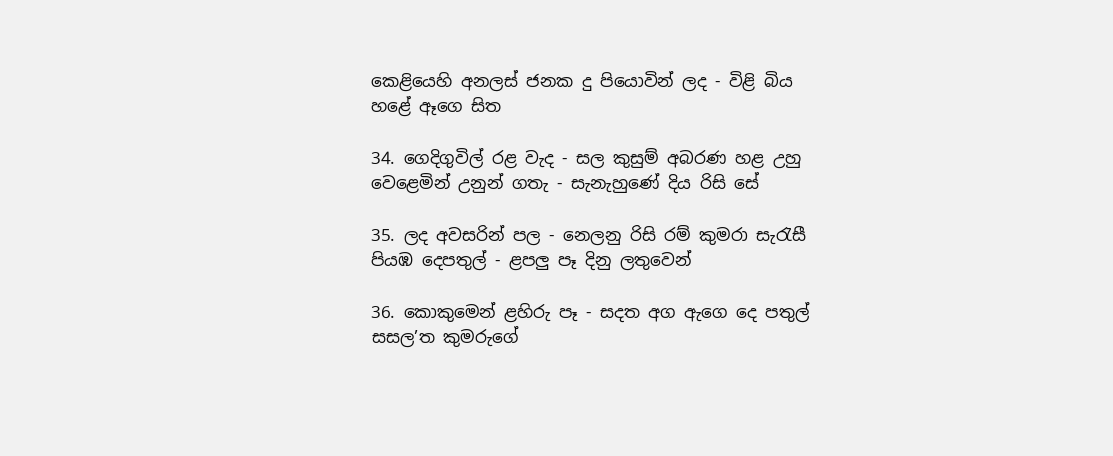කෙළියෙහි අනලස් ජනක දු පියොවින් ලද - විළි බිය හළේ ඈගෙ සිත

34. ගෙදිගුවිල් රළ වැද - සල කුසුම් අබරණ හළ උහු වෙළෙමින් උනුන් ගතැ - සැනැහුණේ දිය රිසි සේ

35. ලද අවසරින් පල - නෙලනු රිසි රම් කුමරා සැරැසී පියඹ දෙපතුල් - ළපලු පෑ දිනු ලතුවෙන්

36. කොකුමෙන් ළහිරු පෑ - සදත අග ඇගෙ දෙ පතුල් සසල’ත කුමරුගේ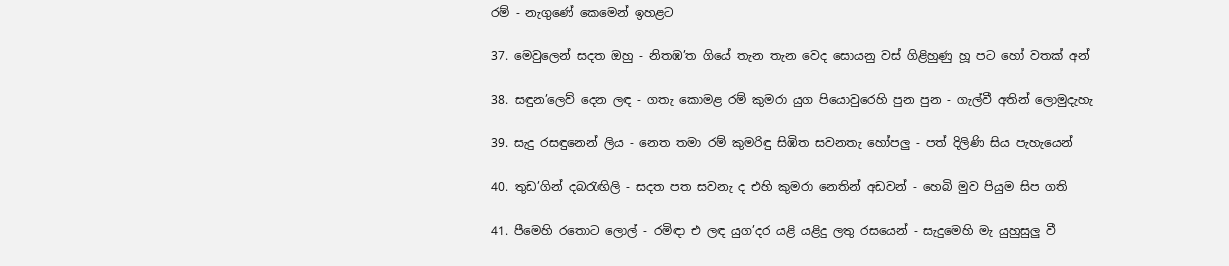රම් - නැගුණේ කෙමෙන් ඉහළට

37. මෙවුලෙන් සදත ඔහු - නිතඹ’ත ගියේ තැන තැන වෙද සොයනු වස් ගිළිහුණු හූ පට හෝ වතක් අන්

38. සඳුන’ලෙව් දෙන ලඳ - ගතැ කොමළ රම් කුමරා යුග පියොවුරෙහි පුන පුන - ගැල්වී අතින් ලොමුදැහැ

39. සැදු රසඳුනෙන් ලිය - නෙත තමා රම් කුමරිඳු සිඹිත සවනතැ හෝපලු - පත් දිලිණි සිය පැහැයෙන්

40. තුඩ’ගින් දබරැඟිලි - සදත පත සවනැ ද එහි කුමරා නෙතින් අඩවන් - හෙබි මුව පියුම සිප ගති

41. පීමෙහි රතොට ලොල් - රමිඳා එ ලඳ යුග’දර යළි යළිදු ලතු රසයෙන් - සැදුමෙහි මැ යුහුසුලු වී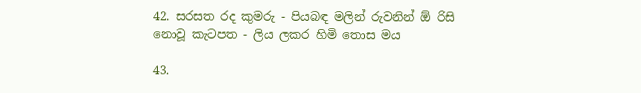42. සරසත රද කුමරු - පියබඳ මලින් රුවනින් ඕ රිසි නොවූ කැටපත - ලිය ලකර හිමි තොස මය

43.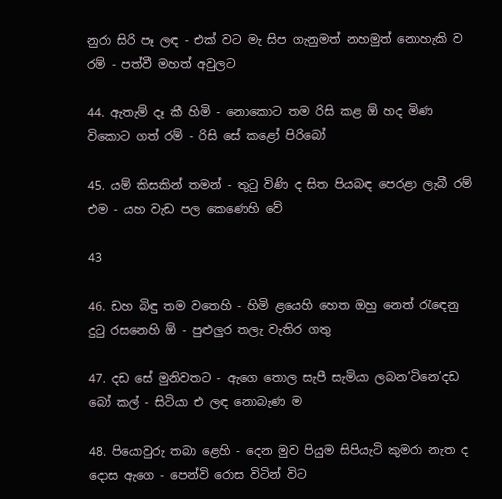නුරා සිරි පෑ ලඳ - එක් වට මැ සිප ගැනුමත් නහමුත් නොහැකි ව රම් - පත්වී මහත් අවුලට

44. ඇතැම් දෑ කී හිමි - නොකොට තම රිසි කළ ඕ හද මිණ විකොට ගත් රම් - රිසි සේ කළෝ පිරිබෝ

45. යම් කිසකින් තමන් - තුටු විණි ද සිත පියබඳ පෙරළා ලැබී රම් එම - යහ වැඩ පල කෙණෙහි වේ

43

46. ඩහ බිඳු තම වතෙහි - හිමි ළයෙහි හෙත ඔහු නෙත් රැ‍ඳෙනු දුටු රසනෙහි ඕ - පුළුලුර තලැ වැතිර ගතු

47. දඩ සේ මුනිවතට - ඇගෙ තොල සැපී සැමියා ලබන’ටිනෙ’දඩ බෝ කල් - සිටියා එ ලඳ නොබැණ ම

48. පියොවුරු තබා ළෙහි - දෙන මුව පියුම සිපියැටි කුමරා නැත ද දොස ඇගෙ - පෙන්වි රොස විටින් විට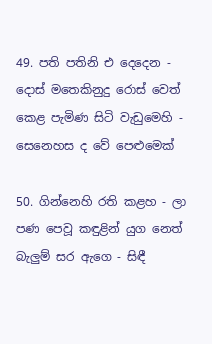49. පති පතිනි එ දෙදෙන - දොස් මතෙකිනුදු රොස් වෙත් කෙළ පැමිණ සිටි වැඩුමෙහි - සෙනෙහස ද වේ පෙළුමෙක්

50. ගින්නෙහි රති කළහ - ලා පණ පෙවූ කඳුළින් යුග නෙත් බැලුම් සර ඇගෙ - සිඳී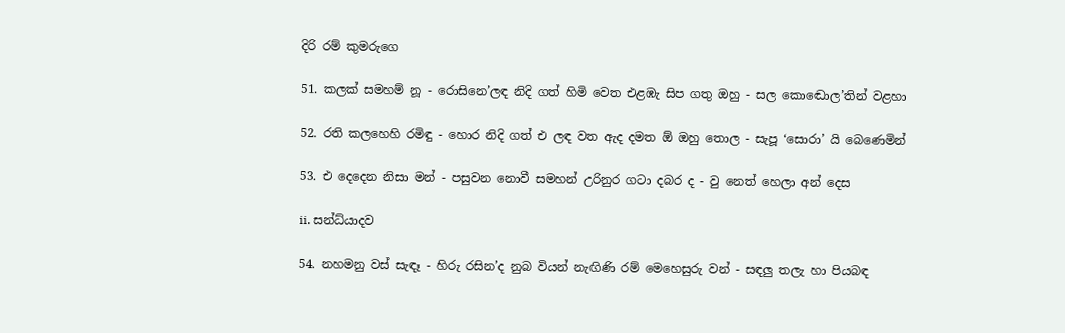දිරි රම් කුමරුගෙ

51. කලක් සමහම් නූ - රොසිනෙ’ලඳ නිදි ගත් හිමි වෙත එළඹැ සිප ගතු ඔහු - සල කො‍ඬොල’තින් වළහා

52. රති කලහෙහි රමිඳු - හොර නිදි ගත් එ ලඳ වත ඇද දමත ඕ ඔහු තොල - සැපූ ‘සොරා’ යි බෙණෙමින්

53. එ දෙදෙන නිසා මන් - පසුවන නොවී සමහන් උරිනුර ගටා දබර ද - වු‍ නෙත් හෙලා අන් දෙස

ii. සන්ධ්යාදව

54. නහමනු වස් සැඳෑ - හිරු රසින’ද නුබ වියන් නැඟිණි රම් මෙහෙසුරු වන් - සඳලු තලැ හා පියබඳ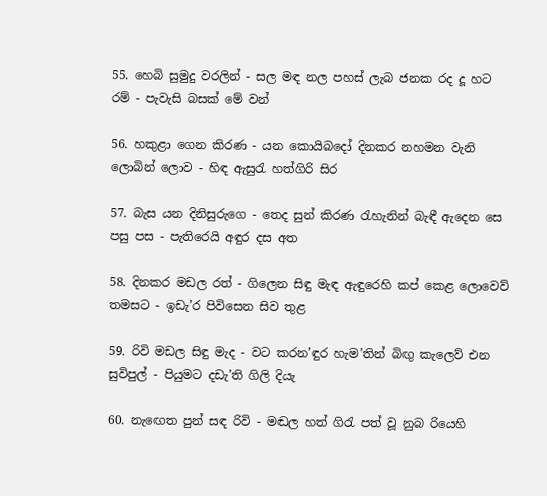55. හෙබි සුමුදු වරලින් - සල මඳ නල පහස් ලැබ ජනක රද දූ හට රම් - පැවැසි බසක් මේ වන්

56. හකුළා ගෙන කිරණ - යන කොයිබදෝ දිනකර නහමන වැනි ලොබින් ලොව - හිඳ ඇසුරැ හත්ගිරි සිර

57. බැස යන දිනිසුරුගෙ - තෙද සුන් කිරණ රැහැනින් බැඳී ඇදෙන සෙ පසු පස - පැතිරෙයි අඳුර දස අත

58. දිනකර මඩල රත් - ගිලෙන සිඳු මැඳ ඇඳුරෙහි කප් කෙළ ලොවෙව් තමසට - ඉඩැ’ර පිවිසෙන සිව තුළ

59. රිවි මඩල සිඳු මැද - වට කරන’ඳුර හැම’තින් බිඟු කැලෙව් එන සුවිපුල් - පියුමට දඩැ’ති ගිලි දියැ

60. නැ‍ඟෙත පුන් සඳ රිවි - මඬල හත් ගිරැ පත් වූ නුබ රියෙහි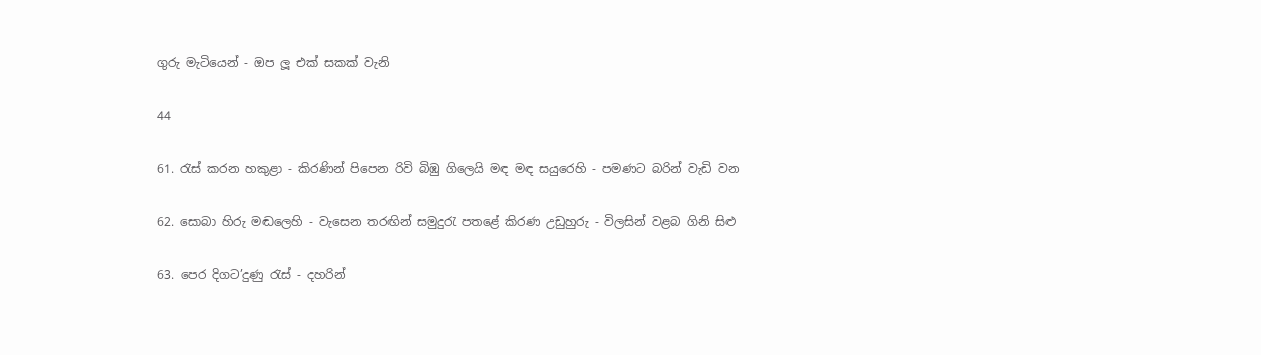ගුරු මැටියෙන් - ඔප ලූ එක් සකක් වැනි

44

61. රැස් කරන හකුළා - කිරණින් පිපෙන රිවි බිඹු ගිලෙයි මඳ මඳ සයුරෙහි - පමණට බරින් වැඩි වන

62. සොබා හිරු මඬලෙහි - වැසෙන තරඟින් සමුදුරැ පතළේ කිරණ උඩුහුරු - විලසින් වළබ ගිනි සිළු

63. පෙර දිගට’දුණු රැස් - දහරින්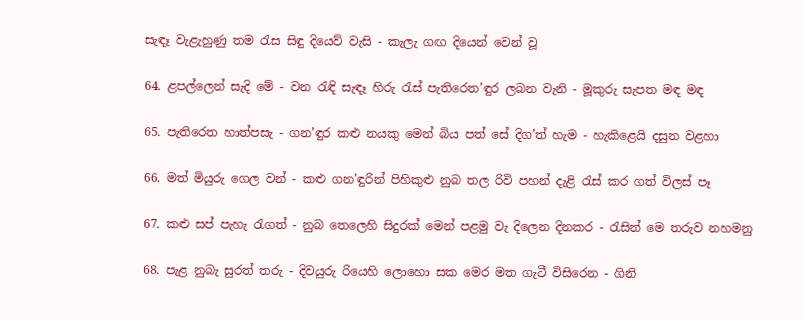සැඳෑ වැළැහුණු තම රැස සිඳු දියෙව් වැසි - කැලැ ගඟ දියෙන් වෙන් වූ

64. ළපල්ලෙන් සැදි මේ - වන රැඳි සැඳෑ හිරු රැස් පැතිරෙත’ඳුර ලබන වැනි - මූකුරු සැපත මඳ මඳ

65. පැතිරෙත හාත්පසැ - ගන’ඳුර කළු නයකු මෙන් බිය ‍පත් සේ දිග’ත් හැම - හැකිළෙයි දසුන වළහා

66. මත් මියුරු ගෙල වන් - කළු ගන’ඳුරින් පිහිකුළු නුබ තල රිවි පහන් දැළි රැස් කර ගත් විලස් පෑ

67. කළු සප් පැහැ රැගත් - නුබ තෙලෙහි සිදුරක් මෙන් පළමු වැ දිලෙන දිනකර - රැසින් මෙ තරුව නහමනු

68. පැළ නුබැ සුරත් තරු - දිවයුරු රියෙහි ලොහො සක මෙර මත ගැටී විසිරෙන - ගිනි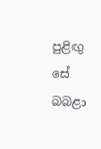පුළිඟු සේ බබළා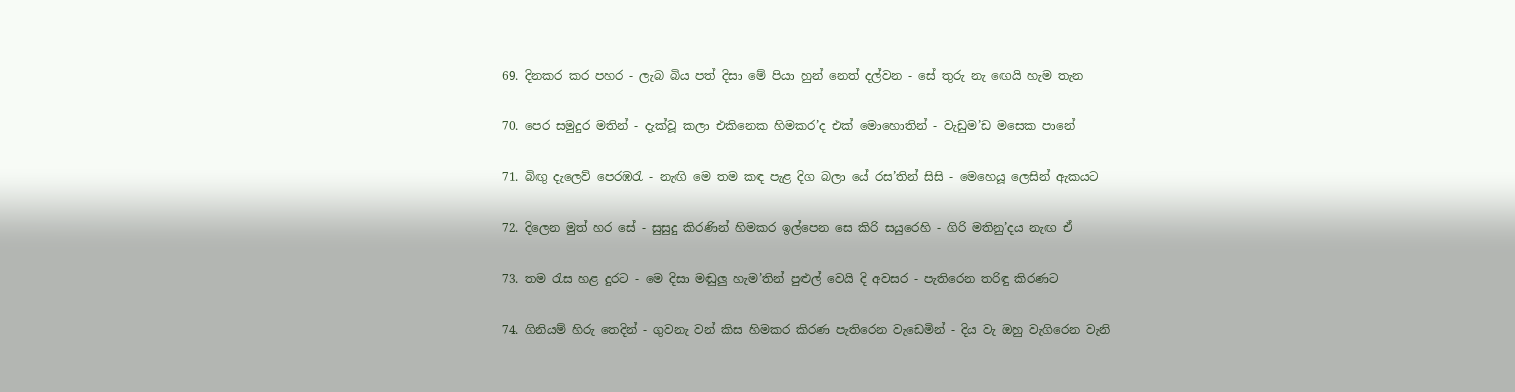69. දිනකර කර පහර - ලැබ බිය පත් දිසා මේ පියා හුන් නෙත් දල්වන - සේ තුරු නැ‍ ඟෙයි හැම තැන

70. පෙර සමුදුර මතින් - දැක්වූ කලා එකිනෙක හිමකර’ද එක් මොහොතින් - වැඩුම’ඩ මසෙක පානේ

71. බිඟු දැලෙව් පෙරඹරැ - නැඟි මෙ තම කඳ පැළ දිග බලා යේ රස’තින් සිසි - මෙහෙයූ ලෙසින් ඇකයට

72. දිලෙන මුත් හර සේ - සුසුදු කිරණින් හිමකර ඉල්පෙන සෙ කිරි සයුරෙහි - ගිරි මතිනු’දය නැඟ ඒ

73. තම රැස හළ දුරට - මෙ දිසා මඬුලු හැම’තින් පුළුල් වෙයි දි අවසර - පැතිරෙන තරිඳු කිරණට

74. ගිනියම් හිරු තෙදින් - ගුවනැ වන් කිස හිමකර කිරණ පැතිරෙන වැඩෙමින් - දිය වැ ඔහු වැගි‍රෙන වැනි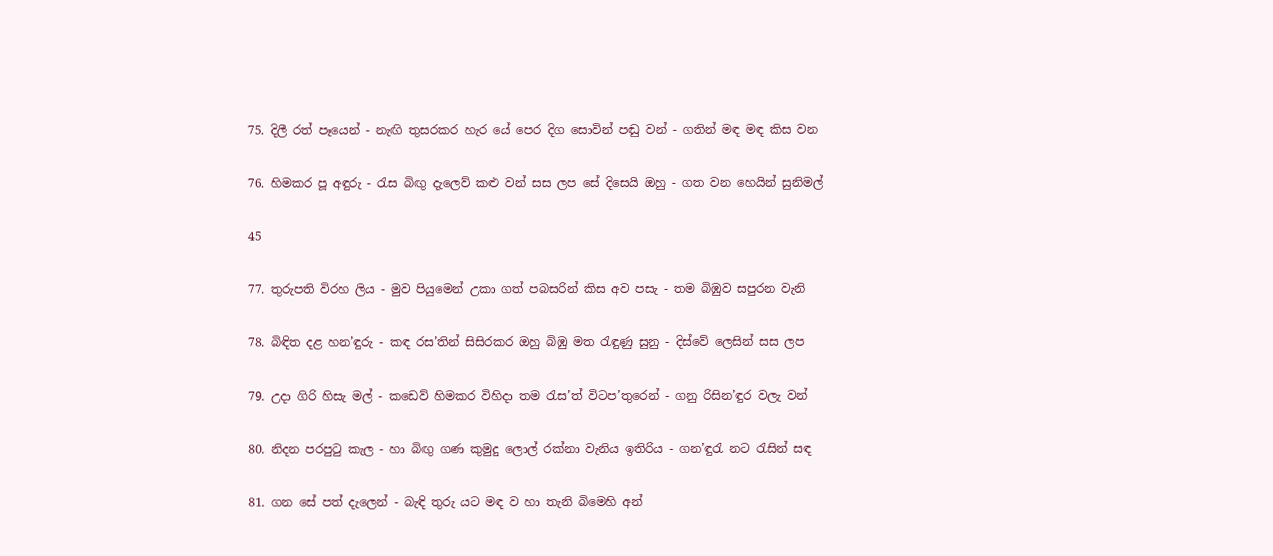75. දිලී රත් පෑයෙන් - නැඟි තුසරකර හැර යේ පෙර දිග සොවින් පඬු වන් - ගතින් මඳ මඳ කිස වන

76. හිමකර පූ අඳුරු - රැස බිඟු දැලෙව් කළු වන් සස ලප සේ දිසෙයි ඔහු - ගත වන හෙයින් සුනිමල්

45

77. තුරුපති විරහ ලිය - මුව පියුමෙන් උකා ගත් පබසරින් කිස අව පසැ - තම බිඹුව සපුරන වැනි

78. බිඳිත දළ හන’ඳුරු - කඳ රස’තින් සිසිරකර ඔහු බිඹු මත රැඳුණු සුනු - දිස්වේ ලෙසින් සස ලප

79. උදා ගිරි හිසැ මල් - කඩෙව් හිමකර විහිදා තම රැස’ත් විටප’තුරෙන් - ගනු රිසින’ඳුර වලැ වන්

80. නිදන පරපුටු කැල - හා බිඟු ගණ කුමුදු ලොල් රක්නා වැනිය ඉතිරිය - ගන’ඳුරැ නට රැසින් සඳ

81. ගන සේ පත් දැලෙන් - බැඳි තුරු යට මඳ ව හා තැනි බිමෙහි අන්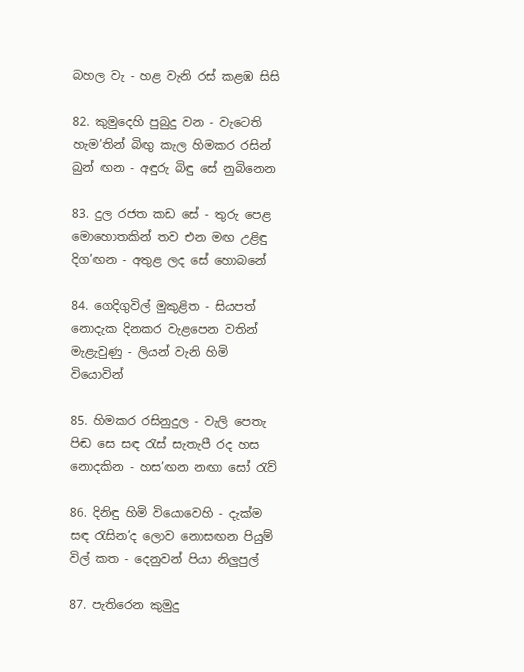බහල වැ - හළ වැනි රස් කළඹ සිසි

82. කුමුදෙහි පුබුදු වන - වැටෙති හැම’තින් බිඟු කැල හිමකර රසින් බුන් ඟන - අඳුරු බිඳු සේ නුබිනෙන

83. දුල රජත කඩ සේ - තුරු පෙළ මොහොතකින් තව එන මඟ උළිඳු දිග’ඟන - අතුළ ලද සේ හොබනේ

84. ගෙදිගුවිල් මුකුළිත - සියපත් නොදැක දිනකර වැළපෙන වතින් මැළැවුණු - ලියන් වැනි හිමි වියොවින්

85. හිමකර රසිනුදුල - වැලි පෙතැ පිඬ සෙ සඳ රැස් සැතැපී රද හස නොදකින - හස’ඟන නඟා සෝ රැව්

86. දිනිඳු හිමි වියොවෙහි - දැක්ම සඳ රැසින’ද ලොව නොසඟන පියුම් විල් කත - දෙනුවන් පියා ‍නිලුපුල්

87. පැතිරෙන කුමුදු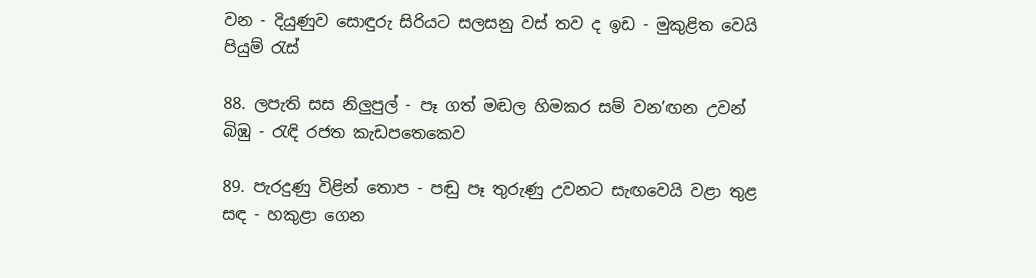වන - දියුණුව සොඳුරු සිරියට සලසනු වස් තව ද ඉඩ - මුකුළිත වෙයි පියුම් රැස්

88. ලපැති සස නිලුපුල් - පෑ ගත් මඬල හිමකර සම් වන’ඟන උවන් බිඹු - රැඳි රජත කැඩපතෙකෙව

89. පැරදුණු විළින් තොප - පඬු පෑ තුරුණු උවනට සැඟවෙයි වළා තුළ සඳ - හකුළා ගෙන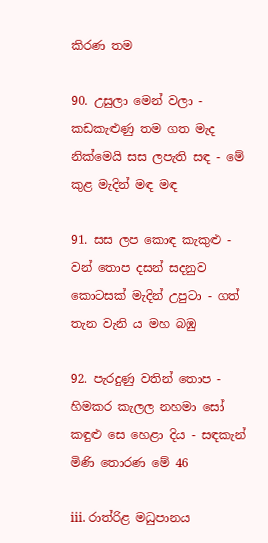කිරණ තම

90. උසුලා මෙන් වලා - කඩකැළුණු තම ගත මැද නික්මෙයි සස ලපැති සඳ - මේ කුළ මැදින් මඳ මඳ

91. සස ලප කොඳ කැකුළු - වන් තොප දසන් සදනුව කොටසක් මැදින් උපුටා - ගත් තැන වැනි ය මහ බඹු

92. පැරදුණු වතින් ‍තොප - හිමකර කැලල නහමා සෝ කඳුළු සෙ හෙළා දිය - සඳකැන් මිණි තොරණ මේ 46

iii. රාත්රිළ මධුපානය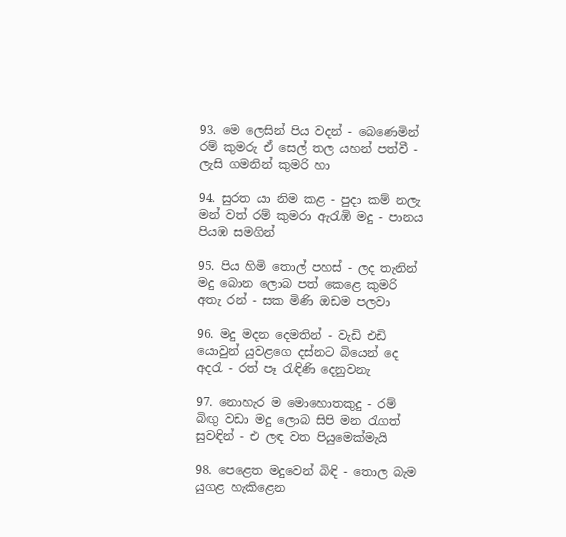93. මෙ ලෙසින් පිය වදන් - බෙණෙමින් රම් කුමරු ඒ සෙල් තල යහන් පත්වී - ලැසි ගමනින් කුමරි හා

94. සුරත යා නිම කළ - පුදා කම් නලැ මන් වත් රම් කුමරා ඇරැඹි මදු - පානය පියඹ සමගින්

95. පිය හිමි තොල් පහස් - ලද තැනින් මදු බොන ලොබ පත් කෙළෙ කුමරි අතැ රන් - සක මිණි ඔඩම පලවා

96. මදු මදන දෙමතින් - වැඩි එඩි යොවුන් යුවළගෙ දස්නට බියෙන් දෙ අදරැ - රත් පෑ රැඳිණි දෙනුවනැ

97. නොහැර ම මොහොතකුදු - රම් බිඟු වඩා මදු ලොබ සිපි මන රැගත් සුවඳින් - එ ලඳ වත පියුමෙක්මැයි

98. පෙළෙත මදුවෙන් බිඳි - තොල බැම යුගළ හැකිළෙන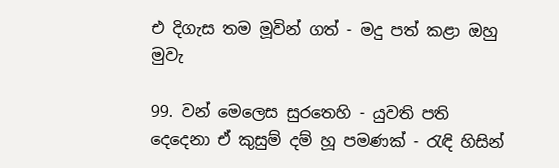එ දිගැස තම මූවින් ගත් - මදු පත් කළා ඔහු මුවැ

99. වන් මෙලෙස සුරතෙහි - යුවති පති දෙදෙනා ඒ කුසුම් දම් හූ පමණක් - රැඳි හිසින්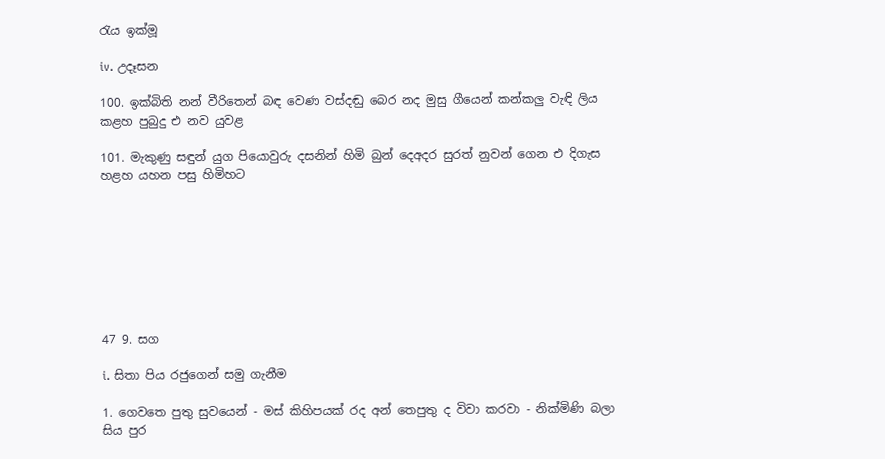රැය ඉක්මූ

iv. උදෑසන

100. ඉක්බිති නන් වීරිතෙන් බඳ වෙණ වස්දඬු බෙර නද මුසු ගීයෙන් කන්කලු වැඳි ලිය කළහ පුබුදු එ නව යුවළ

101. මැකුණු සඳුන් යුග පියොවුරු දසනින් හිමි බුන් දෙඅදර සුරත් නුවන් ගෙන එ දිගැස හළහ යහන පසු හිමිහට








47 9. සග

i. සිතා පිය රජුගෙන් සමු ගැනීම

1. ගෙවතෙ පුතු සුවයෙන් - මස් කිහිපයක් රද අන් තෙපුතු ද විවා කරවා - නික්මිණි බලා සිය පුර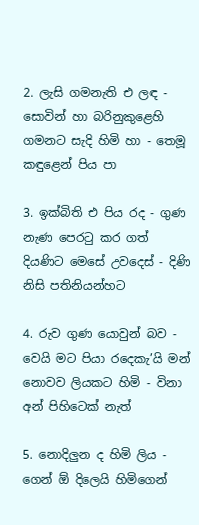2. ලැසි ගමනැති එ ලඳ - සොවින් හා බරිනුකුළෙහි ගමනට සැදි හිමි හා - තෙමූ කඳුළෙන් පිය පා

3. ඉක්බිති එ පිය රද - ගුණ නැණ පෙරටු කර ගත් දියණිට මෙසේ උවදෙස් - දිණි නිසි පතිනියන්හට

4. රුව ගුණ යොවුන් බව - වෙයි මට පියා රදෙකැ’යි මන් නොවව ලියකට හිමි - විනා අන් පිහිටෙක් නැත්

5. නොදිලුන ද හිමි ලිය - ගෙන් ඕ දිලෙයි හිමිගෙන්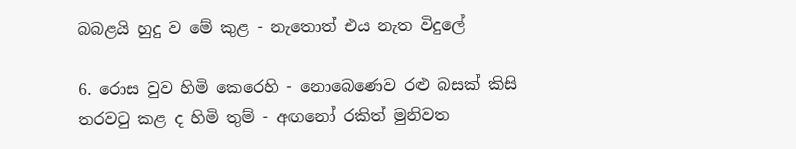බබළයි හුදු ව මේ කුළ - නැතොත් එය නැත විදුලේ

6. රොස වුව හිමි කෙරෙහි - නොබෙණෙව රළු බසක් කිසි තරවටු කළ ද හිමි තුම් - අඟනෝ රකිත් මුනිවත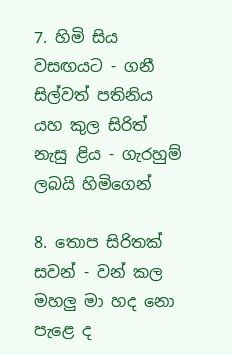7. හිමි සිය වසඟයට - ගනී සිල්වත් පතිනිය යහ කුල සිරිත් නැසු ළිය - ගැරහුම් ලබයි හිමිගෙන්

8. තොප සිරිතක් සවන් - වන් කල මහලු මා හද නො පැළෙ ද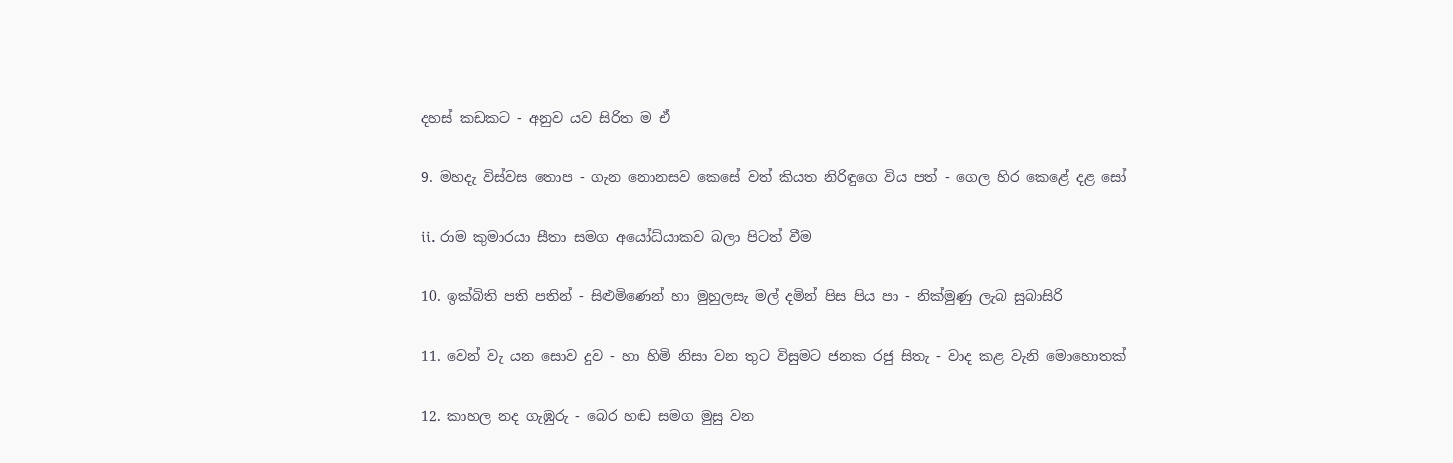දහස් කඩකට - අනුව යව සිරිත ම ඒ

9. මහදැ විස්වස තොප - ගැන නොනසව කෙසේ වත් කියත නිරිඳුගෙ විය පත් - ගෙල හිර කෙළේ දළ සෝ

ii. රාම කුමාරයා සීතා සමග අයෝධ්යාකව බලා පිටත් වීම

10. ඉක්බිති පති පතින් - සිළුමිණෙන් හා මුහුලසැ මල් දමින් පිස පිය පා - නික්මුණු ලැබ සුබාසිරි

11. වෙන් වැ යන සොව දුව - හා හිමි නිසා වන තුට විසුමට ජනක රජු සිතැ - වාද කළ වැනි මොහොතක්

12. කාහල නද ගැඹුරු - බෙර හඬ සමග මුසු වන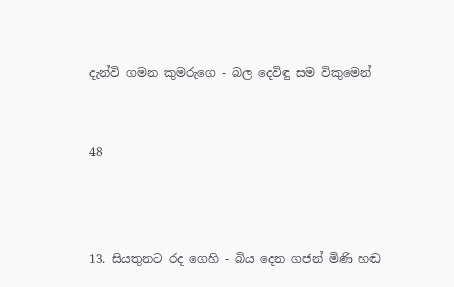දැන්වි ගමන කුමරුගෙ - බල දෙවිඳු සම විකුමෙන්


48



13. සියතුනට රද ගෙහි - බිය දෙන ගජන් මිණි හඬ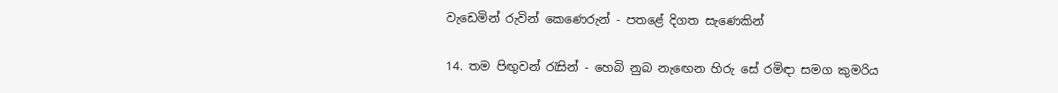වැඩෙමින් රුවින් කෙණෙරුන් - පතළේ දිගත සැණෙකින්

14. තම පිඟුවන් රැසින් - හෙබි නුබ නැ‍ඟෙන හිරු සේ රමිඳා සමග කුමරිය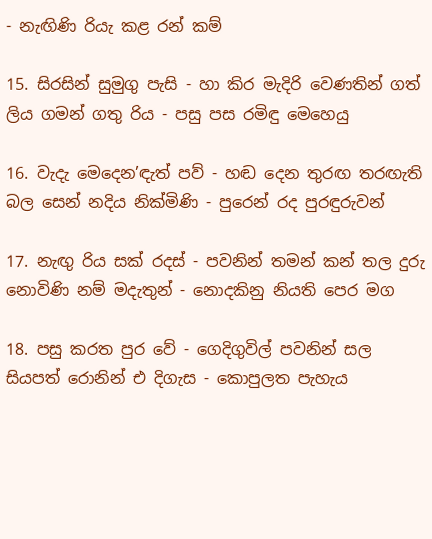- නැඟිණි රියැ කළ රන් කම්

15. සිරසින් සුමුගු පැසි - හා කිර මැදිරි වෙණතින් ගත් ලිය ගමන් ගතු රිය - පසු පස රමිඳු මෙහෙයු

16. වැදැ මෙදෙන’ඳැත් පව් - හඬ දෙන තුරඟ තරඟැති බල සෙන් නදිය නික්මිණි - පුරෙන් රද පුරඳුරුවන්

17. නැඟු රිය සක් රදස් - පවනින් තමන් කන් තල දුරු නොවිණි නම් මදැතුන් - නොදකිනු නියති පෙර මග

18. පසු කරත පුර වේ - ගෙදිගුවිල් පවනින් සල සියපත් රොනින් එ දිගැස - කොපුලත පැහැය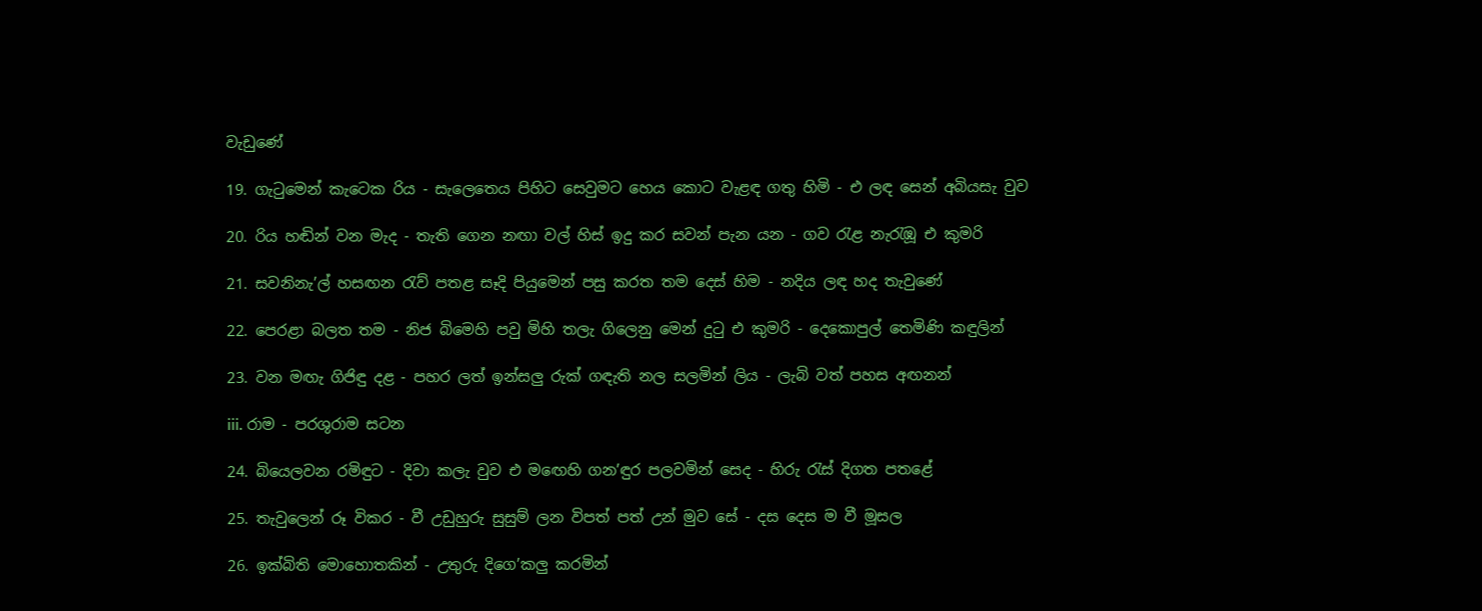වැඩුණේ

19. ගැටුමෙන් කැටෙක රිය - සැලෙතෙය පිහිට සෙවුමට හෙය කොට වැළඳ ගතු හිමි - එ ලඳ සෙන් අබියසැ වුව

20. රිය හඬින් වන මැද - තැති ගෙන නඟ‍ා වල් හිස් ඉදු කර සවන් පැන යන - ගව රැළ නැරැඹූ එ කුමරි

21. සවනිනැ’ල් හසඟන රැව් පතළ සෑදි පියුමෙන් පසු කරත තම දෙස් හිම - නදිය ලඳ හද තැවුණේ

22. පෙරළා බලත තම - නිජ බිමෙහි පවු මිහි තලැ ගිලෙනු මෙන් දුටු එ කුමරි - දෙකොපුල් තෙමිණි කඳුලින්

23. වන මඟැ ගිජිඳු දළ - පහර ලත් ඉන්සලු රුක් ගඳැති නල සලමින් ලිය - ලැබි වත් පහස අඟනන්

iii. රාම - පරශුරාම සටන

24. බියෙලවන රමිඳුට - දිවා කලැ වුව එ ම‍ඟෙහි ගන’ඳුර පලවමින් සෙද - හිරු රැස් දිගත පතළේ

25. තැවුලෙන් රූ විකර - වී උඩුහුරු සුසුම් ලන විපත් පත් උන් මුව සේ - දස දෙස ම වී මූසල

26. ඉක්බිති මොහොතකින් - උතුරු දිගෙ’කලු කරමින්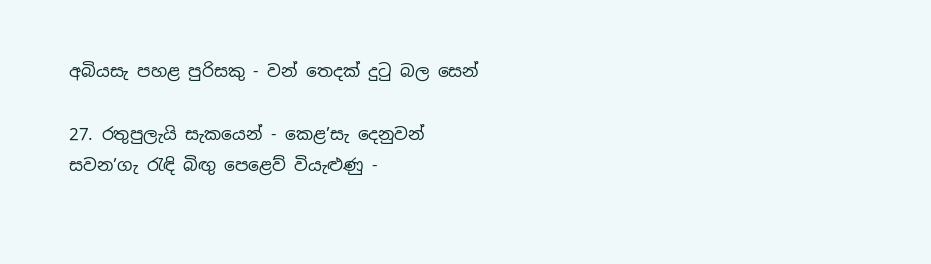අබියසැ පහළ පුරිසකු - වන් තෙදක් දුටු බල සෙන්

27. රතුපුලැයි සැකයෙන් - කෙළ’සැ දෙනුවන් සවන’ගැ රැඳි බිඟු පෙළෙව් වියැළුණු -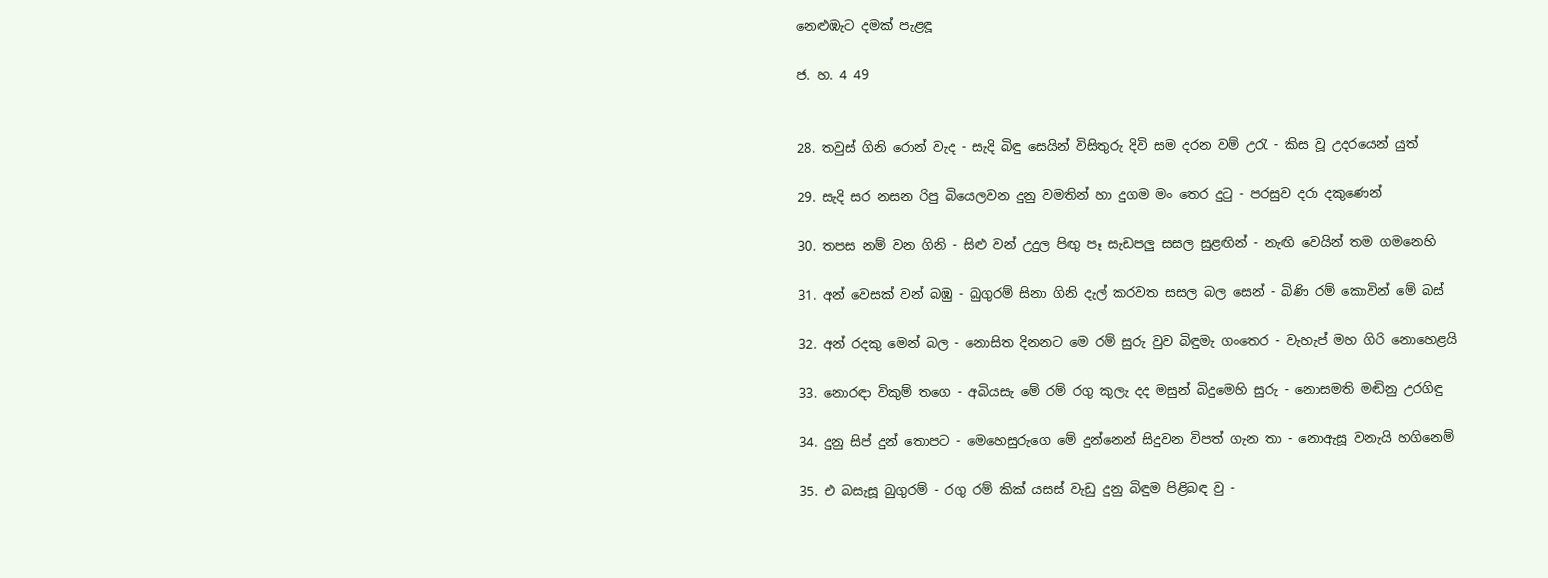නෙළුඹැට දමක් පැළඳූ

ජ. හ. 4 49


28. තවුස් ගිනි රොන් වැද - සැදි බිඳු සෙයින් විසිතුරු දිවි සම දරන වම් උරැ - කිස වූ උද‍රයෙන් යුත්

29. සැදි සර නසන රිපු බියෙලවන දුනු වමතින් හා දුගම මං තෙර දුටු - පරසුව දරා දකුණෙන්

30. තපස නම් වන ගිනි - සිළු වන් උදුල පිඟු පෑ සැඩපලු සසල සුළඟින් - නැඟි වෙයින් තම ගමනෙහි

31. අන් වෙසක් වන් බඹු - බුගුරම් සිනා ගිනි දැල් කරවත සසල බල සෙන් - බිණි රම් කොවින් මේ බස්

32. අන් රදකු මෙන් බල - නොසිත දිනනට මෙ රම් සුරු වුව බිඳුමැ ගංතෙර - වැහැප් මහ ගිරි නොහෙළයි

33. නොරඳා විකුම් තගෙ - අබියසැ මේ රම් රගු කුලැ දද මසුන් බිදුමෙහි සුරු - නොසමති මඬිනු උරගිඳු

34. දුනු සිප් දුන් තොපට - මෙහෙසුරුගෙ මේ දුන්නෙන් සිදුවන විපත් ගැන තා - නොඇසූ වනැයි හගිනෙම්

35. එ බසැසූ බුගුරම් - රගු රම් කික් යසස් වැඩු දුනු බිඳුම පිළිබඳ වු -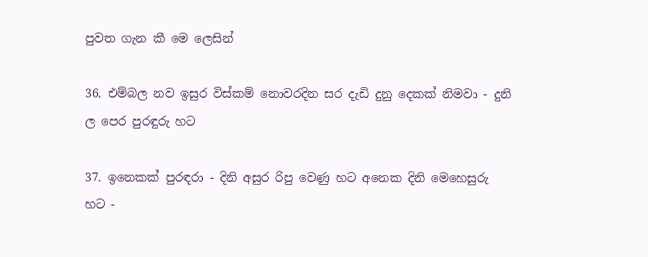පුවත ගැන කී මෙ ලෙසින්

36. එම්බල නව ඉසුර විස්කම් නොවරදින සර දැඩි දුනු දෙකක් නිමවා - දුනි ල පෙර පුරඳුරු හට

37. ඉනෙකක් පුරඳරා - දිනි අසුර රිපු වෙණු හට අනෙක දිනි මෙහෙසුරු හට -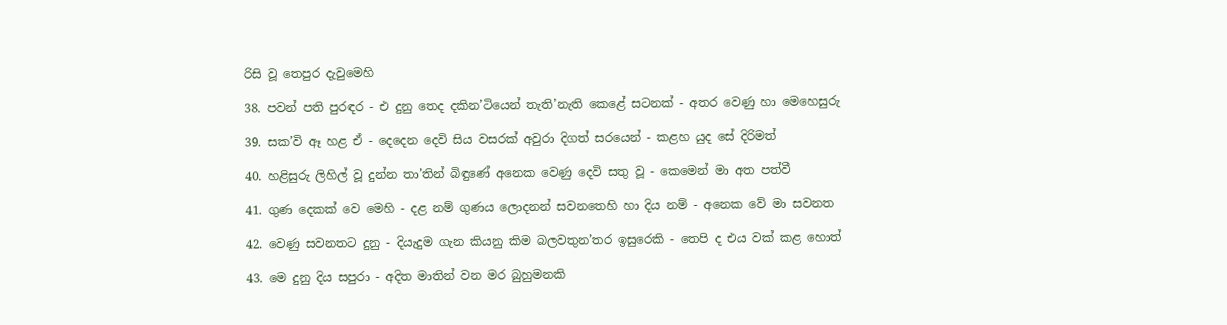රිසි වූ තෙපුර දැවුමෙහි

38. පවන් පති පුරඳර - එ දුනු තෙද දකින’ටියෙන් තැති’නැති කෙළේ සටනක් - අතර වෙණු හා මෙහෙසුරු

39. සක’වි ඈ හළ ඒ - දෙදෙන දෙවි සිය වසරක් අවුරා දිගත් සරයෙන් - කළහ යුද සේ දිරිමත්

40. හළිසුරු ලිහිල් වූ දුන්න තා’තින් බිඳුණේ අනෙක වෙණු දෙවි සතු වූ - කෙමෙන් මා අත පත්වී

41. ගුණ දෙකක් වෙ මෙහි - දළ නම් ගුණය ලොදනන් සවනතෙහි හා දිය නම් - අනෙක වේ මා සවනත

42. වෙණු සවනතට දුනු - දියැදුම ගැන කියනු කිම බලවතුන’තර ඉසුරෙකි - තෙපි ද එය වක් කළ හොත්

43. මෙ දුනු දිය සපුරා - අදිත මාතින් වන මර බුහුමනකි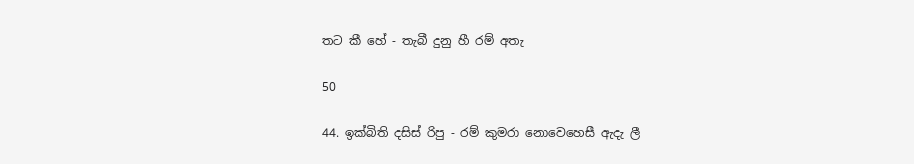තට කී හේ - තැබී දුනු හී රම් අතැ

50

44. ඉක්බිති දසිස් රිපු - රම් කුමරා නොවෙහෙසී ඇදැ ලී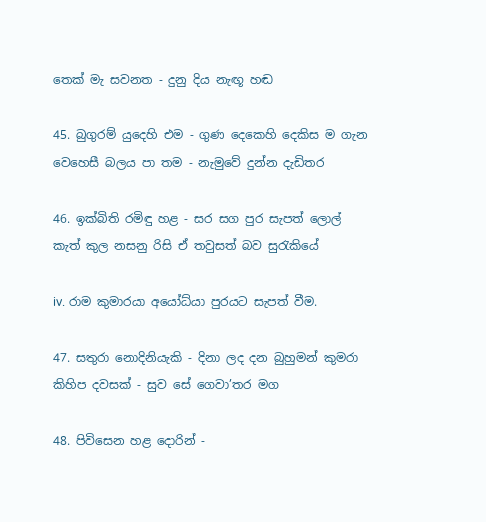තෙක් මැ සවනත - දුනු දිය නැඟූ හඬ

45. බුගුරම් යුදෙහි එම - ගුණ දෙකෙහි දෙකිස ම ගැන වෙහෙසී බලය පා තම - නැමුවේ දුන්න දැඩිතර

46. ඉක්බිති රමිඳු හළ - සර සග පුර සැපත් ලොල් කැත් කුල නසනු රිසි ඒ තවුසත් බව සුරැකියේ

iv. රාම කුමාරයා අයෝධ්යා පුරයට සැපත් වීම.

47. සතුරා නොදිනියැකි - දිනා ලද දන බුහුමන් කුමරා කිහිප දවසක් - සුව සේ ගෙවා’තර මග

48. පිවිසෙන හළ දොරින් -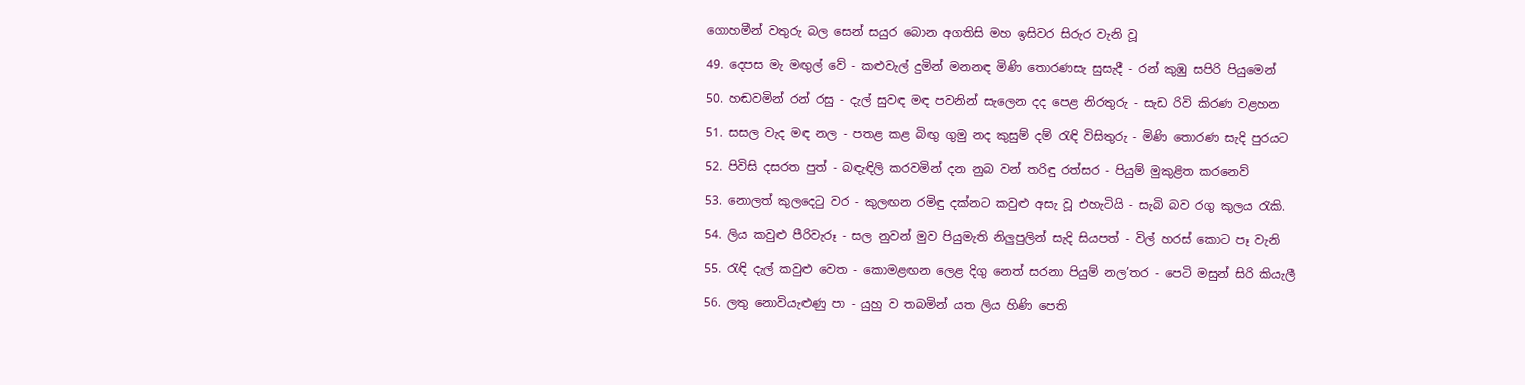ගොහමීන් වතුරු බල සෙන් සයුර බොන අගතිසි මහ ඉසිවර සිරුර වැනි වූ

49. දෙපස මැ මඟුල් වේ - කළුවැල් දුමින් මනනඳ මිණි තොරණසැ සුසැදී - රන් කුඹු සපිරි පියුමෙන්

50. හඬවමින් රන් රසු - දැල් සුවඳ මඳ පවනින් සැලෙන දද පෙළ නිරතුරු - සැඩ රිවි කිරණ වළහන

51. සසල වැද මඳ නල - පතළ කළ බිඟු ගුමු නද කුසුම් දම් රැඳි විසිතුරු - මිණි තොරණ සැදි පුරයට

52. පිවිසි දසරත පුත් - බඳැඳිලි කරවමින් දන නුබ වන් තරිඳු රත්සර - පියුම් මුකුළිත කරනෙව්

53. නොලත් කුලදෙටු වර - කුලඟන රමිඳු දක්නට කවුළු අසැ වූ එහැටියි - සැබි බව රගු කුලය රැකි.

54. ලිය කවුළු පීරිවැරූ - සල නුවන් මුව පියුමැති නිලුපුලින් සැදි සියපත් - විල් හරස් කොට පෑ වැනි

55. රැඳි දැල් කවුළු වෙත - කොමළඟන ලෙළ දිගු නෙත් සරනා පියුම් නල’තර - පෙටි මසුන් සිරි කියැලී

56. ලතු නොවියැළුණු පා - යුහු ව තබමින් යත ලිය හිණි පෙති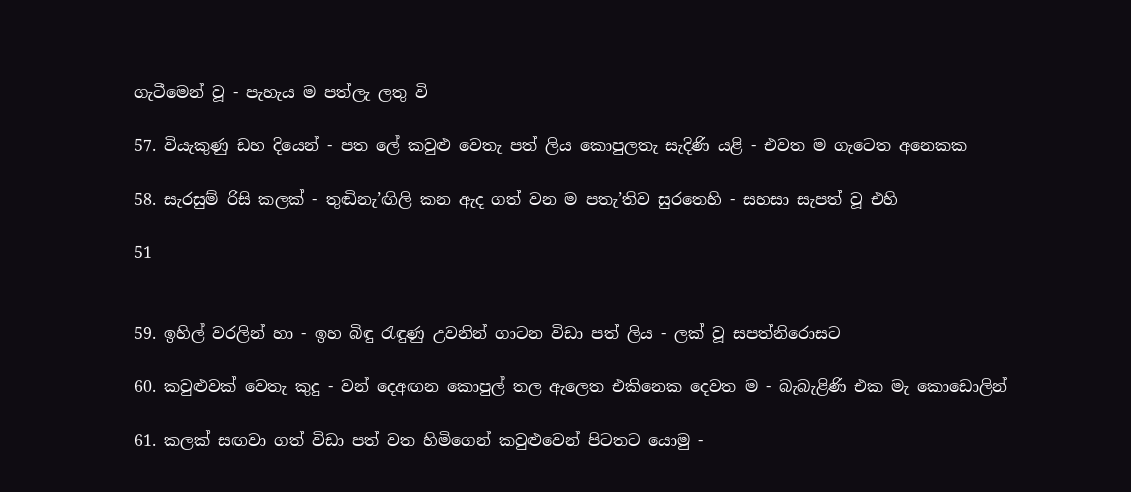ගැටීමෙන් වූ - පැහැය ම පත්ලැ ලතු වි

57. වියැකුණු ඩහ දියෙන් - පත ලේ කවුළු වෙතැ පත් ලිය කොපුලතැ සැදිණි යළි - එවත ම ගැටෙත අනෙකක

58. සැරසුම් රිසි කලක් - තුඬිනැ’ඟිලි කන ඇද ගත් වන ම පතැ’තිව සුරතෙහි - සහසා සැපත් වූ එහි

51


59. ඉහිල් වරලින් හා - ඉහ බිඳු රැඳුණු උවනින් ගාටන විඩා පත් ලිය - ලක් වූ සපත්නිරොසට

60. කවුළුවක් වෙතැ කුදු - වන් දෙඅඟන කොපුල් තල ඇලෙත එකිනෙක දෙවත ම - බැබැළිණි එක මැ කොඩොලින්

61. කලක් සඟවා ගත් විඩා පත් වත හිමිගෙන් කවුළුවෙන් පිටතට යොමු -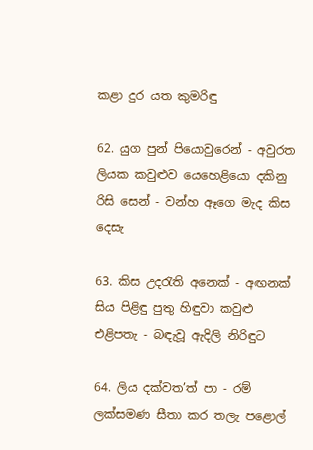කළා දුර යත කුමරිඳු

62. යුග පුන් පියොවුරෙන් - අවුරත ලියක කවුළුව යෙහෙළියො දකිනු රිසි සෙන් - වන්හ ඈගෙ මැද කිස දෙසැ

63. කිස උදරැති අනෙක් - අඟනක් සිය පිළිඳු පුතු හිඳුවා කවුළු එළිපතැ - බඳැවූ ඇදිලි නිරිඳුට

64. ලිය දක්වත’ත් පා - රම් ලක්සමණ සීතා කර තලැ පළොල්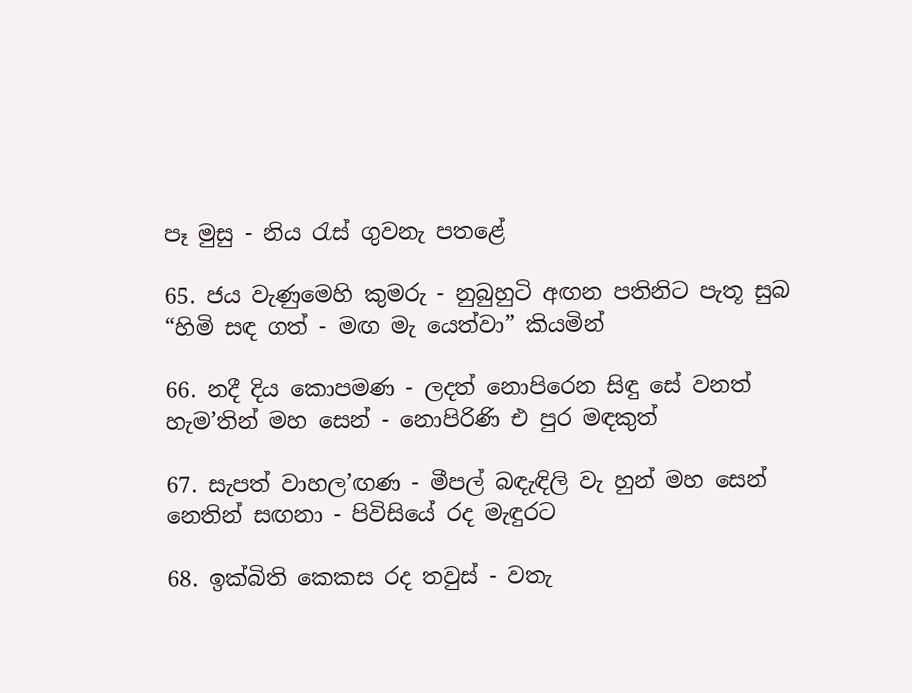පෑ මුසු - නිය රැස් ගුවනැ පතළේ

65. ජය වැණුමෙහි කුමරු - නුබුහුටි අඟන පතිනිට පැතූ සුබ “හිමි සඳ ගත් - මඟ මැ යෙත්වා” කියමින්

66. නදී දිය කොපමණ - ලදත් නොපිරෙන සිඳු සේ වනත් හැම’තින් මහ සෙන් - නොපිරිණි එ පුර මඳකුත්

67. සැපත් වාහල’ඟණ - මීපල් බඳැඳිලි වැ හුන් මහ සෙන් නෙතින් සඟනා - පිවිසියේ රද මැඳුරට

68. ඉක්බිති කෙකස රද තවුස් - වතැ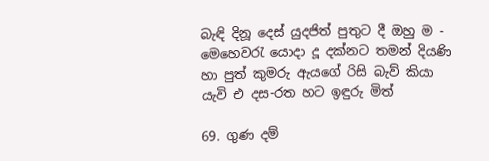බැඳි දිනූ දෙස් යුදජිත් පුතුට දී ඔහු ම - මෙහෙවරැ යොදා දූ දක්නට තමන් දියණි හා පුත් කුමරු ඇයගේ රිසි බැව් කියා යැවි එ දස-රත හට ඉඳුරු මිත්

69. ගුණ දම්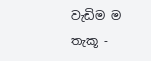වැඩිම ම තැකූ -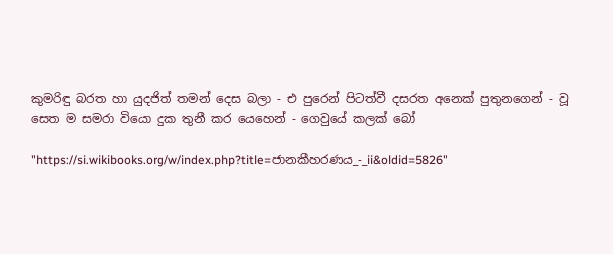කුමරිඳු බරත හා යුදජිත් තමන් දෙස බලා - එ පුරෙන් පිටත්වී දසරත අනෙක් පුතුනගෙන් - වූ සෙත ම සමරා වියො දුක තුනී කර යෙහෙන් - ගෙවුයේ කලක් බෝ

"https://si.wikibooks.org/w/index.php?title=ජානකීහරණය_-_ii&oldid=5826"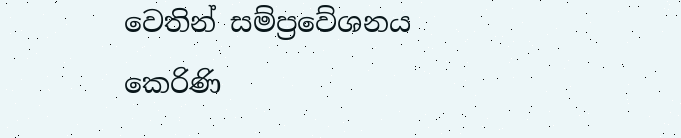වෙතින් සම්ප්‍රවේශනය කෙරිණි